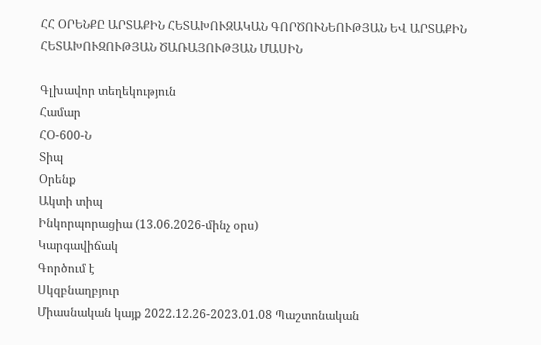ՀՀ ՕՐԵՆՔԸ ԱՐՏԱՔԻՆ ՀԵՏԱԽՈՒԶԱԿԱՆ ԳՈՐԾՈՒՆԵՈՒԹՅԱՆ ԵՎ ԱՐՏԱՔԻՆ ՀԵՏԱԽՈՒԶՈՒԹՅԱՆ ԾԱՌԱՅՈՒԹՅԱՆ ՄԱՍԻՆ

Գլխավոր տեղեկություն
Համար
ՀՕ-600-Ն
Տիպ
Օրենք
Ակտի տիպ
Ինկորպորացիա (13.06.2026-մինչ օրս)
Կարգավիճակ
Գործում է
Սկզբնաղբյուր
Միասնական կայք 2022.12.26-2023.01.08 Պաշտոնական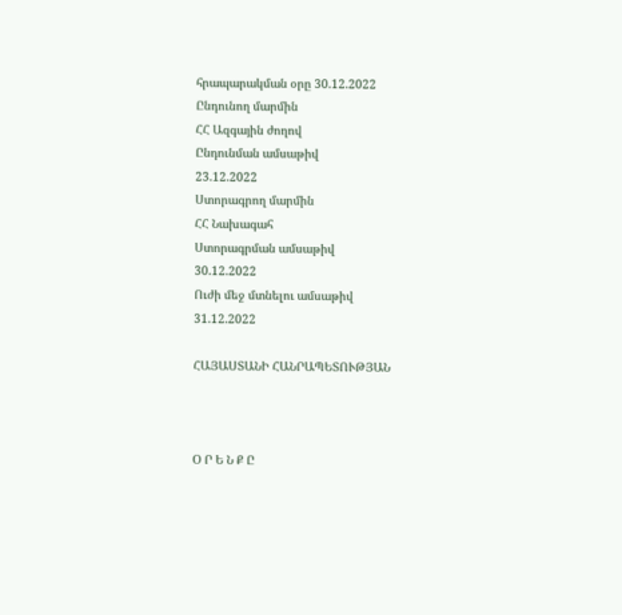հրապարակման օրը 30.12.2022
Ընդունող մարմին
ՀՀ Ազգային ժողով
Ընդունման ամսաթիվ
23.12.2022
Ստորագրող մարմին
ՀՀ Նախագահ
Ստորագրման ամսաթիվ
30.12.2022
Ուժի մեջ մտնելու ամսաթիվ
31.12.2022

ՀԱՅԱՍՏԱՆԻ ՀԱՆՐԱՊԵՏՈՒԹՅԱՆ



Օ Ր Ե Ն Ք Ը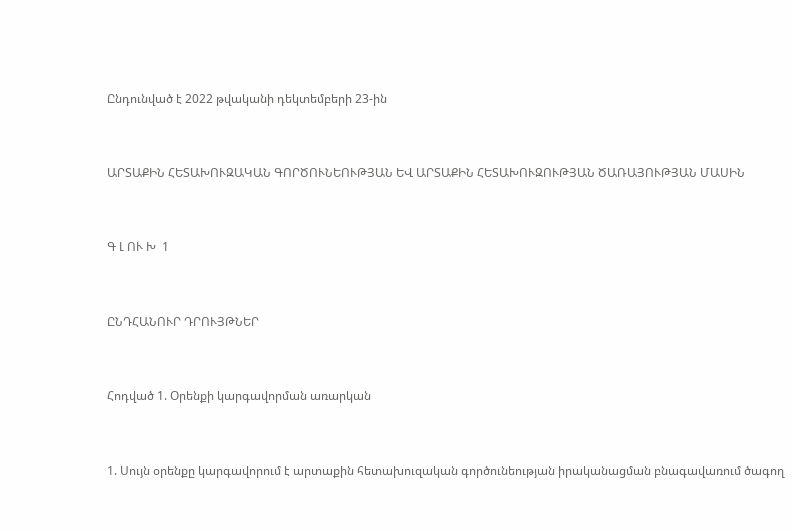Ընդունված է 2022 թվականի դեկտեմբերի 23-ին



ԱՐՏԱՔԻՆ ՀԵՏԱԽՈՒԶԱԿԱՆ ԳՈՐԾՈՒՆԵՈՒԹՅԱՆ ԵՎ ԱՐՏԱՔԻՆ ՀԵՏԱԽՈՒԶՈՒԹՅԱՆ ԾԱՌԱՅՈՒԹՅԱՆ ՄԱՍԻՆ



Գ Լ ՈՒ Խ  1



ԸՆԴՀԱՆՈՒՐ ԴՐՈՒՅԹՆԵՐ



Հոդված 1. Օրենքի կարգավորման առարկան



1. Սույն օրենքը կարգավորում է արտաքին հետախուզական գործունեության իրականացման բնագավառում ծագող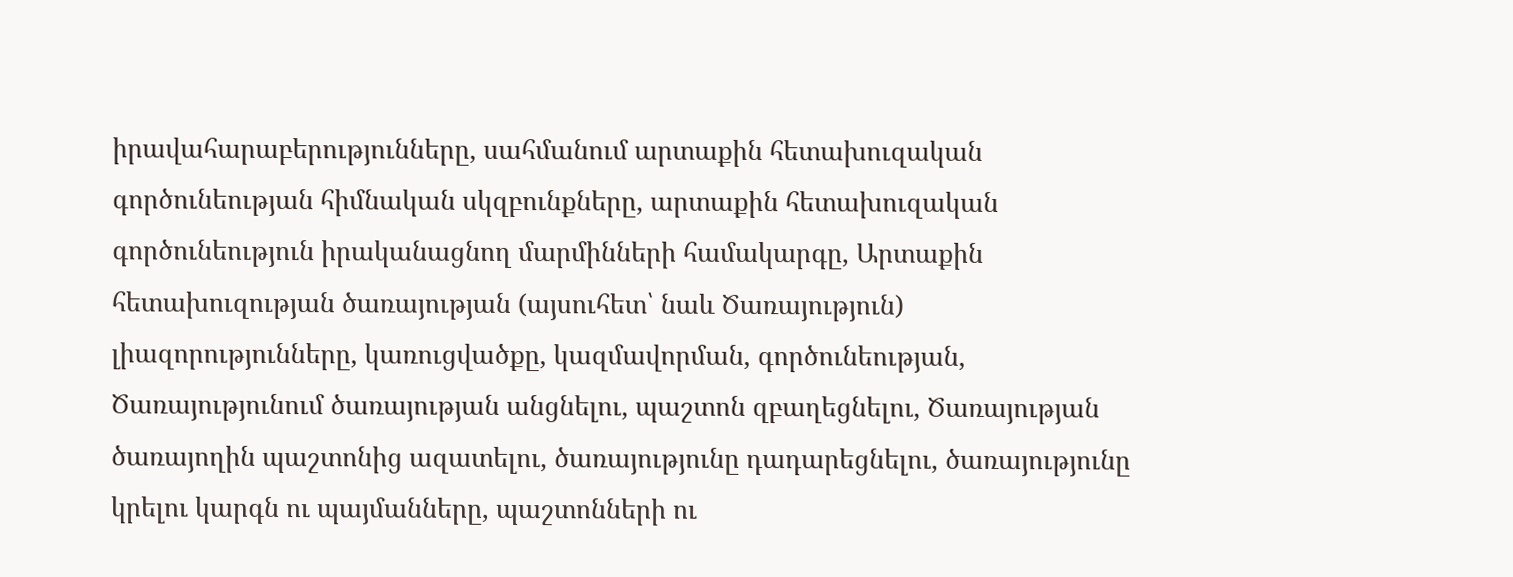իրավահարաբերությունները, սահմանում արտաքին հետախուզական գործունեության հիմնական սկզբունքները, արտաքին հետախուզական գործունեություն իրականացնող մարմինների համակարգը, Արտաքին հետախուզության ծառայության (այսուհետ՝ նաև Ծառայություն) լիազորությունները, կառուցվածքը, կազմավորման, գործունեության, Ծառայությունում ծառայության անցնելու, պաշտոն զբաղեցնելու, Ծառայության ծառայողին պաշտոնից ազատելու, ծառայությունը դադարեցնելու, ծառայությունը կրելու կարգն ու պայմանները, պաշտոնների ու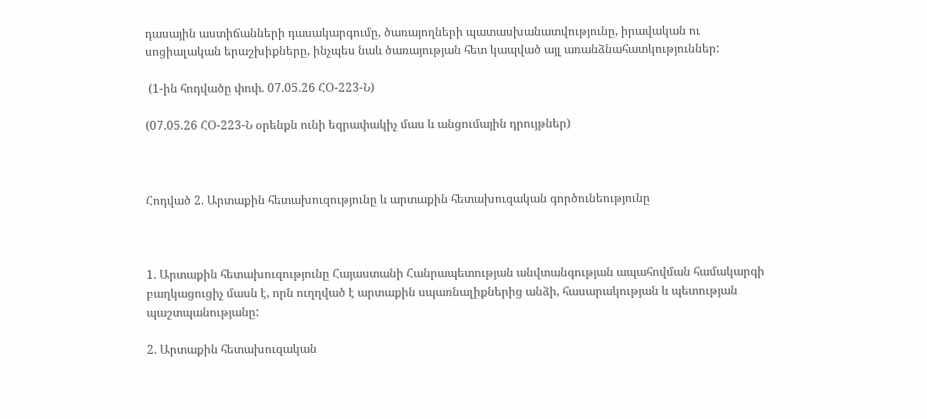դասային աստիճանների դասակարգումը, ծառայողների պատասխանատվությունը, իրավական ու սոցիալական երաշխիքները, ինչպես նաև ծառայության հետ կապված այլ առանձնահատկություններ:

 (1-ին հոդվածը փոփ. 07.05.26 ՀՕ-223-Ն)

(07.05.26 ՀՕ-223-Ն օրենքն ունի եզրափակիչ մաս և անցումային դրույթներ)



Հոդված 2. Արտաքին հետախուզությունը և արտաքին հետախուզական գործունեությունը



1. Արտաքին հետախուզությունը Հայաստանի Հանրապետության անվտանգության ապահովման համակարգի բաղկացուցիչ մասն է, որն ուղղված է արտաքին սպառնալիքներից անձի, հասարակության և պետության պաշտպանությանը:

2. Արտաքին հետախուզական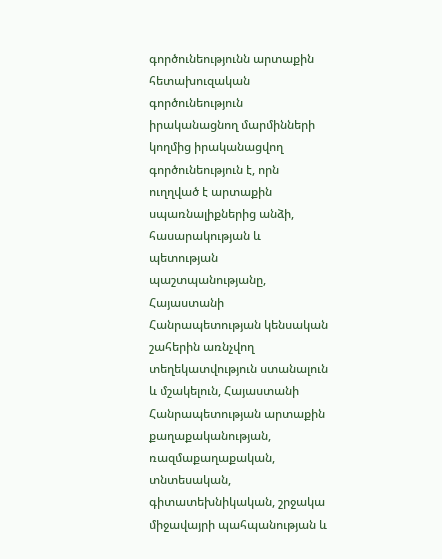գործունեությունն արտաքին հետախուզական գործունեություն իրականացնող մարմինների կողմից իրականացվող գործունեություն է, որն ուղղված է արտաքին սպառնալիքներից անձի, հասարակության և պետության պաշտպանությանը, Հայաստանի Հանրապետության կենսական շահերին առնչվող տեղեկատվություն ստանալուն և մշակելուն, Հայաստանի Հանրապետության արտաքին քաղաքականության, ռազմաքաղաքական, տնտեսական, գիտատեխնիկական, շրջակա միջավայրի պահպանության և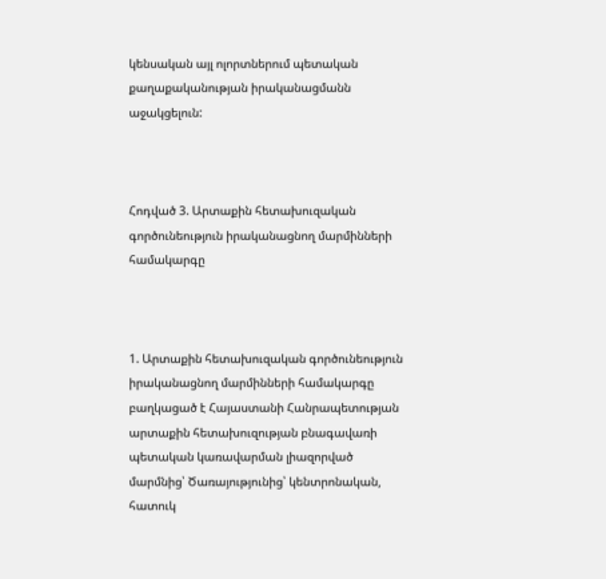կենսական այլ ոլորտներում պետական քաղաքականության իրականացմանն աջակցելուն:



Հոդված 3. Արտաքին հետախուզական գործունեություն իրականացնող մարմինների համակարգը



1. Արտաքին հետախուզական գործունեություն իրականացնող մարմինների համակարգը բաղկացած է Հայաստանի Հանրապետության արտաքին հետախուզության բնագավառի պետական կառավարման լիազորված մարմնից՝ Ծառայությունից՝ կենտրոնական, հատուկ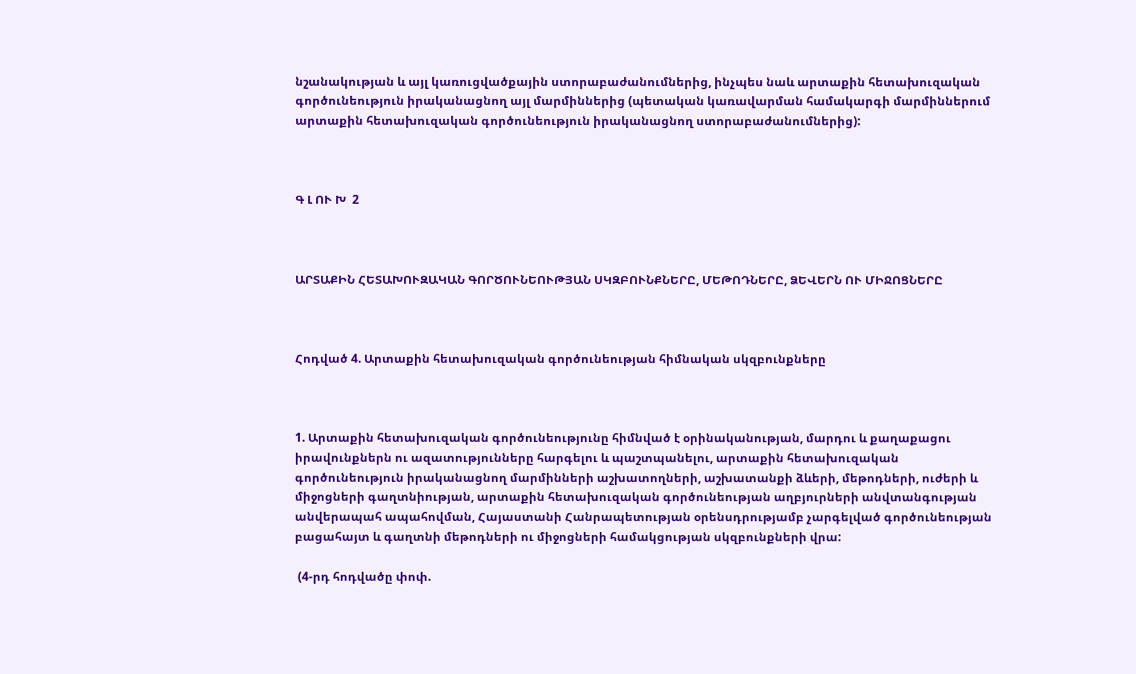նշանակության և այլ կառուցվածքային ստորաբաժանումներից, ինչպես նաև արտաքին հետախուզական գործունեություն իրականացնող այլ մարմիններից (պետական կառավարման համակարգի մարմիններում արտաքին հետախուզական գործունեություն իրականացնող ստորաբաժանումներից):



Գ Լ ՈՒ Խ  2



ԱՐՏԱՔԻՆ ՀԵՏԱԽՈՒԶԱԿԱՆ ԳՈՐԾՈՒՆԵՈՒԹՅԱՆ ՍԿԶԲՈՒՆՔՆԵՐԸ, ՄԵԹՈԴՆԵՐԸ, ՁԵՎԵՐՆ ՈՒ ՄԻՋՈՑՆԵՐԸ



Հոդված 4. Արտաքին հետախուզական գործունեության հիմնական սկզբունքները



1. Արտաքին հետախուզական գործունեությունը հիմնված է օրինականության, մարդու և քաղաքացու իրավունքներն ու ազատությունները հարգելու և պաշտպանելու, արտաքին հետախուզական գործունեություն իրականացնող մարմինների աշխատողների, աշխատանքի ձևերի, մեթոդների, ուժերի և միջոցների գաղտնիության, արտաքին հետախուզական գործունեության աղբյուրների անվտանգության անվերապահ ապահովման, Հայաստանի Հանրապետության օրենսդրությամբ չարգելված գործունեության բացահայտ և գաղտնի մեթոդների ու միջոցների համակցության սկզբունքների վրա:

 (4-րդ հոդվածը փոփ.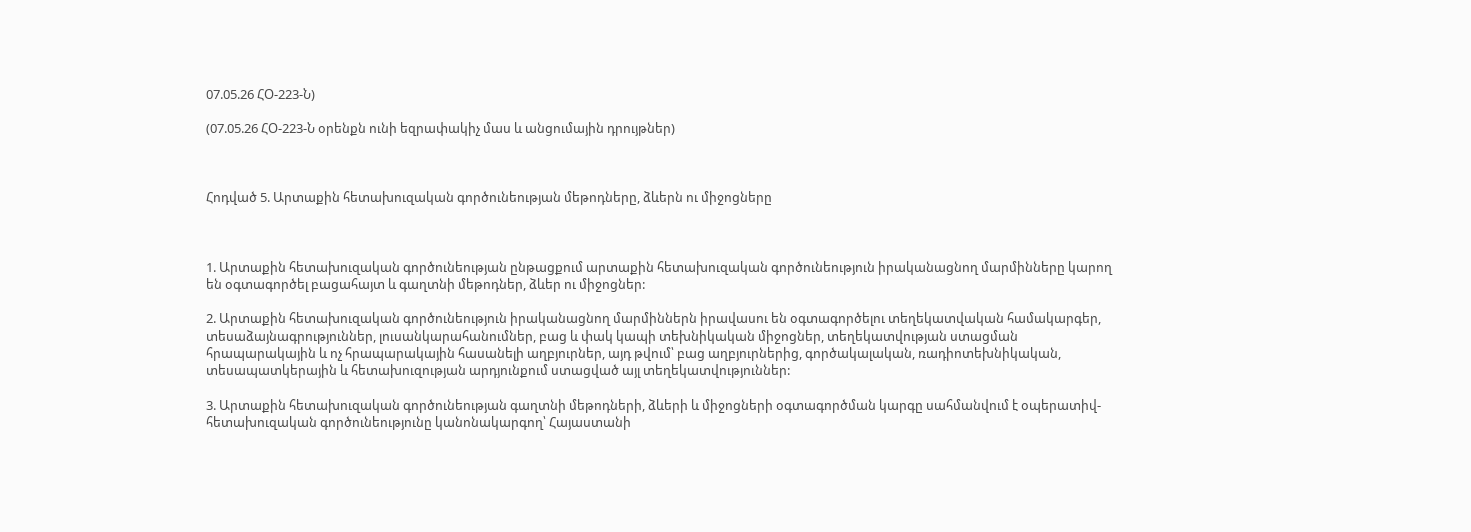07.05.26 ՀՕ-223-Ն)

(07.05.26 ՀՕ-223-Ն օրենքն ունի եզրափակիչ մաս և անցումային դրույթներ)



Հոդված 5. Արտաքին հետախուզական գործունեության մեթոդները, ձևերն ու միջոցները



1. Արտաքին հետախուզական գործունեության ընթացքում արտաքին հետախուզական գործունեություն իրականացնող մարմինները կարող են օգտագործել բացահայտ և գաղտնի մեթոդներ, ձևեր ու միջոցներ:

2. Արտաքին հետախուզական գործունեություն իրականացնող մարմիններն իրավասու են օգտագործելու տեղեկատվական համակարգեր, տեսաձայնագրություններ, լուսանկարահանումներ, բաց և փակ կապի տեխնիկական միջոցներ, տեղեկատվության ստացման հրապարակային և ոչ հրապարակային հասանելի աղբյուրներ, այդ թվում՝ բաց աղբյուրներից, գործակալական, ռադիոտեխնիկական, տեսապատկերային և հետախուզության արդյունքում ստացված այլ տեղեկատվություններ:

3. Արտաքին հետախուզական գործունեության գաղտնի մեթոդների, ձևերի և միջոցների օգտագործման կարգը սահմանվում է օպերատիվ-հետախուզական գործունեությունը կանոնակարգող՝ Հայաստանի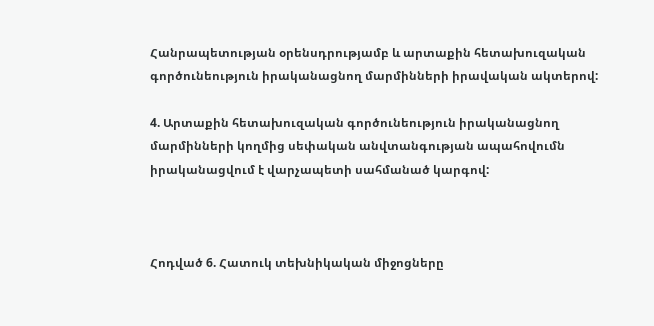Հանրապետության օրենսդրությամբ և արտաքին հետախուզական գործունեություն իրականացնող մարմինների իրավական ակտերով:

4. Արտաքին հետախուզական գործունեություն իրականացնող մարմինների կողմից սեփական անվտանգության ապահովումն իրականացվում է վարչապետի սահմանած կարգով:



Հոդված 6. Հատուկ տեխնիկական միջոցները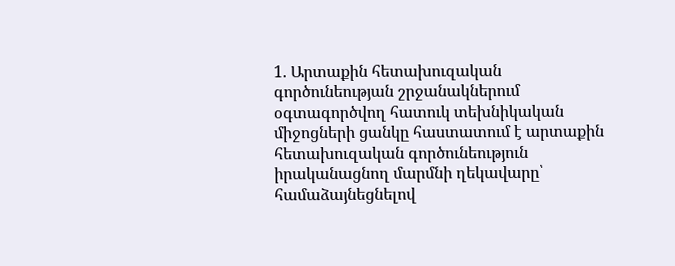1. Արտաքին հետախուզական գործունեության շրջանակներում օգտագործվող հատուկ տեխնիկական միջոցների ցանկը հաստատում է արտաքին հետախուզական գործունեություն իրականացնող մարմնի ղեկավարը՝ համաձայնեցնելով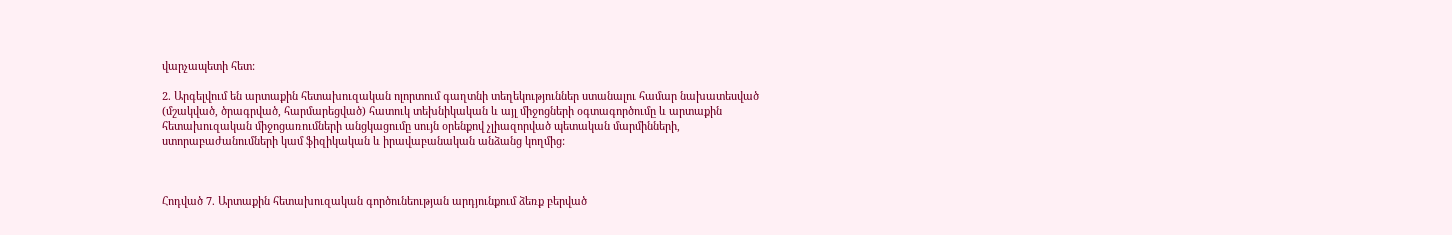վարչապետի հետ:

2. Արգելվում են արտաքին հետախուզական ոլորտում գաղտնի տեղեկություններ ստանալու համար նախատեսված (մշակված, ծրագրված, հարմարեցված) հատուկ տեխնիկական և այլ միջոցների օգտագործումը և արտաքին հետախուզական միջոցառումների անցկացումը սույն օրենքով չլիազորված պետական մարմինների, ստորաբաժանումների կամ ֆիզիկական և իրավաբանական անձանց կողմից:



Հոդված 7. Արտաքին հետախուզական գործունեության արդյունքում ձեռք բերված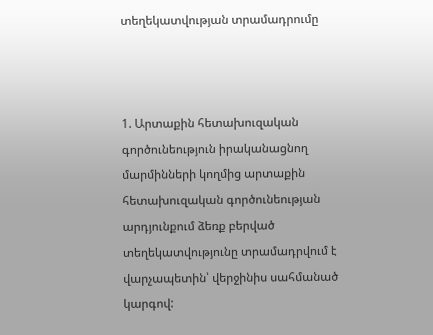տեղեկատվության տրամադրումը



1. Արտաքին հետախուզական գործունեություն իրականացնող մարմինների կողմից արտաքին հետախուզական գործունեության արդյունքում ձեռք բերված տեղեկատվությունը տրամադրվում է վարչապետին՝ վերջինիս սահմանած կարգով: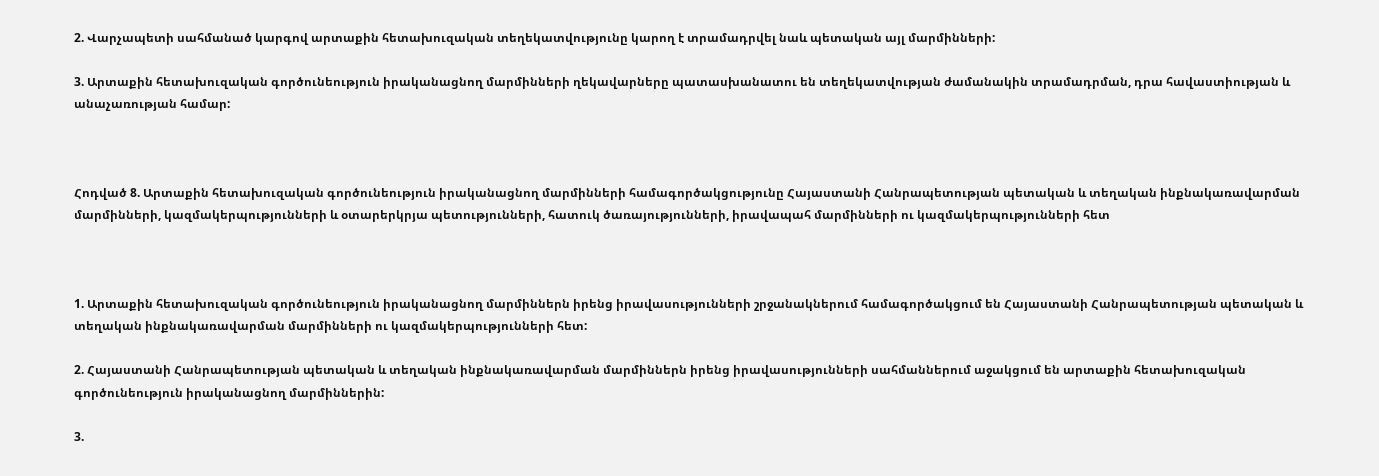2. Վարչապետի սահմանած կարգով արտաքին հետախուզական տեղեկատվությունը կարող է տրամադրվել նաև պետական այլ մարմինների:

3. Արտաքին հետախուզական գործունեություն իրականացնող մարմինների ղեկավարները պատասխանատու են տեղեկատվության ժամանակին տրամադրման, դրա հավաստիության և անաչառության համար:



Հոդված 8. Արտաքին հետախուզական գործունեություն իրականացնող մարմինների համագործակցությունը Հայաստանի Հանրապետության պետական և տեղական ինքնակառավարման մարմինների, կազմակերպությունների և օտարերկրյա պետությունների, հատուկ ծառայությունների, իրավապահ մարմինների ու կազմակերպությունների հետ



1. Արտաքին հետախուզական գործունեություն իրականացնող մարմիններն իրենց իրավասությունների շրջանակներում համագործակցում են Հայաստանի Հանրապետության պետական և տեղական ինքնակառավարման մարմինների ու կազմակերպությունների հետ:

2. Հայաստանի Հանրապետության պետական և տեղական ինքնակառավարման մարմիններն իրենց իրավասությունների սահմաններում աջակցում են արտաքին հետախուզական գործունեություն իրականացնող մարմիններին:

3.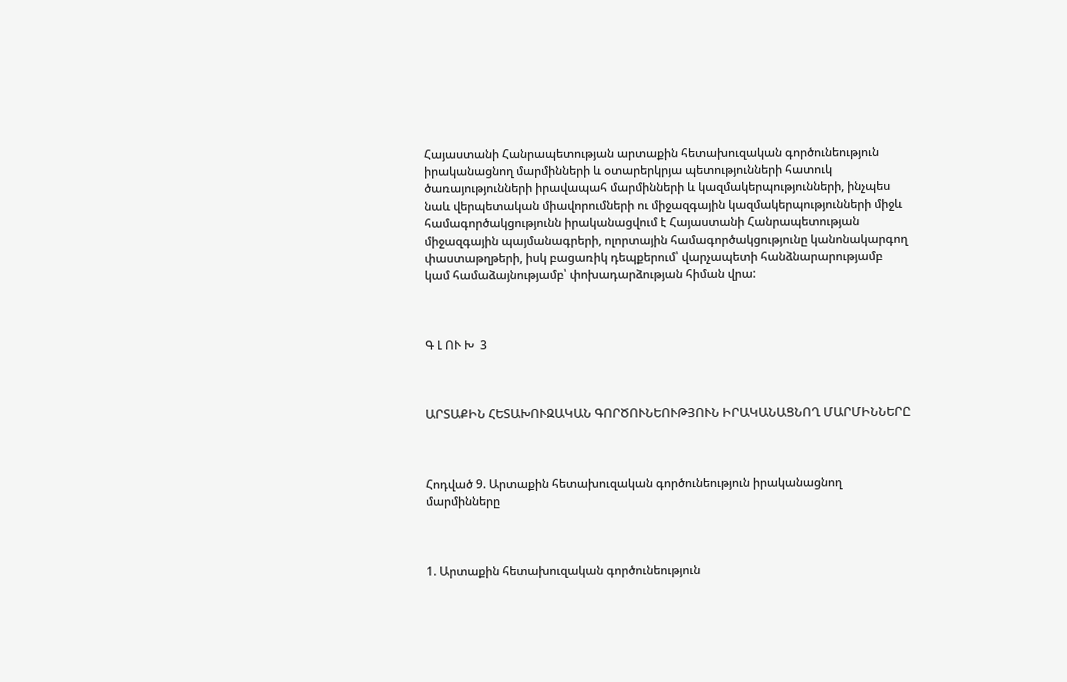Հայաստանի Հանրապետության արտաքին հետախուզական գործունեություն իրականացնող մարմինների և օտարերկրյա պետությունների հատուկ ծառայությունների իրավապահ մարմինների և կազմակերպությունների, ինչպես նաև վերպետական միավորումների ու միջազգային կազմակերպությունների միջև համագործակցությունն իրականացվում է Հայաստանի Հանրապետության միջազգային պայմանագրերի, ոլորտային համագործակցությունը կանոնակարգող փաստաթղթերի, իսկ բացառիկ դեպքերում՝ վարչապետի հանձնարարությամբ կամ համաձայնությամբ՝ փոխադարձության հիման վրա:



Գ Լ ՈՒ Խ  3



ԱՐՏԱՔԻՆ ՀԵՏԱԽՈՒԶԱԿԱՆ ԳՈՐԾՈՒՆԵՈՒԹՅՈՒՆ ԻՐԱԿԱՆԱՑՆՈՂ ՄԱՐՄԻՆՆԵՐԸ



Հոդված 9. Արտաքին հետախուզական գործունեություն իրականացնող մարմինները



1. Արտաքին հետախուզական գործունեություն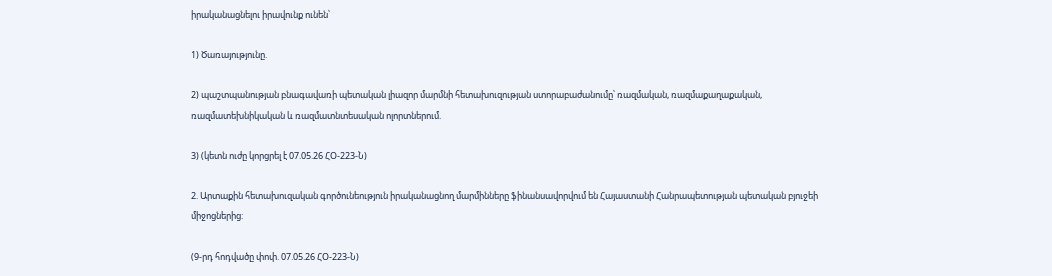իրականացնելու իրավունք ունեն՝

1) Ծառայությունը.

2) պաշտպանության բնագավառի պետական լիազոր մարմնի հետախուզության ստորաբաժանումը՝ ռազմական, ռազմաքաղաքական, ռազմատեխնիկական և ռազմատնտեսական ոլորտներում.

3) (կետն ուժը կորցրել է 07.05.26 ՀՕ-223-Ն)

2. Արտաքին հետախուզական գործունեություն իրականացնող մարմինները ֆինանսավորվում են Հայաստանի Հանրապետության պետական բյուջեի միջոցներից:

(9-րդ հոդվածը փոփ. 07.05.26 ՀՕ-223-Ն)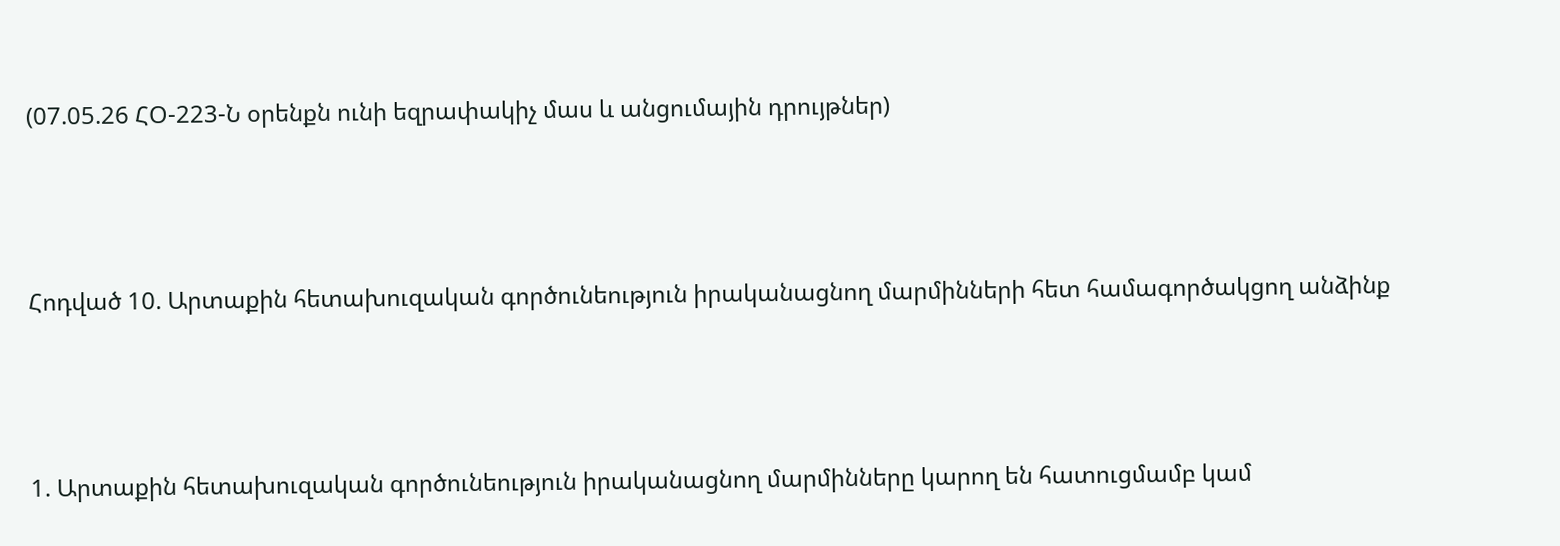(07.05.26 ՀՕ-223-Ն օրենքն ունի եզրափակիչ մաս և անցումային դրույթներ)



Հոդված 10. Արտաքին հետախուզական գործունեություն իրականացնող մարմինների հետ համագործակցող անձինք



1. Արտաքին հետախուզական գործունեություն իրականացնող մարմինները կարող են հատուցմամբ կամ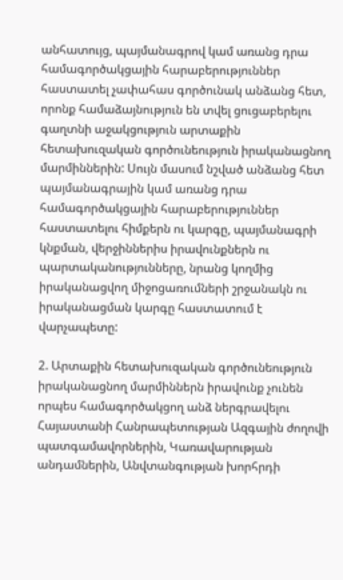անհատույց, պայմանագրով կամ առանց դրա համագործակցային հարաբերություններ հաստատել չափահաս գործունակ անձանց հետ, որոնք համաձայնություն են տվել ցուցաբերելու գաղտնի աջակցություն արտաքին հետախուզական գործունեություն իրականացնող մարմիններին: Սույն մասում նշված անձանց հետ պայմանագրային կամ առանց դրա համագործակցային հարաբերություններ հաստատելու հիմքերն ու կարգը, պայմանագրի կնքման, վերջիններիս իրավունքներն ու պարտականությունները, նրանց կողմից իրականացվող միջոցառումների շրջանակն ու իրականացման կարգը հաստատում է վարչապետը:

2. Արտաքին հետախուզական գործունեություն իրականացնող մարմիններն իրավունք չունեն որպես համագործակցող անձ ներգրավելու Հայաստանի Հանրապետության Ազգային ժողովի պատգամավորներին, Կառավարության անդամներին, Անվտանգության խորհրդի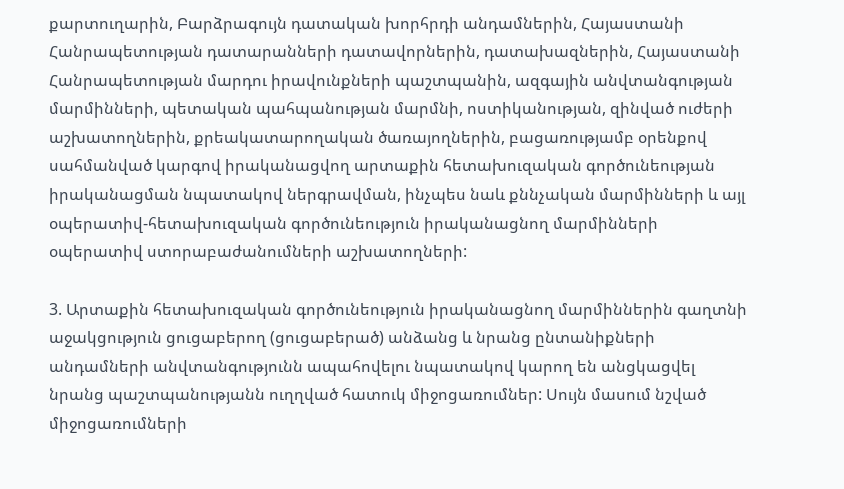քարտուղարին, Բարձրագույն դատական խորհրդի անդամներին, Հայաստանի Հանրապետության դատարանների դատավորներին, դատախազներին, Հայաստանի Հանրապետության մարդու իրավունքների պաշտպանին, ազգային անվտանգության մարմինների, պետական պահպանության մարմնի, ոստիկանության, զինված ուժերի աշխատողներին, քրեակատարողական ծառայողներին, բացառությամբ օրենքով սահմանված կարգով իրականացվող արտաքին հետախուզական գործունեության իրականացման նպատակով ներգրավման, ինչպես նաև քննչական մարմինների և այլ օպերատիվ-հետախուզական գործունեություն իրականացնող մարմինների օպերատիվ ստորաբաժանումների աշխատողների:

3. Արտաքին հետախուզական գործունեություն իրականացնող մարմիններին գաղտնի աջակցություն ցուցաբերող (ցուցաբերած) անձանց և նրանց ընտանիքների անդամների անվտանգությունն ապահովելու նպատակով կարող են անցկացվել նրանց պաշտպանությանն ուղղված հատուկ միջոցառումներ: Սույն մասում նշված միջոցառումների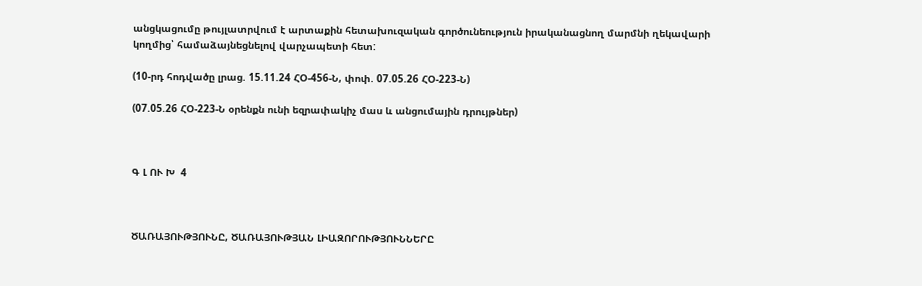անցկացումը թույլատրվում է արտաքին հետախուզական գործունեություն իրականացնող մարմնի ղեկավարի կողմից՝ համաձայնեցնելով վարչապետի հետ:

(10-րդ հոդվածը լրաց. 15.11.24 ՀՕ-456-Ն, փոփ. 07.05.26 ՀՕ-223-Ն)

(07.05.26 ՀՕ-223-Ն օրենքն ունի եզրափակիչ մաս և անցումային դրույթներ)



Գ Լ ՈՒ Խ  4



ԾԱՌԱՅՈՒԹՅՈՒՆԸ, ԾԱՌԱՅՈՒԹՅԱՆ ԼԻԱԶՈՐՈՒԹՅՈՒՆՆԵՐԸ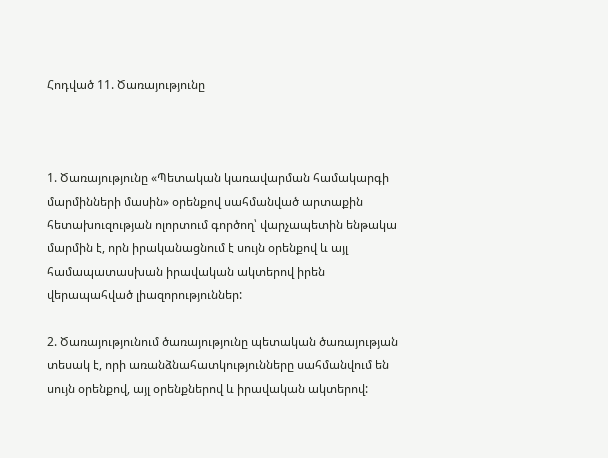Հոդված 11. Ծառայությունը



1. Ծառայությունը «Պետական կառավարման համակարգի մարմինների մասին» օրենքով սահմանված արտաքին հետախուզության ոլորտում գործող՝ վարչապետին ենթակա մարմին է, որն իրականացնում է սույն օրենքով և այլ համապատասխան իրավական ակտերով իրեն վերապահված լիազորություններ:

2. Ծառայությունում ծառայությունը պետական ծառայության տեսակ է, որի առանձնահատկությունները սահմանվում են սույն օրենքով, այլ օրենքներով և իրավական ակտերով: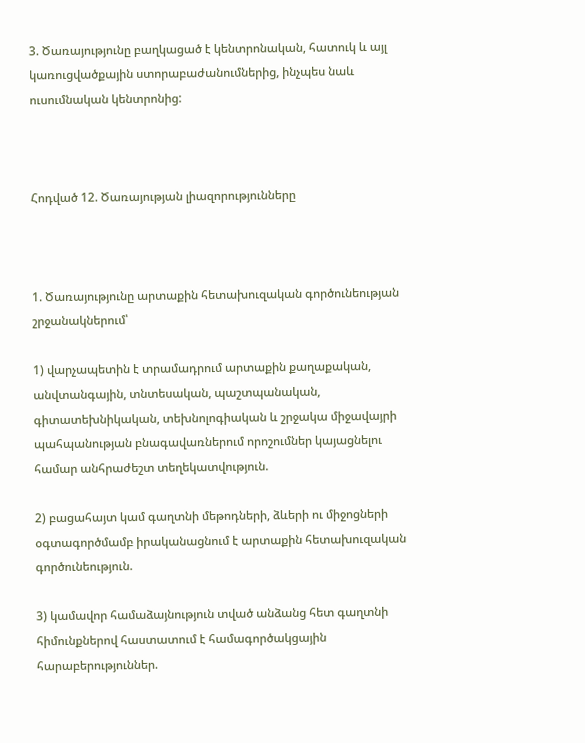3. Ծառայությունը բաղկացած է կենտրոնական, հատուկ և այլ կառուցվածքային ստորաբաժանումներից, ինչպես նաև ուսումնական կենտրոնից:



Հոդված 12. Ծառայության լիազորությունները



1. Ծառայությունը արտաքին հետախուզական գործունեության շրջանակներում՝

1) վարչապետին է տրամադրում արտաքին քաղաքական, անվտանգային, տնտեսական, պաշտպանական, գիտատեխնիկական, տեխնոլոգիական և շրջակա միջավայրի պահպանության բնագավառներում որոշումներ կայացնելու համար անհրաժեշտ տեղեկատվություն.

2) բացահայտ կամ գաղտնի մեթոդների, ձևերի ու միջոցների օգտագործմամբ իրականացնում է արտաքին հետախուզական գործունեություն.

3) կամավոր համաձայնություն տված անձանց հետ գաղտնի հիմունքներով հաստատում է համագործակցային հարաբերություններ.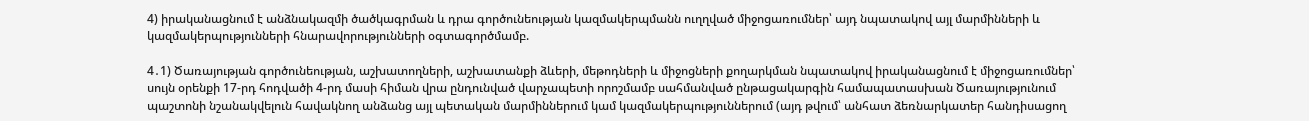4) իրականացնում է անձնակազմի ծածկագրման և դրա գործունեության կազմակերպմանն ուղղված միջոցառումներ՝ այդ նպատակով այլ մարմինների և կազմակերպությունների հնարավորությունների օգտագործմամբ.

4․1) Ծառայության գործունեության, աշխատողների, աշխատանքի ձևերի, մեթոդների և միջոցների քողարկման նպատակով իրականացնում է միջոցառումներ՝ սույն օրենքի 17-րդ հոդվածի 4-րդ մասի հիման վրա ընդունված վարչապետի որոշմամբ սահմանված ընթացակարգին համապատասխան Ծառայությունում պաշտոնի նշանակվելուն հավակնող անձանց այլ պետական մարմիններում կամ կազմակերպություններում (այդ թվում՝ անհատ ձեռնարկատեր հանդիսացող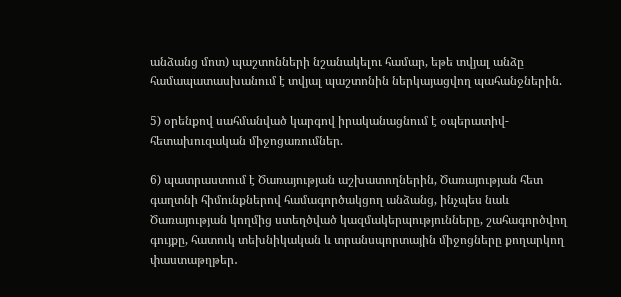անձանց մոտ) պաշտոնների նշանակելու համար, եթե տվյալ անձը համապատասխանում է տվյալ պաշտոնին ներկայացվող պահանջներին.

5) օրենքով սահմանված կարգով իրականացնում է օպերատիվ-հետախուզական միջոցառումներ.

6) պատրաստում է Ծառայության աշխատողներին, Ծառայության հետ գաղտնի հիմունքներով համագործակցող անձանց, ինչպես նաև Ծառայության կողմից ստեղծված կազմակերպությունները, շահագործվող գույքը, հատուկ տեխնիկական և տրանսպորտային միջոցները քողարկող փաստաթղթեր․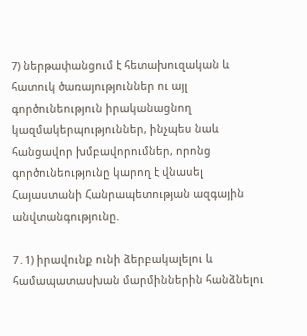7) ներթափանցում է հետախուզական և հատուկ ծառայություններ ու այլ գործունեություն իրականացնող կազմակերպություններ, ինչպես նաև հանցավոր խմբավորումներ, որոնց գործունեությունը կարող է վնասել Հայաստանի Հանրապետության ազգային անվտանգությունը.

7․1) իրավունք ունի ձերբակալելու և համապատասխան մարմիններին հանձնելու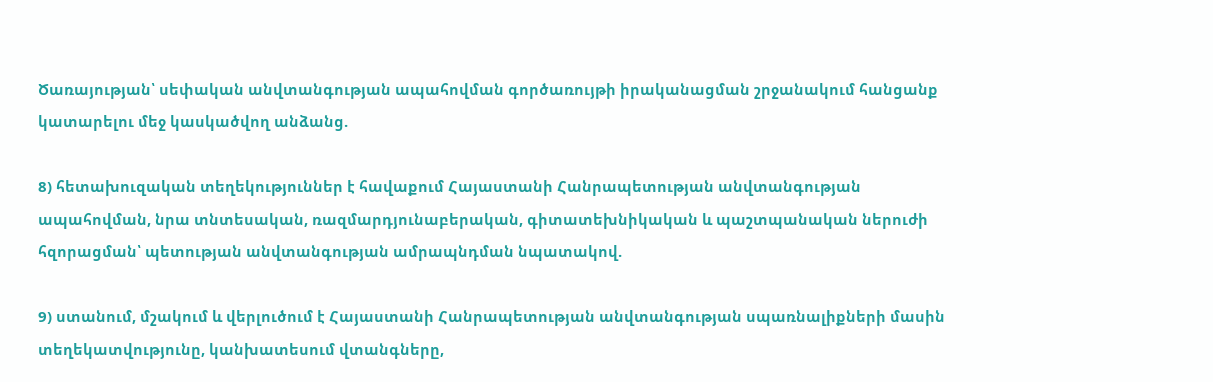Ծառայության՝ սեփական անվտանգության ապահովման գործառույթի իրականացման շրջանակում հանցանք կատարելու մեջ կասկածվող անձանց.

8) հետախուզական տեղեկություններ է հավաքում Հայաստանի Հանրապետության անվտանգության ապահովման, նրա տնտեսական, ռազմարդյունաբերական, գիտատեխնիկական և պաշտպանական ներուժի հզորացման՝ պետության անվտանգության ամրապնդման նպատակով.

9) ստանում, մշակում և վերլուծում է Հայաստանի Հանրապետության անվտանգության սպառնալիքների մասին տեղեկատվությունը, կանխատեսում վտանգները,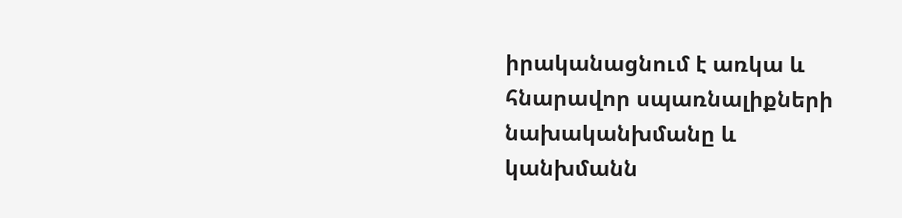իրականացնում է առկա և հնարավոր սպառնալիքների նախականխմանը և կանխմանն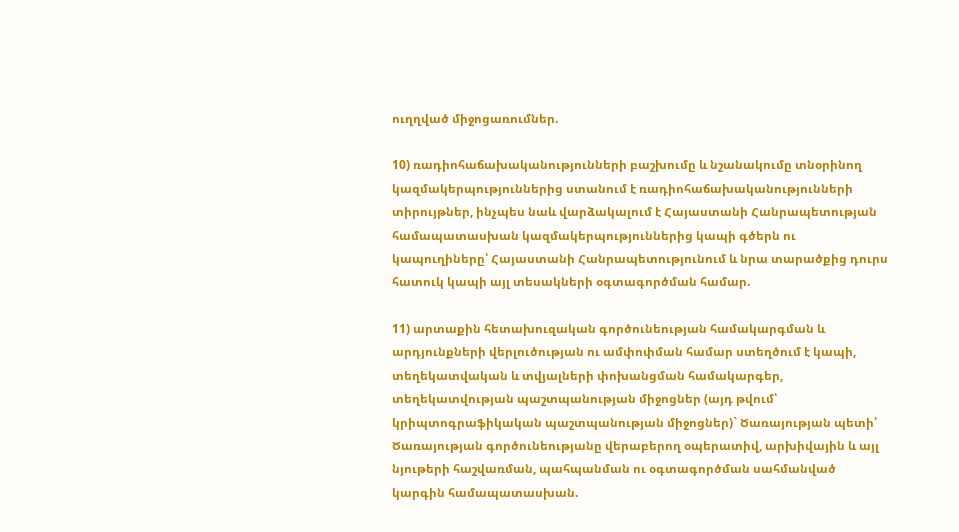ուղղված միջոցառումներ.

10) ռադիոհաճախականությունների բաշխումը և նշանակումը տնօրինող կազմակերպություններից ստանում է ռադիոհաճախականությունների տիրույթներ, ինչպես նաև վարձակալում է Հայաստանի Հանրապետության համապատասխան կազմակերպություններից կապի գծերն ու կապուղիները՝ Հայաստանի Հանրապետությունում և նրա տարածքից դուրս հատուկ կապի այլ տեսակների օգտագործման համար.

11) արտաքին հետախուզական գործունեության համակարգման և արդյունքների վերլուծության ու ամփոփման համար ստեղծում է կապի, տեղեկատվական և տվյալների փոխանցման համակարգեր, տեղեկատվության պաշտպանության միջոցներ (այդ թվում՝ կրիպտոգրաֆիկական պաշտպանության միջոցներ)` Ծառայության պետի՝ Ծառայության գործունեությանը վերաբերող օպերատիվ, արխիվային և այլ նյութերի հաշվառման, պահպանման ու օգտագործման սահմանված կարգին համապատասխան.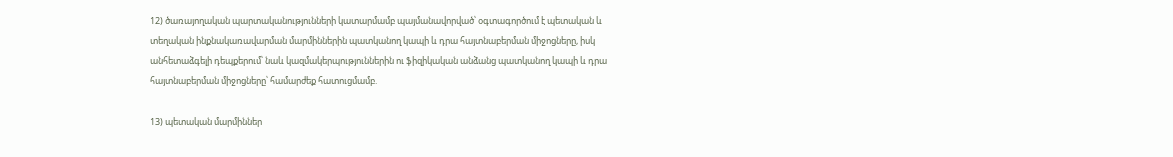12) ծառայողական պարտականությունների կատարմամբ պայմանավորված՝ օգտագործում է պետական և տեղական ինքնակառավարման մարմիններին պատկանող կապի և դրա հայտնաբերման միջոցները, իսկ անհետաձգելի դեպքերում՝ նաև կազմակերպություններին ու ֆիզիկական անձանց պատկանող կապի և դրա հայտնաբերման միջոցները՝ համարժեք հատուցմամբ.

13) պետական մարմիններ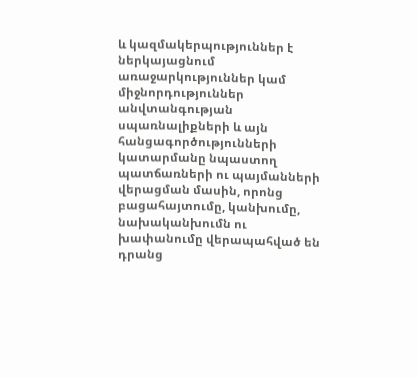և կազմակերպություններ է ներկայացնում առաջարկություններ կամ միջնորդություններ անվտանգության սպառնալիքների և այն հանցագործությունների կատարմանը նպաստող պատճառների ու պայմանների վերացման մասին, որոնց բացահայտումը, կանխումը, նախականխումն ու խափանումը վերապահված են դրանց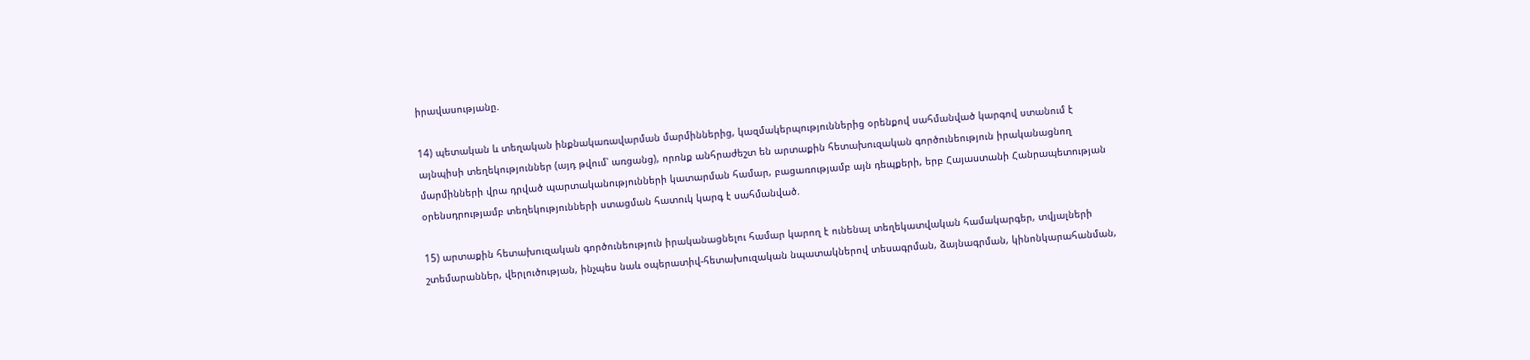իրավասությանը.

14) պետական և տեղական ինքնակառավարման մարմիններից, կազմակերպություններից օրենքով սահմանված կարգով ստանում է այնպիսի տեղեկություններ (այդ թվում՝ առցանց), որոնք անհրաժեշտ են արտաքին հետախուզական գործունեություն իրականացնող մարմինների վրա դրված պարտականությունների կատարման համար, բացառությամբ այն դեպքերի, երբ Հայաստանի Հանրապետության օրենսդրությամբ տեղեկությունների ստացման հատուկ կարգ է սահմանված.

15) արտաքին հետախուզական գործունեություն իրականացնելու համար կարող է ունենալ տեղեկատվական համակարգեր, տվյալների շտեմարաններ, վերլուծության, ինչպես նաև օպերատիվ-հետախուզական նպատակներով տեսագրման, ձայնագրման, կինոնկարահանման,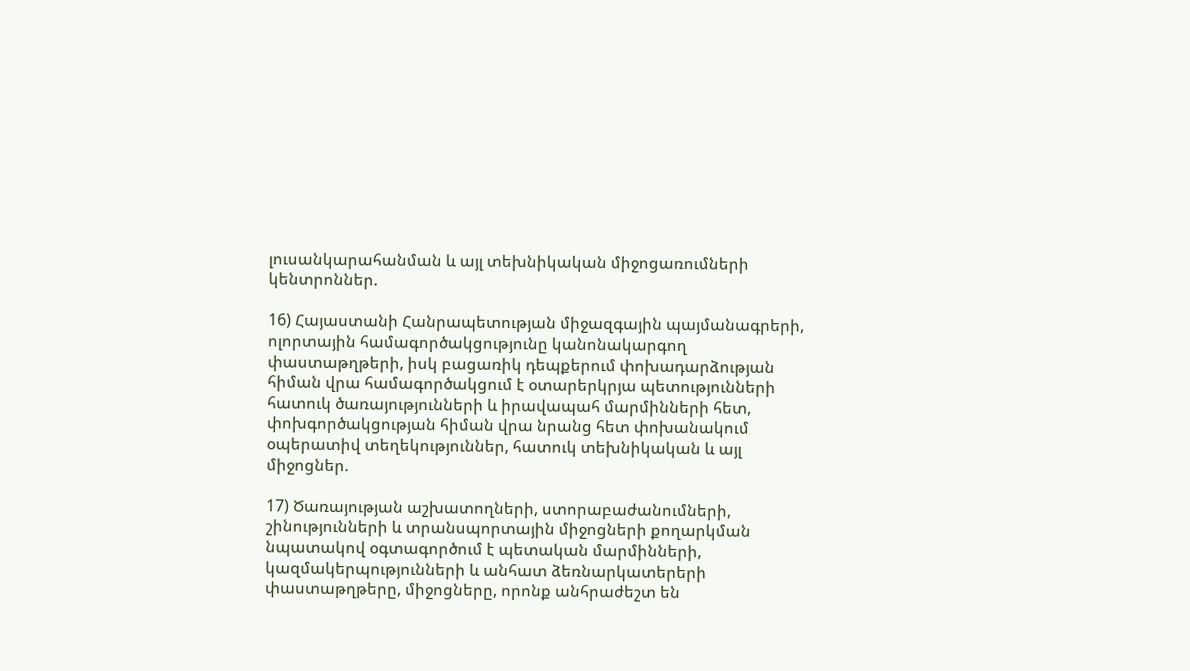լուսանկարահանման և այլ տեխնիկական միջոցառումների կենտրոններ.

16) Հայաստանի Հանրապետության միջազգային պայմանագրերի, ոլորտային համագործակցությունը կանոնակարգող փաստաթղթերի, իսկ բացառիկ դեպքերում փոխադարձության հիման վրա համագործակցում է օտարերկրյա պետությունների հատուկ ծառայությունների և իրավապահ մարմինների հետ, փոխգործակցության հիման վրա նրանց հետ փոխանակում օպերատիվ տեղեկություններ, հատուկ տեխնիկական և այլ միջոցներ.

17) Ծառայության աշխատողների, ստորաբաժանումների, շինությունների և տրանսպորտային միջոցների քողարկման նպատակով օգտագործում է պետական մարմինների, կազմակերպությունների և անհատ ձեռնարկատերերի փաստաթղթերը, միջոցները, որոնք անհրաժեշտ են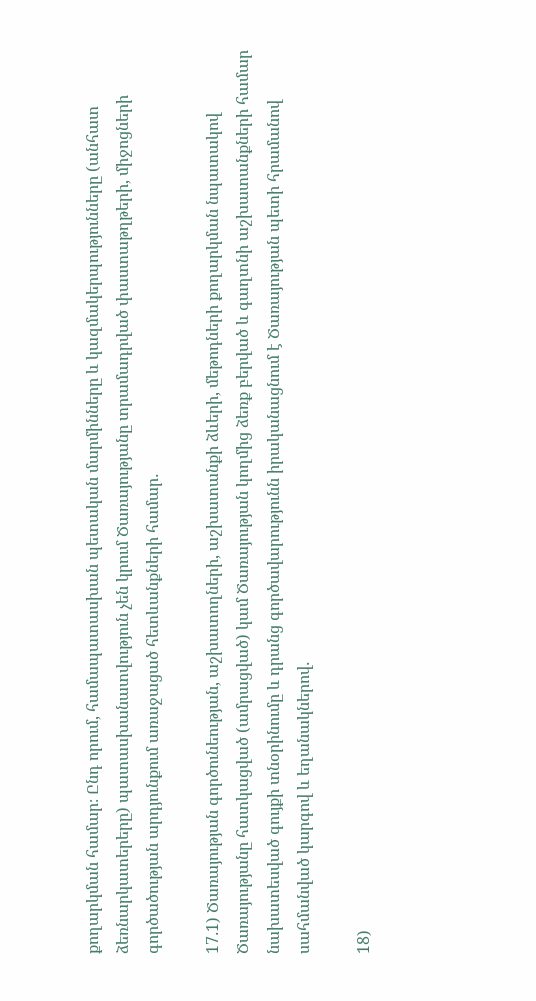քողարկման համար։ Ընդ որում, համապատասխան պետական մարմինները և կազմակերպությունները (անհատ ձեռնարկատերերը) պատասխանատվություն չեն կրում Ծառայությանը տրամադրված փաստաթղթերի, միջոցների գործածության արդյունքում առաջացած հետևանքների համար․

17․1) Ծառայության գործունեության, աշխատողների, աշխատանքի ձևերի, մեթոդների քողարկման նպատակով Ծառայությանը հատկացված (ամրացված) կամ Ծառայության կողմից ձեռք բերված և գաղտնի աշխատանքների համար նախատեսված գույքի տնօրինումը և դրանց գործավարությունն իրականացնում է Ծառայության պետի հրամանով սահմանված կարգով և եղանակներով․

18)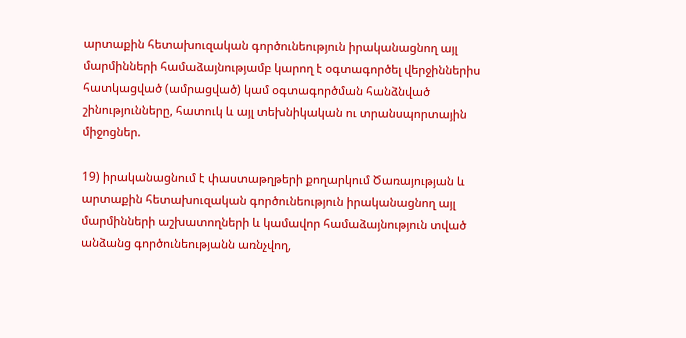արտաքին հետախուզական գործունեություն իրականացնող այլ մարմինների համաձայնությամբ կարող է օգտագործել վերջիններիս հատկացված (ամրացված) կամ օգտագործման հանձնված շինությունները, հատուկ և այլ տեխնիկական ու տրանսպորտային միջոցներ.

19) իրականացնում է փաստաթղթերի քողարկում Ծառայության և արտաքին հետախուզական գործունեություն իրականացնող այլ մարմինների աշխատողների և կամավոր համաձայնություն տված անձանց գործունեությանն առնչվող,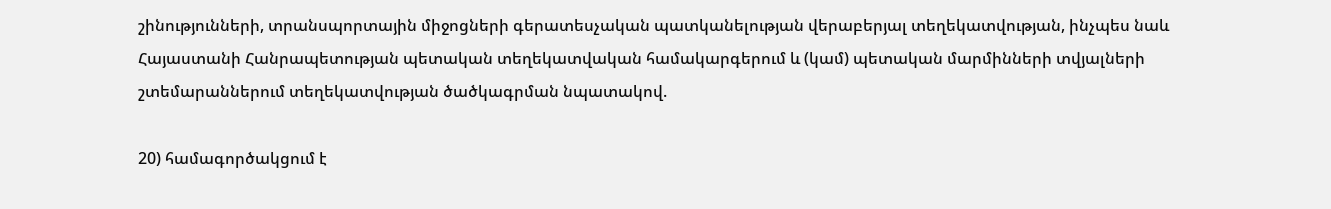շինությունների, տրանսպորտային միջոցների գերատեսչական պատկանելության վերաբերյալ տեղեկատվության, ինչպես նաև Հայաստանի Հանրապետության պետական տեղեկատվական համակարգերում և (կամ) պետական մարմինների տվյալների շտեմարաններում տեղեկատվության ծածկագրման նպատակով.

20) համագործակցում է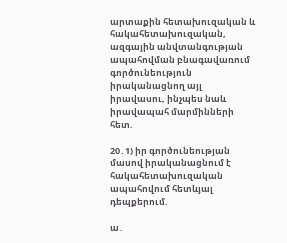արտաքին հետախուզական և հակահետախուզական, ազգային անվտանգության ապահովման բնագավառում գործունեություն իրականացնող այլ իրավասու, ինչպես նաև իրավապահ մարմինների հետ.

20․1) իր գործունեության մասով իրականացնում է հակահետախուզական ապահովում հետևյալ դեպքերում.

ա․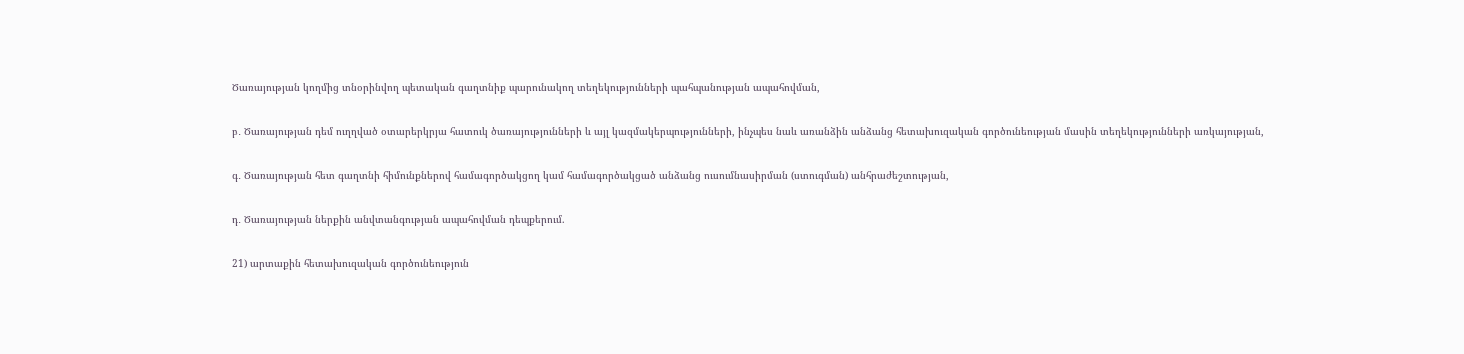Ծառայության կողմից տնօրինվող պետական գաղտնիք պարունակող տեղեկությունների պահպանության ապահովման,

բ․ Ծառայության դեմ ուղղված օտարերկրյա հատուկ ծառայությունների և այլ կազմակերպությունների, ինչպես նաև առանձին անձանց հետախուզական գործունեության մասին տեղեկությունների առկայության,

գ․ Ծառայության հետ գաղտնի հիմունքներով համագործակցող կամ համագործակցած անձանց ուսումնասիրման (ստուգման) անհրաժեշտության,

դ․ Ծառայության ներքին անվտանգության ապահովման դեպքերում.

21) արտաքին հետախուզական գործունեություն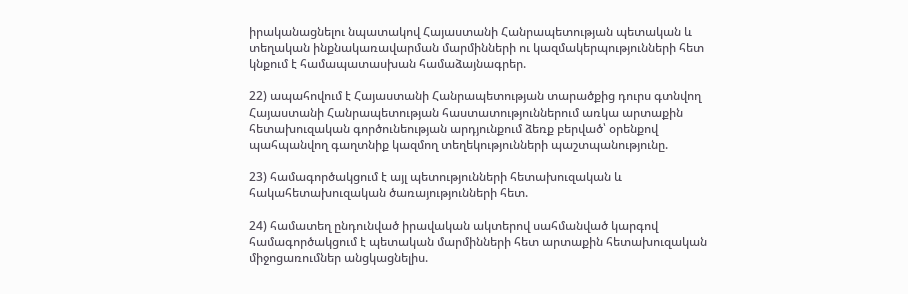իրականացնելու նպատակով Հայաստանի Հանրապետության պետական և տեղական ինքնակառավարման մարմինների ու կազմակերպությունների հետ կնքում է համապատասխան համաձայնագրեր.

22) ապահովում է Հայաստանի Հանրապետության տարածքից դուրս գտնվող Հայաստանի Հանրապետության հաստատություններում առկա արտաքին հետախուզական գործունեության արդյունքում ձեռք բերված՝ օրենքով պահպանվող գաղտնիք կազմող տեղեկությունների պաշտպանությունը.

23) համագործակցում է այլ պետությունների հետախուզական և հակահետախուզական ծառայությունների հետ.

24) համատեղ ընդունված իրավական ակտերով սահմանված կարգով համագործակցում է պետական մարմինների հետ արտաքին հետախուզական միջոցառումներ անցկացնելիս.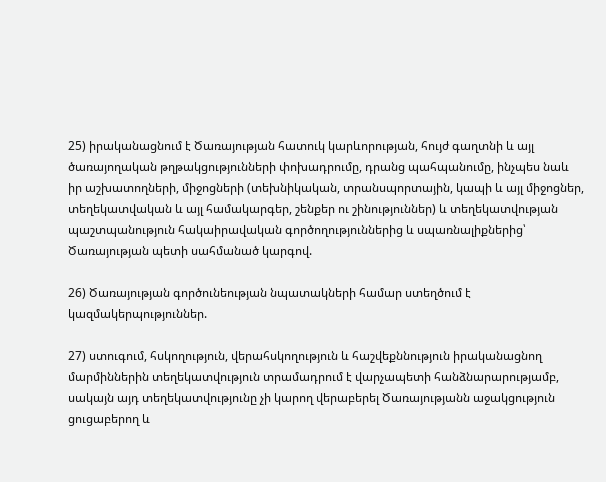25) իրականացնում է Ծառայության հատուկ կարևորության, հույժ գաղտնի և այլ ծառայողական թղթակցությունների փոխադրումը, դրանց պահպանումը, ինչպես նաև իր աշխատողների, միջոցների (տեխնիկական, տրանսպորտային, կապի և այլ միջոցներ, տեղեկատվական և այլ համակարգեր, շենքեր ու շինություններ) և տեղեկատվության պաշտպանություն հակաիրավական գործողություններից և սպառնալիքներից՝ Ծառայության պետի սահմանած կարգով.

26) Ծառայության գործունեության նպատակների համար ստեղծում է կազմակերպություններ.

27) ստուգում, հսկողություն, վերահսկողություն և հաշվեքննություն իրականացնող մարմիններին տեղեկատվություն տրամադրում է վարչապետի հանձնարարությամբ, սակայն այդ տեղեկատվությունը չի կարող վերաբերել Ծառայությանն աջակցություն ցուցաբերող և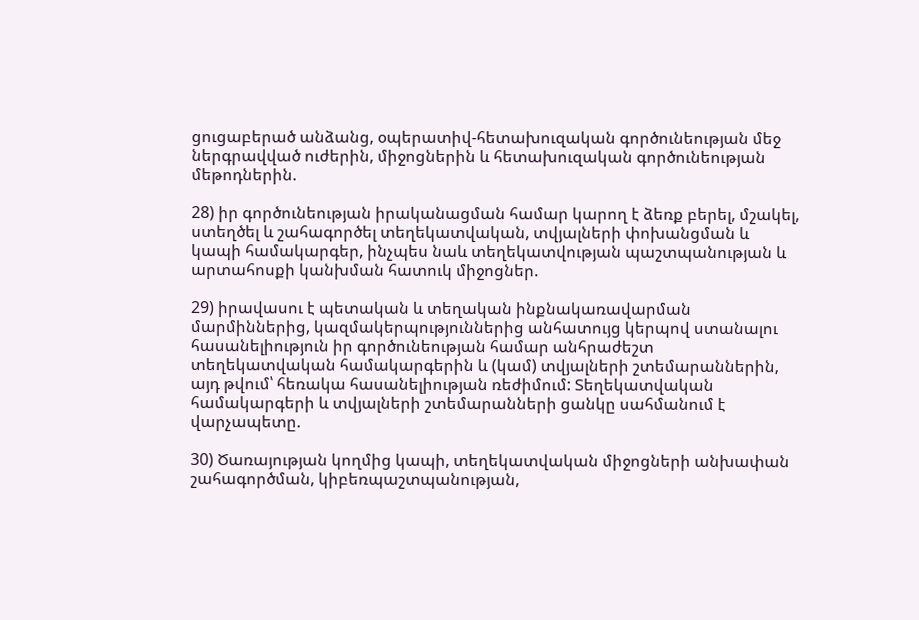ցուցաբերած անձանց, օպերատիվ-հետախուզական գործունեության մեջ ներգրավված ուժերին, միջոցներին և հետախուզական գործունեության մեթոդներին.

28) իր գործունեության իրականացման համար կարող է ձեռք բերել, մշակել, ստեղծել և շահագործել տեղեկատվական, տվյալների փոխանցման և կապի համակարգեր, ինչպես նաև տեղեկատվության պաշտպանության և արտահոսքի կանխման հատուկ միջոցներ.

29) իրավասու է պետական և տեղական ինքնակառավարման մարմիններից, կազմակերպություններից անհատույց կերպով ստանալու հասանելիություն իր գործունեության համար անհրաժեշտ տեղեկատվական համակարգերին և (կամ) տվյալների շտեմարաններին, այդ թվում՝ հեռակա հասանելիության ռեժիմում: Տեղեկատվական համակարգերի և տվյալների շտեմարանների ցանկը սահմանում է վարչապետը.

30) Ծառայության կողմից կապի, տեղեկատվական միջոցների անխափան շահագործման, կիբեռպաշտպանության,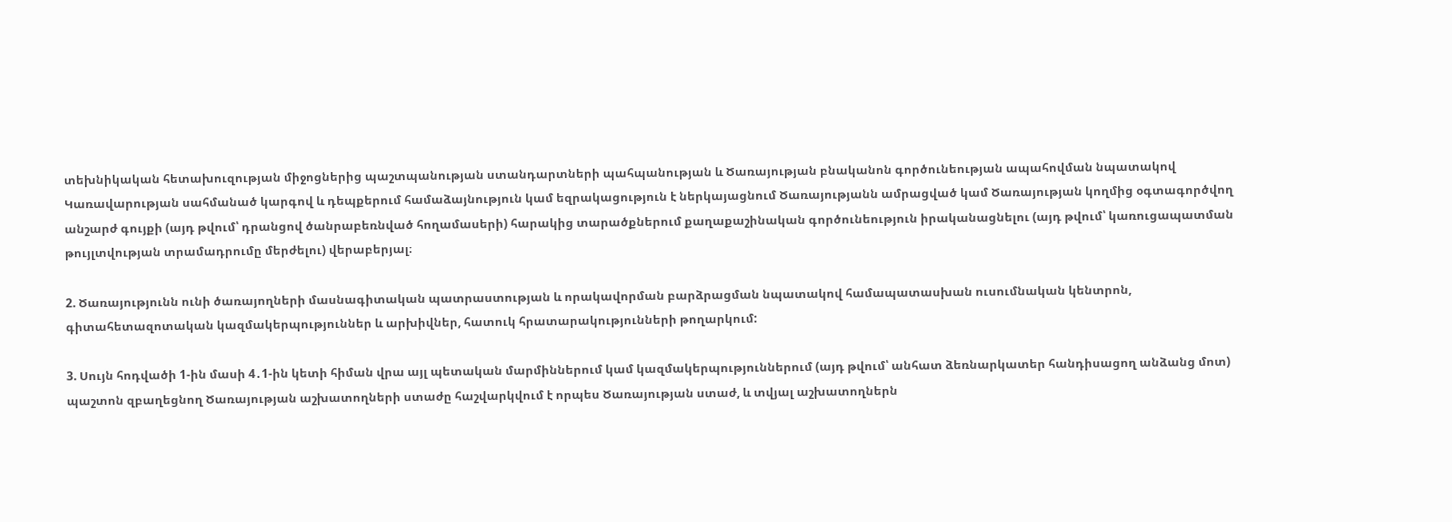տեխնիկական հետախուզության միջոցներից պաշտպանության ստանդարտների պահպանության և Ծառայության բնականոն գործունեության ապահովման նպատակով Կառավարության սահմանած կարգով և դեպքերում համաձայնություն կամ եզրակացություն է ներկայացնում Ծառայությանն ամրացված կամ Ծառայության կողմից օգտագործվող անշարժ գույքի (այդ թվում՝ դրանցով ծանրաբեռնված հողամասերի) հարակից տարածքներում քաղաքաշինական գործունեություն իրականացնելու (այդ թվում՝ կառուցապատման թույլտվության տրամադրումը մերժելու) վերաբերյալ։

2. Ծառայությունն ունի ծառայողների մասնագիտական պատրաստության և որակավորման բարձրացման նպատակով համապատասխան ուսումնական կենտրոն, գիտահետազոտական կազմակերպություններ և արխիվներ, հատուկ հրատարակությունների թողարկում:

3. Սույն հոդվածի 1-ին մասի 4․1-ին կետի հիման վրա այլ պետական մարմիններում կամ կազմակերպություններում (այդ թվում՝ անհատ ձեռնարկատեր հանդիսացող անձանց մոտ) պաշտոն զբաղեցնող Ծառայության աշխատողների ստաժը հաշվարկվում է որպես Ծառայության ստաժ, և տվյալ աշխատողներն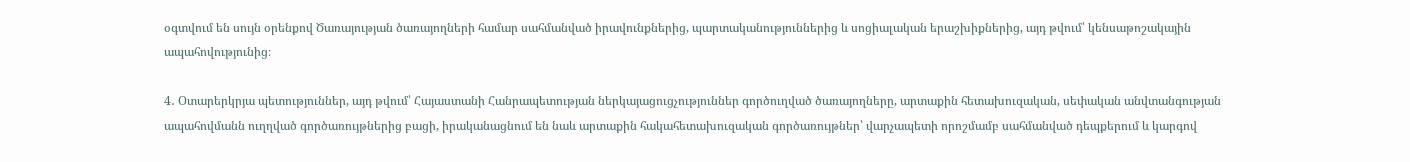օգտվում են սույն օրենքով Ծառայության ծառայողների համար սահմանված իրավունքներից, պարտականություններից և սոցիալական երաշխիքներից, այդ թվում՝ կենսաթոշակային ապահովությունից։

4․ Օտարերկրյա պետություններ, այդ թվում՝ Հայաստանի Հանրապետության ներկայացուցչություններ գործուղված ծառայողները, արտաքին հետախուզական, սեփական անվտանգության ապահովմանն ուղղված գործառույթներից բացի, իրականացնում են նաև արտաքին հակահետախուզական գործառույթներ՝ վարչապետի որոշմամբ սահմանված դեպքերում և կարգով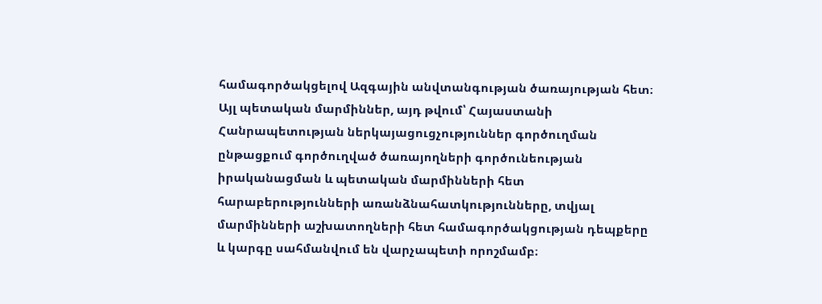համագործակցելով Ազգային անվտանգության ծառայության հետ։ Այլ պետական մարմիններ, այդ թվում՝ Հայաստանի Հանրապետության ներկայացուցչություններ գործուղման ընթացքում գործուղված ծառայողների գործունեության իրականացման և պետական մարմինների հետ հարաբերությունների առանձնահատկությունները, տվյալ մարմինների աշխատողների հետ համագործակցության դեպքերը և կարգը սահմանվում են վարչապետի որոշմամբ։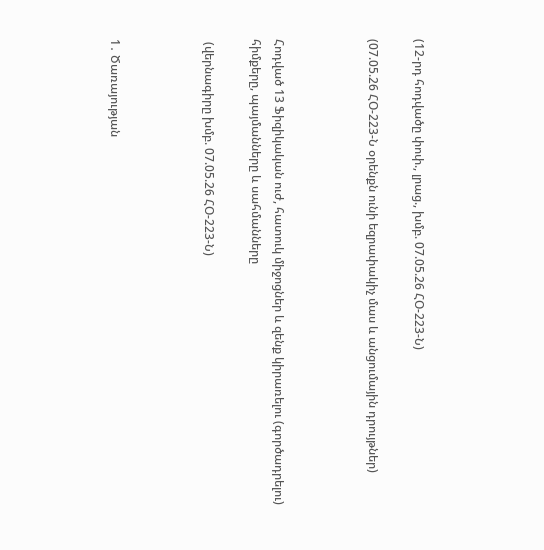(12-րդ հոդվածը փոփ., լրաց., խմբ. 07.05.26 ՀՕ-223-Ն)

(07.05.26 ՀՕ-223-Ն օրենքն ունի եզրափակիչ մաս և անցումային դրույթներ)



Հոդված 13 Ֆիզիկական ուժ, հատուկ միջոցներ և զենք կիրառելու (գործադրելու) հիմքերը, պայմանները և սահմանները

 (վերնագիրը խմբ. 07.05.26 ՀՕ-223-Ն)



1․ Ծառայության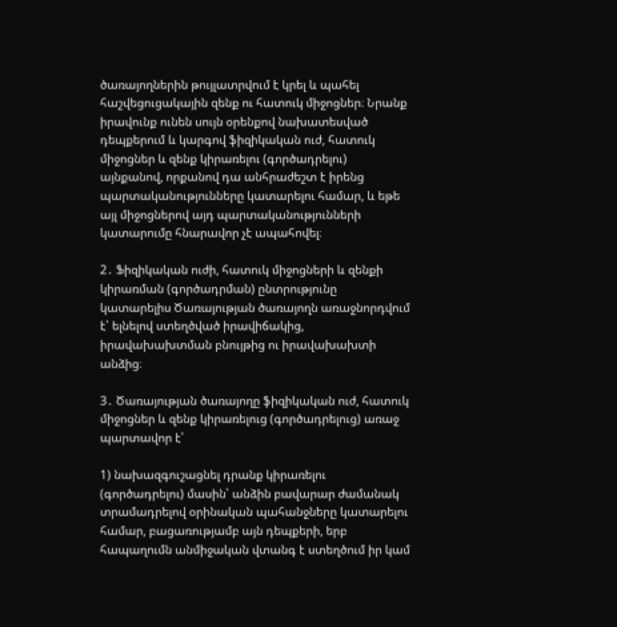ծառայողներին թույլատրվում է կրել և պահել հաշվեցուցակային զենք ու հատուկ միջոցներ։ Նրանք իրավունք ունեն սույն օրենքով նախատեսված դեպքերում և կարգով ֆիզիկական ուժ, հատուկ միջոցներ և զենք կիրառելու (գործադրելու) այնքանով, որքանով դա անհրաժեշտ է իրենց պարտականությունները կատարելու համար, և եթե այլ միջոցներով այդ պարտականությունների կատարումը հնարավոր չէ ապահովել։

2․ Ֆիզիկական ուժի, հատուկ միջոցների և զենքի կիրառման (գործադրման) ընտրությունը կատարելիս Ծառայության ծառայողն առաջնորդվում է՝ ելնելով ստեղծված իրավիճակից, իրավախախտման բնույթից ու իրավախախտի անձից։

3․ Ծառայության ծառայողը ֆիզիկական ուժ, հատուկ միջոցներ և զենք կիրառելուց (գործադրելուց) առաջ պարտավոր է՝

1) նախազգուշացնել դրանք կիրառելու (գործադրելու) մասին՝ անձին բավարար ժամանակ տրամադրելով օրինական պահանջները կատարելու համար, բացառությամբ այն դեպքերի, երբ հապաղումն անմիջական վտանգ է ստեղծում իր կամ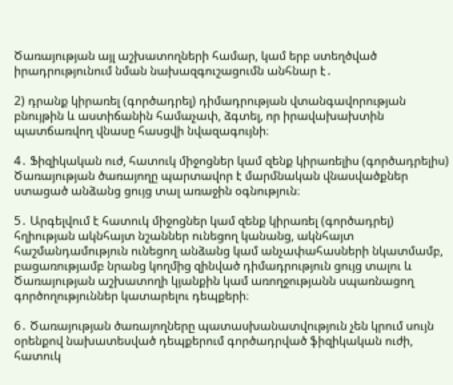Ծառայության այլ աշխատողների համար, կամ երբ ստեղծված իրադրությունում նման նախազգուշացումն անհնար է․

2) դրանք կիրառել (գործադրել) դիմադրության վտանգավորության բնույթին և աստիճանին համաչափ, ձգտել, որ իրավախախտին պատճառվող վնասը հասցվի նվազագույնի։

4․ Ֆիզիկական ուժ, հատուկ միջոցներ կամ զենք կիրառելիս (գործադրելիս) Ծառայության ծառայողը պարտավոր է մարմնական վնասվածքներ ստացած անձանց ցույց տալ առաջին օգնություն։

5․ Արգելվում է հատուկ միջոցներ կամ զենք կիրառել (գործադրել) հղիության ակնհայտ նշաններ ունեցող կանանց, ակնհայտ հաշմանդամություն ունեցող անձանց կամ անչափահասների նկատմամբ, բացառությամբ նրանց կողմից զինված դիմադրություն ցույց տալու և Ծառայության աշխատողի կյանքին կամ առողջությանն սպառնացող գործողություններ կատարելու դեպքերի։

6․ Ծառայության ծառայողները պատասխանատվություն չեն կրում սույն օրենքով նախատեսված դեպքերում գործադրված ֆիզիկական ուժի, հատուկ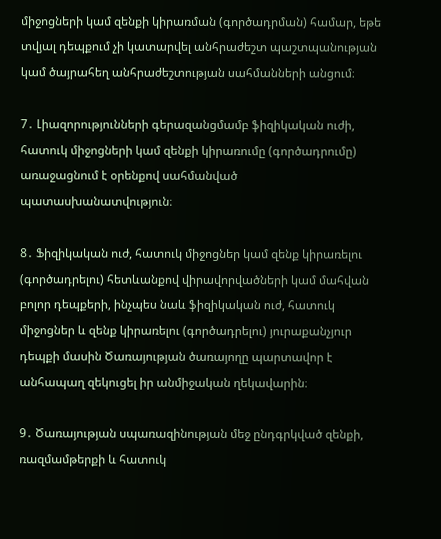միջոցների կամ զենքի կիրառման (գործադրման) համար, եթե տվյալ դեպքում չի կատարվել անհրաժեշտ պաշտպանության կամ ծայրահեղ անհրաժեշտության սահմանների անցում։

7․ Լիազորությունների գերազանցմամբ ֆիզիկական ուժի, հատուկ միջոցների կամ զենքի կիրառումը (գործադրումը) առաջացնում է օրենքով սահմանված պատասխանատվություն։

8․ Ֆիզիկական ուժ, հատուկ միջոցներ կամ զենք կիրառելու (գործադրելու) հետևանքով վիրավորվածների կամ մահվան բոլոր դեպքերի, ինչպես նաև ֆիզիկական ուժ, հատուկ միջոցներ և զենք կիրառելու (գործադրելու) յուրաքանչյուր դեպքի մասին Ծառայության ծառայողը պարտավոր է անհապաղ զեկուցել իր անմիջական ղեկավարին։

9․ Ծառայության սպառազինության մեջ ընդգրկված զենքի, ռազմամթերքի և հատուկ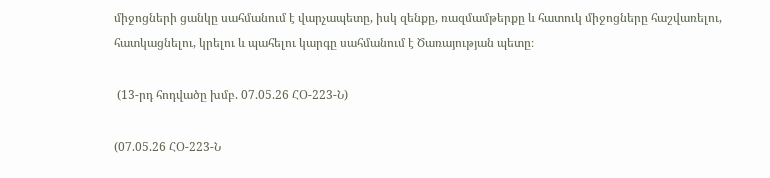միջոցների ցանկը սահմանում է վարչապետը, իսկ զենքը, ռազմամթերքը և հատուկ միջոցները հաշվառելու, հատկացնելու, կրելու և պահելու կարգը սահմանում է Ծառայության պետը։

 (13-րդ հոդվածը խմբ. 07.05.26 ՀՕ-223-Ն)

(07.05.26 ՀՕ-223-Ն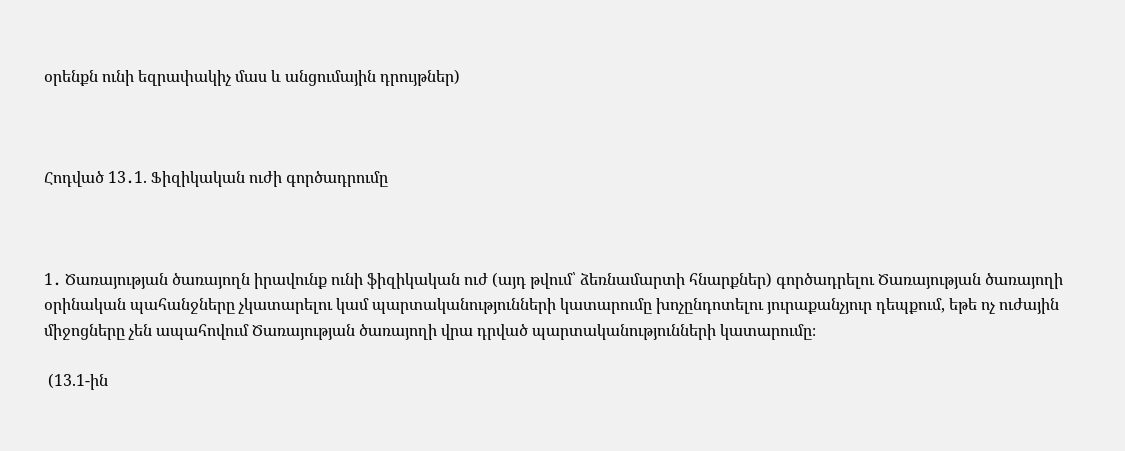օրենքն ունի եզրափակիչ մաս և անցումային դրույթներ)



Հոդված 13․1. Ֆիզիկական ուժի գործադրումը



1․ Ծառայության ծառայողն իրավունք ունի ֆիզիկական ուժ (այդ թվում՝ ձեռնամարտի հնարքներ) գործադրելու Ծառայության ծառայողի օրինական պահանջները չկատարելու կամ պարտականությունների կատարումը խոչընդոտելու յուրաքանչյուր դեպքում, եթե ոչ ուժային միջոցները չեն ապահովում Ծառայության ծառայողի վրա դրված պարտականությունների կատարումը։

 (13.1-ին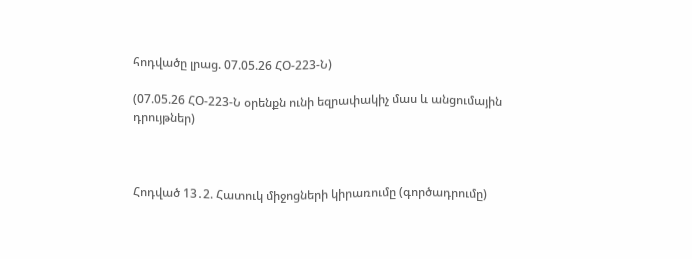հոդվածը լրաց. 07.05.26 ՀՕ-223-Ն)

(07.05.26 ՀՕ-223-Ն օրենքն ունի եզրափակիչ մաս և անցումային դրույթներ)



Հոդված 13․2. Հատուկ միջոցների կիրառումը (գործադրումը)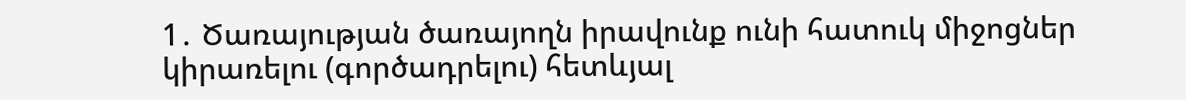1․ Ծառայության ծառայողն իրավունք ունի հատուկ միջոցներ կիրառելու (գործադրելու) հետևյալ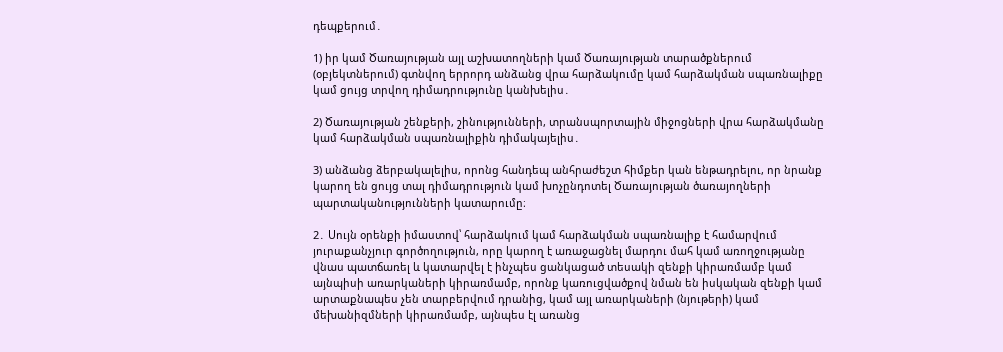դեպքերում․

1) իր կամ Ծառայության այլ աշխատողների կամ Ծառայության տարածքներում (օբյեկտներում) գտնվող երրորդ անձանց վրա հարձակումը կամ հարձակման սպառնալիքը կամ ցույց տրվող դիմադրությունը կանխելիս․

2) Ծառայության շենքերի, շինությունների, տրանսպորտային միջոցների վրա հարձակմանը կամ հարձակման սպառնալիքին դիմակայելիս․

3) անձանց ձերբակալելիս, որոնց հանդեպ անհրաժեշտ հիմքեր կան ենթադրելու, որ նրանք կարող են ցույց տալ դիմադրություն կամ խոչընդոտել Ծառայության ծառայողների պարտականությունների կատարումը։

2․ Սույն օրենքի իմաստով՝ հարձակում կամ հարձակման սպառնալիք է համարվում յուրաքանչյուր գործողություն, որը կարող է առաջացնել մարդու մահ կամ առողջությանը վնաս պատճառել և կատարվել է ինչպես ցանկացած տեսակի զենքի կիրառմամբ կամ այնպիսի առարկաների կիրառմամբ, որոնք կառուցվածքով նման են իսկական զենքի կամ արտաքնապես չեն տարբերվում դրանից, կամ այլ առարկաների (նյութերի) կամ մեխանիզմների կիրառմամբ, այնպես էլ առանց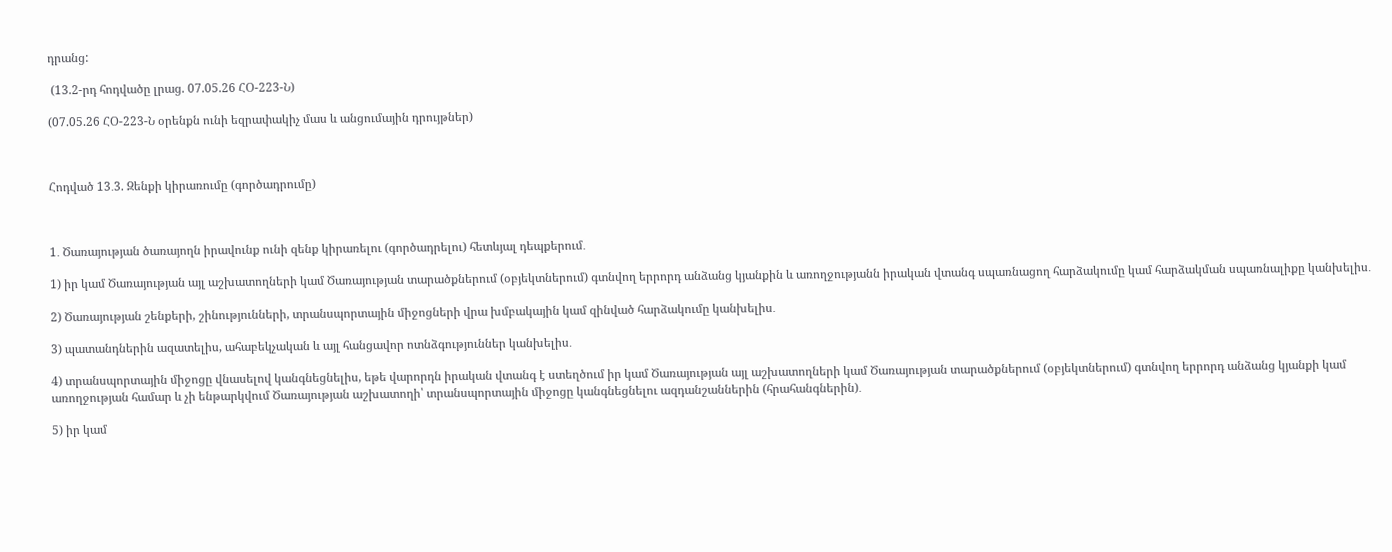դրանց:

 (13.2-րդ հոդվածը լրաց. 07.05.26 ՀՕ-223-Ն)

(07.05.26 ՀՕ-223-Ն օրենքն ունի եզրափակիչ մաս և անցումային դրույթներ)



Հոդված 13․3. Զենքի կիրառումը (գործադրումը)



1․ Ծառայության ծառայողն իրավունք ունի զենք կիրառելու (գործադրելու) հետևյալ դեպքերում․

1) իր կամ Ծառայության այլ աշխատողների կամ Ծառայության տարածքներում (օբյեկտներում) գտնվող երրորդ անձանց կյանքին և առողջությանն իրական վտանգ սպառնացող հարձակումը կամ հարձակման սպառնալիքը կանխելիս․

2) Ծառայության շենքերի, շինությունների, տրանսպորտային միջոցների վրա խմբակային կամ զինված հարձակումը կանխելիս․

3) պատանդներին ազատելիս, ահաբեկչական և այլ հանցավոր ոտնձգություններ կանխելիս․

4) տրանսպորտային միջոցը վնասելով կանգնեցնելիս, եթե վարորդն իրական վտանգ է ստեղծում իր կամ Ծառայության այլ աշխատողների կամ Ծառայության տարածքներում (օբյեկտներում) գտնվող երրորդ անձանց կյանքի կամ առողջության համար և չի ենթարկվում Ծառայության աշխատողի՝ տրանսպորտային միջոցը կանգնեցնելու ազդանշաններին (հրահանգներին)․

5) իր կամ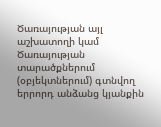Ծառայության այլ աշխատողի կամ Ծառայության տարածքներում (օբյեկտներում) գտնվող երրորդ անձանց կյանքին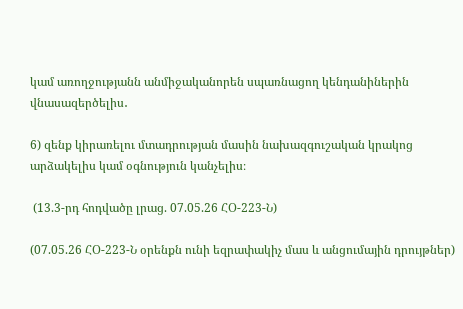կամ առողջությանն անմիջականորեն սպառնացող կենդանիներին վնասազերծելիս․

6) զենք կիրառելու մտադրության մասին նախազգուշական կրակոց արձակելիս կամ օգնություն կանչելիս։

 (13.3-րդ հոդվածը լրաց. 07.05.26 ՀՕ-223-Ն)

(07.05.26 ՀՕ-223-Ն օրենքն ունի եզրափակիչ մաս և անցումային դրույթներ)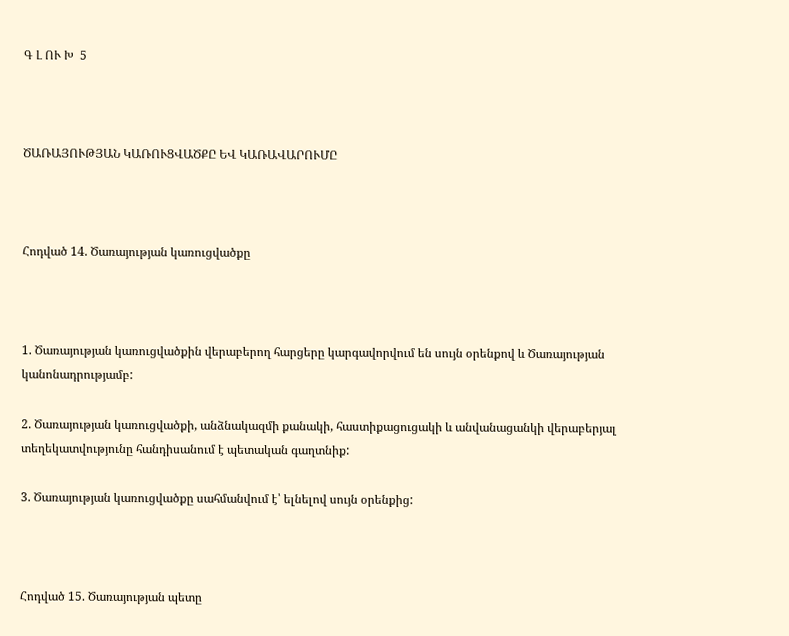Գ Լ ՈՒ Խ  5



ԾԱՌԱՅՈՒԹՅԱՆ ԿԱՌՈՒՑՎԱԾՔԸ ԵՎ ԿԱՌԱՎԱՐՈՒՄԸ



Հոդված 14. Ծառայության կառուցվածքը



1. Ծառայության կառուցվածքին վերաբերող հարցերը կարգավորվում են սույն օրենքով և Ծառայության կանոնադրությամբ:

2. Ծառայության կառուցվածքի, անձնակազմի քանակի, հաստիքացուցակի և անվանացանկի վերաբերյալ տեղեկատվությունը հանդիսանում է պետական գաղտնիք:

3. Ծառայության կառուցվածքը սահմանվում է՝ ելնելով սույն օրենքից:



Հոդված 15. Ծառայության պետը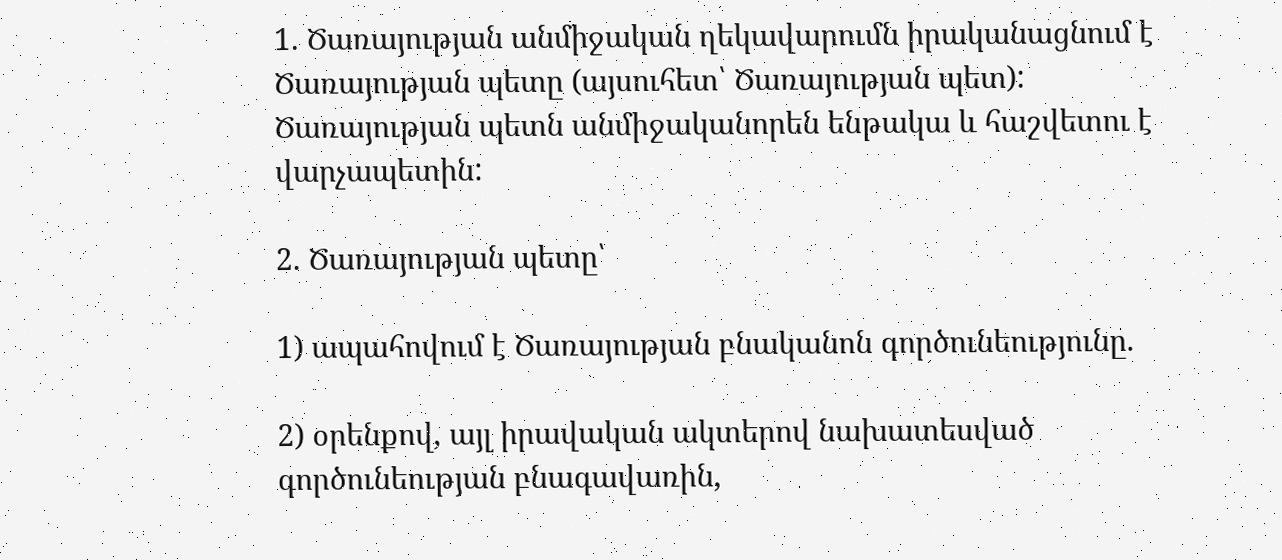1. Ծառայության անմիջական ղեկավարումն իրականացնում է Ծառայության պետը (այսուհետ՝ Ծառայության պետ): Ծառայության պետն անմիջականորեն ենթակա և հաշվետու է վարչապետին:

2. Ծառայության պետը՝

1) ապահովում է Ծառայության բնականոն գործունեությունը.

2) օրենքով, այլ իրավական ակտերով նախատեսված գործունեության բնագավառին,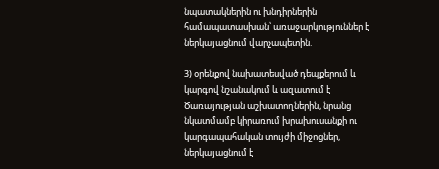նպատակներին ու խնդիրներին համապատասխան՝ առաջարկություններ է ներկայացնում վարչապետին.

3) օրենքով նախատեսված դեպքերում և կարգով նշանակում և ազատում է Ծառայության աշխատողներին, նրանց նկատմամբ կիրառում խրախուսանքի ու կարգապահական տույժի միջոցներ, ներկայացնում է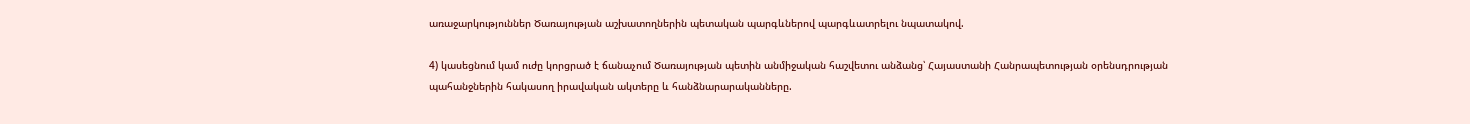առաջարկություններ Ծառայության աշխատողներին պետական պարգևներով պարգևատրելու նպատակով.

4) կասեցնում կամ ուժը կորցրած է ճանաչում Ծառայության պետին անմիջական հաշվետու անձանց՝ Հայաստանի Հանրապետության օրենսդրության պահանջներին հակասող իրավական ակտերը և հանձնարարականները.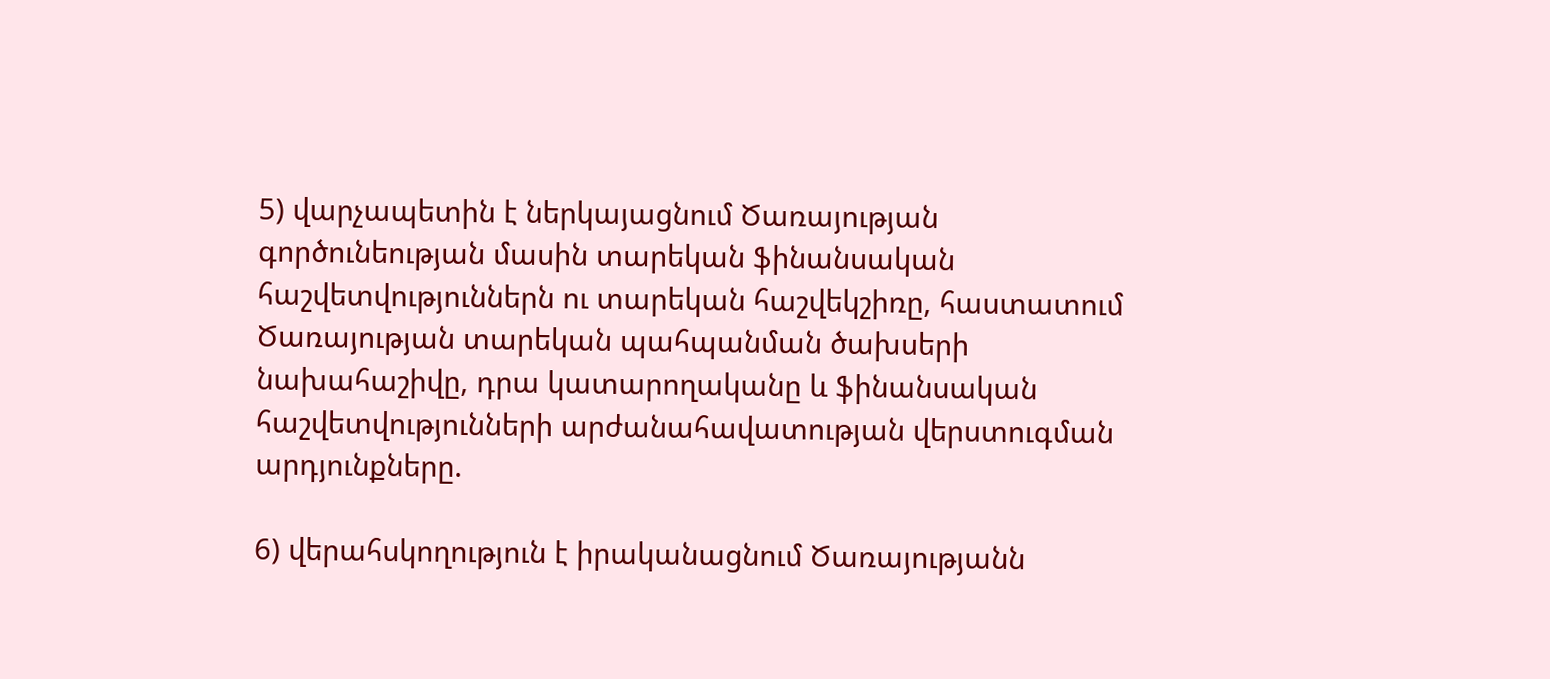5) վարչապետին է ներկայացնում Ծառայության գործունեության մասին տարեկան ֆինանսական հաշվետվություններն ու տարեկան հաշվեկշիռը, հաստատում Ծառայության տարեկան պահպանման ծախսերի նախահաշիվը, դրա կատարողականը և ֆինանսական հաշվետվությունների արժանահավատության վերստուգման արդյունքները.

6) վերահսկողություն է իրականացնում Ծառայությանն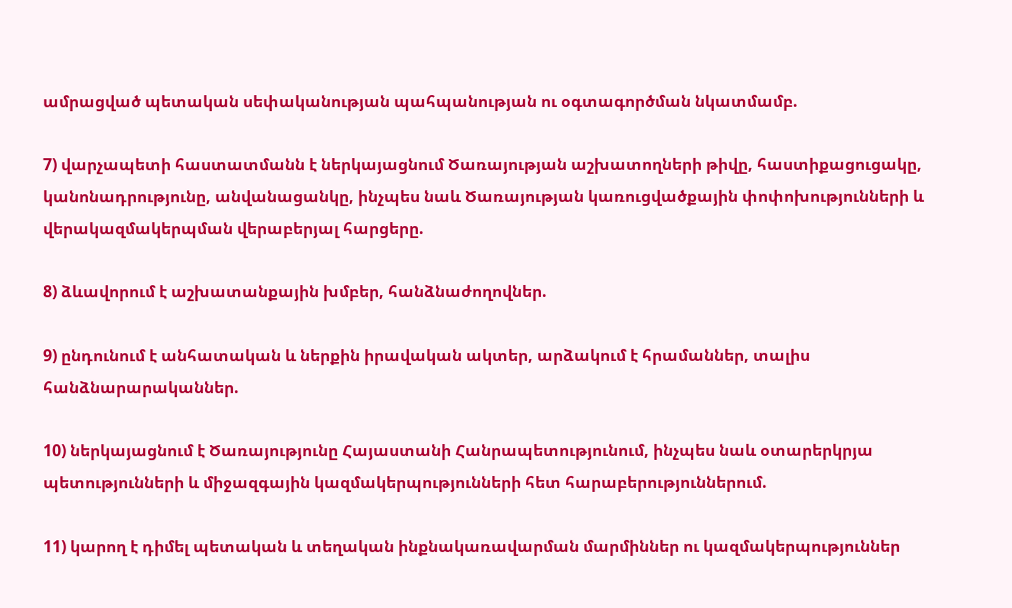ամրացված պետական սեփականության պահպանության ու օգտագործման նկատմամբ.

7) վարչապետի հաստատմանն է ներկայացնում Ծառայության աշխատողների թիվը, հաստիքացուցակը, կանոնադրությունը, անվանացանկը, ինչպես նաև Ծառայության կառուցվածքային փոփոխությունների և վերակազմակերպման վերաբերյալ հարցերը.

8) ձևավորում է աշխատանքային խմբեր, հանձնաժողովներ.

9) ընդունում է անհատական և ներքին իրավական ակտեր, արձակում է հրամաններ, տալիս հանձնարարականներ.

10) ներկայացնում է Ծառայությունը Հայաստանի Հանրապետությունում, ինչպես նաև օտարերկրյա պետությունների և միջազգային կազմակերպությունների հետ հարաբերություններում.

11) կարող է դիմել պետական և տեղական ինքնակառավարման մարմիններ ու կազմակերպություններ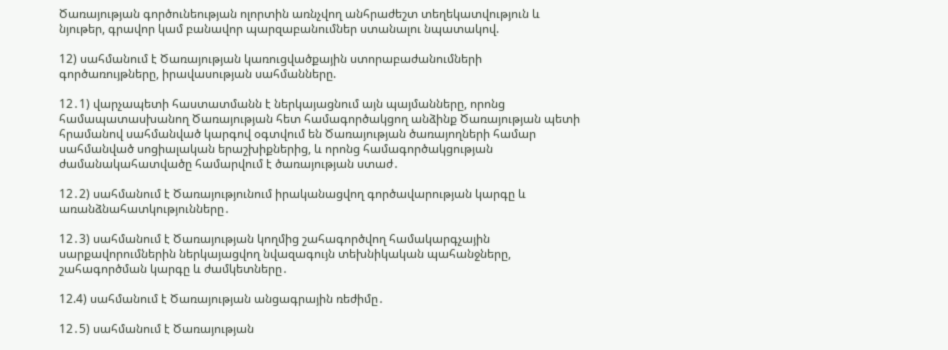Ծառայության գործունեության ոլորտին առնչվող անհրաժեշտ տեղեկատվություն և նյութեր, գրավոր կամ բանավոր պարզաբանումներ ստանալու նպատակով.

12) սահմանում է Ծառայության կառուցվածքային ստորաբաժանումների գործառույթները, իրավասության սահմանները.

12․1) վարչապետի հաստատմանն է ներկայացնում այն պայմանները, որոնց համապատասխանող Ծառայության հետ համագործակցող անձինք Ծառայության պետի հրամանով սահմանված կարգով օգտվում են Ծառայության ծառայողների համար սահմանված սոցիալական երաշխիքներից, և որոնց համագործակցության ժամանակահատվածը համարվում է ծառայության ստաժ․

12․2) սահմանում է Ծառայությունում իրականացվող գործավարության կարգը և առանձնահատկությունները․

12․3) սահմանում է Ծառայության կողմից շահագործվող համակարգչային սարքավորումներին ներկայացվող նվազագույն տեխնիկական պահանջները, շահագործման կարգը և ժամկետները․

12.4) սահմանում է Ծառայության անցագրային ռեժիմը․

12․5) սահմանում է Ծառայության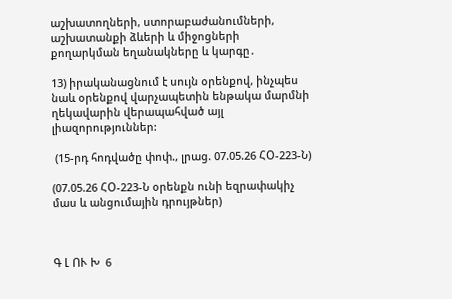աշխատողների, ստորաբաժանումների, աշխատանքի ձևերի և միջոցների քողարկման եղանակները և կարգը․

13) իրականացնում է սույն օրենքով, ինչպես նաև օրենքով վարչապետին ենթակա մարմնի ղեկավարին վերապահված այլ լիազորություններ:

 (15-րդ հոդվածը փոփ., լրաց. 07.05.26 ՀՕ-223-Ն)

(07.05.26 ՀՕ-223-Ն օրենքն ունի եզրափակիչ մաս և անցումային դրույթներ)



Գ Լ ՈՒ Խ  6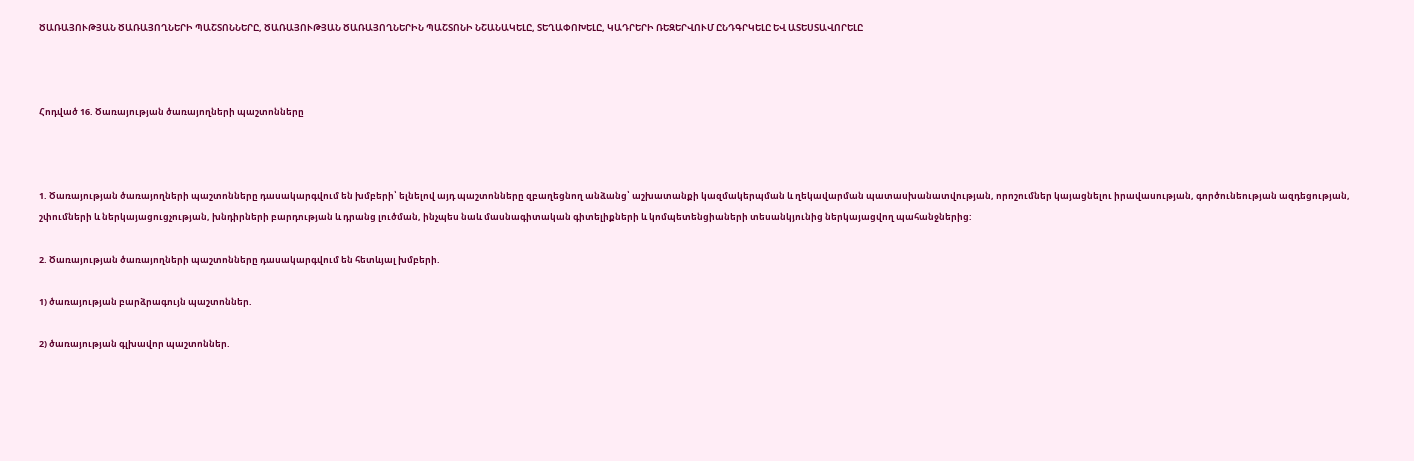ԾԱՌԱՅՈՒԹՅԱՆ ԾԱՌԱՅՈՂՆԵՐԻ ՊԱՇՏՈՆՆԵՐԸ, ԾԱՌԱՅՈՒԹՅԱՆ ԾԱՌԱՅՈՂՆԵՐԻՆ ՊԱՇՏՈՆԻ ՆՇԱՆԱԿԵԼԸ, ՏԵՂԱՓՈԽԵԼԸ, ԿԱԴՐԵՐԻ ՌԵԶԵՐՎՈՒՄ ԸՆԴԳՐԿԵԼԸ ԵՎ ԱՏԵՍՏԱՎՈՐԵԼԸ



Հոդված 16. Ծառայության ծառայողների պաշտոնները



1. Ծառայության ծառայողների պաշտոնները դասակարգվում են խմբերի՝ ելնելով այդ պաշտոնները զբաղեցնող անձանց՝ աշխատանքի կազմակերպման և ղեկավարման պատասխանատվության, որոշումներ կայացնելու իրավասության, գործունեության ազդեցության, շփումների և ներկայացուցչության, խնդիրների բարդության և դրանց լուծման, ինչպես նաև մասնագիտական գիտելիքների և կոմպետենցիաների տեսանկյունից ներկայացվող պահանջներից:

2. Ծառայության ծառայողների պաշտոնները դասակարգվում են հետևյալ խմբերի.

1) ծառայության բարձրագույն պաշտոններ.

2) ծառայության գլխավոր պաշտոններ.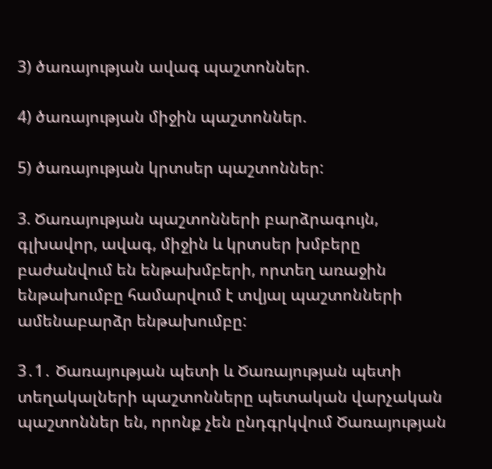3) ծառայության ավագ պաշտոններ.

4) ծառայության միջին պաշտոններ.

5) ծառայության կրտսեր պաշտոններ:

3. Ծառայության պաշտոնների բարձրագույն, գլխավոր, ավագ, միջին և կրտսեր խմբերը բաժանվում են ենթախմբերի, որտեղ առաջին ենթախումբը համարվում է տվյալ պաշտոնների ամենաբարձր ենթախումբը:

3․1․ Ծառայության պետի և Ծառայության պետի տեղակալների պաշտոնները պետական վարչական պաշտոններ են, որոնք չեն ընդգրկվում Ծառայության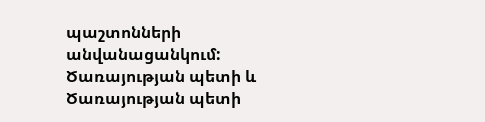պաշտոնների անվանացանկում: Ծառայության պետի և Ծառայության պետի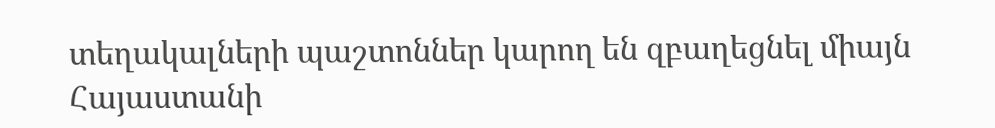տեղակալների պաշտոններ կարող են զբաղեցնել միայն Հայաստանի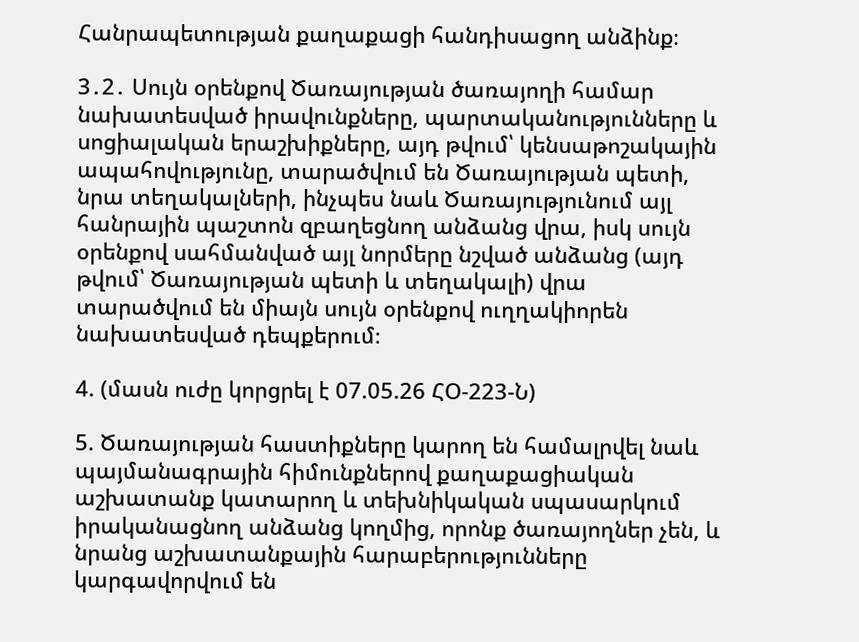Հանրապետության քաղաքացի հանդիսացող անձինք։

3․2․ Սույն օրենքով Ծառայության ծառայողի համար նախատեսված իրավունքները, պարտականությունները և սոցիալական երաշխիքները, այդ թվում՝ կենսաթոշակային ապահովությունը, տարածվում են Ծառայության պետի, նրա տեղակալների, ինչպես նաև Ծառայությունում այլ հանրային պաշտոն զբաղեցնող անձանց վրա, իսկ սույն օրենքով սահմանված այլ նորմերը նշված անձանց (այդ թվում՝ Ծառայության պետի և տեղակալի) վրա տարածվում են միայն սույն օրենքով ուղղակիորեն նախատեսված դեպքերում։

4. (մասն ուժը կորցրել է 07.05.26 ՀՕ-223-Ն)

5. Ծառայության հաստիքները կարող են համալրվել նաև պայմանագրային հիմունքներով քաղաքացիական աշխատանք կատարող և տեխնիկական սպասարկում իրականացնող անձանց կողմից, որոնք ծառայողներ չեն, և նրանց աշխատանքային հարաբերությունները կարգավորվում են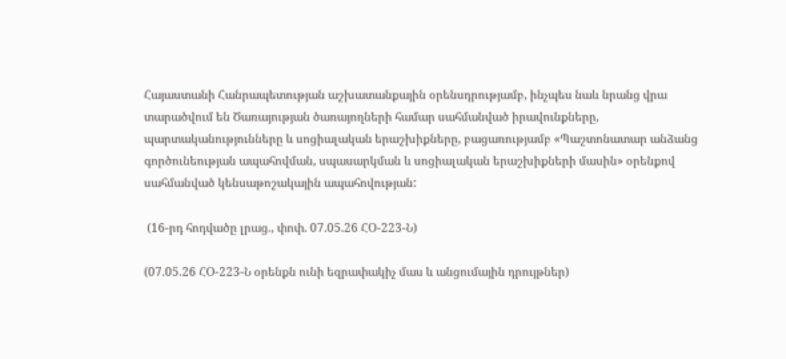Հայաստանի Հանրապետության աշխատանքային օրենսդրությամբ, ինչպես նաև նրանց վրա տարածվում են Ծառայության ծառայողների համար սահմանված իրավունքները, պարտականությունները և սոցիալական երաշխիքները, բացառությամբ «Պաշտոնատար անձանց գործունեության ապահովման, սպասարկման և սոցիալական երաշխիքների մասին» օրենքով սահմանված կենսաթոշակային ապահովության:

 (16-րդ հոդվածը լրաց., փոփ. 07.05.26 ՀՕ-223-Ն)

(07.05.26 ՀՕ-223-Ն օրենքն ունի եզրափակիչ մաս և անցումային դրույթներ)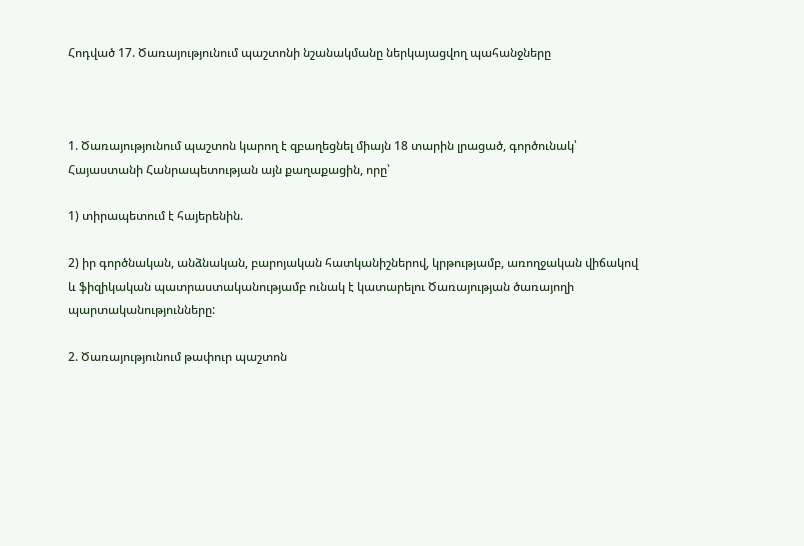Հոդված 17. Ծառայությունում պաշտոնի նշանակմանը ներկայացվող պահանջները



1. Ծառայությունում պաշտոն կարող է զբաղեցնել միայն 18 տարին լրացած, գործունակ՝ Հայաստանի Հանրապետության այն քաղաքացին, որը՝

1) տիրապետում է հայերենին.

2) իր գործնական, անձնական, բարոյական հատկանիշներով, կրթությամբ, առողջական վիճակով և ֆիզիկական պատրաստականությամբ ունակ է կատարելու Ծառայության ծառայողի պարտականությունները:

2. Ծառայությունում թափուր պաշտոն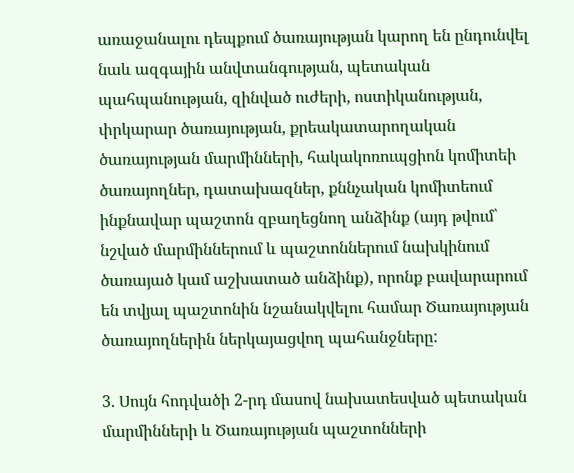առաջանալու դեպքում ծառայության կարող են ընդունվել նաև ազգային անվտանգության, պետական պահպանության, զինված ուժերի, ոստիկանության, փրկարար ծառայության, քրեակատարողական ծառայության մարմինների, հակակոռուպցիոն կոմիտեի ծառայողներ, դատախազներ, քննչական կոմիտեում ինքնավար պաշտոն զբաղեցնող անձինք (այդ թվում՝ նշված մարմիններում և պաշտոններում նախկինում ծառայած կամ աշխատած անձինք), որոնք բավարարում են տվյալ պաշտոնին նշանակվելու համար Ծառայության ծառայողներին ներկայացվող պահանջները:

3. Սույն հոդվածի 2-րդ մասով նախատեսված պետական մարմինների և Ծառայության պաշտոնների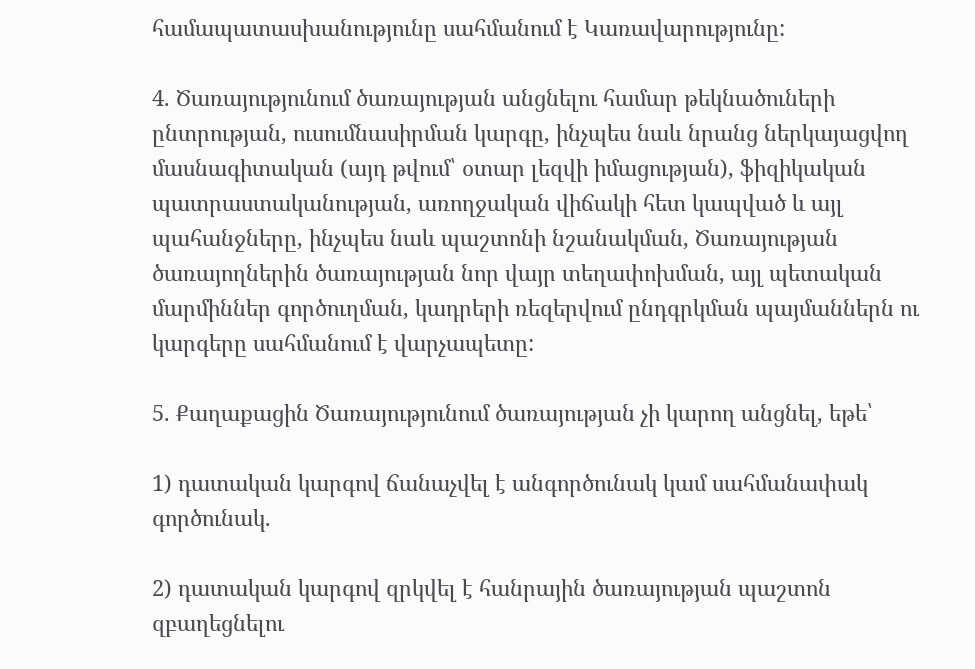համապատասխանությունը սահմանում է Կառավարությունը:

4. Ծառայությունում ծառայության անցնելու համար թեկնածուների ընտրության, ուսումնասիրման կարգը, ինչպես նաև նրանց ներկայացվող մասնագիտական (այդ թվում՝ օտար լեզվի իմացության), ֆիզիկական պատրաստականության, առողջական վիճակի հետ կապված և այլ պահանջները, ինչպես նաև պաշտոնի նշանակման, Ծառայության ծառայողներին ծառայության նոր վայր տեղափոխման, այլ պետական մարմիններ գործուղման, կադրերի ռեզերվում ընդգրկման պայմաններն ու կարգերը սահմանում է վարչապետը:

5. Քաղաքացին Ծառայությունում ծառայության չի կարող անցնել, եթե՝

1) դատական կարգով ճանաչվել է անգործունակ կամ սահմանափակ գործունակ.

2) դատական կարգով զրկվել է հանրային ծառայության պաշտոն զբաղեցնելու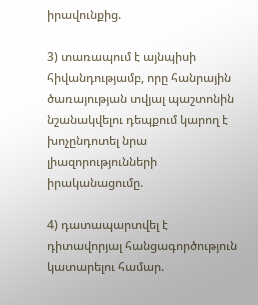իրավունքից.

3) տառապում է այնպիսի հիվանդությամբ, որը հանրային ծառայության տվյալ պաշտոնին նշանակվելու դեպքում կարող է խոչընդոտել նրա լիազորությունների իրականացումը.

4) դատապարտվել է դիտավորյալ հանցագործություն կատարելու համար.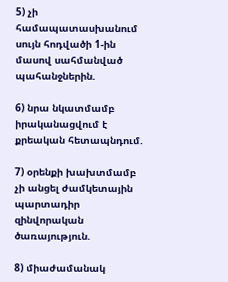5) չի համապատասխանում սույն հոդվածի 1-ին մասով սահմանված պահանջներին.

6) նրա նկատմամբ իրականացվում է քրեական հետապնդում.

7) օրենքի խախտմամբ չի անցել ժամկետային պարտադիր զինվորական ծառայություն.

8) միաժամանակ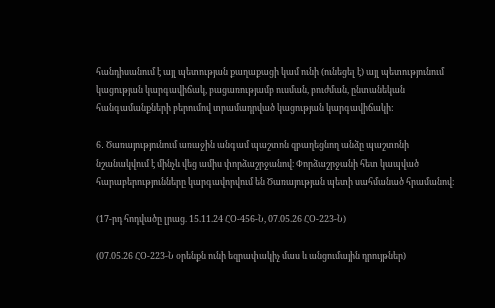հանդիսանում է այլ պետության քաղաքացի կամ ունի (ունեցել է) այլ պետությունում կացության կարգավիճակ, բացառությամբ ուսման, բուժման, ընտանեկան հանգամանքների բերումով տրամադրված կացության կարգավիճակի:

6․ Ծառայությունում առաջին անգամ պաշտոն զբաղեցնող անձը պաշտոնի նշանակվում է մինչև վեց ամիս փորձաշրջանով։ Փորձաշրջանի հետ կապված հարաբերությունները կարգավորվում են Ծառայության պետի սահմանած հրամանով։

(17-րդ հոդվածը լրաց. 15.11.24 ՀՕ-456-Ն, 07.05.26 ՀՕ-223-Ն)

(07.05.26 ՀՕ-223-Ն օրենքն ունի եզրափակիչ մաս և անցումային դրույթներ)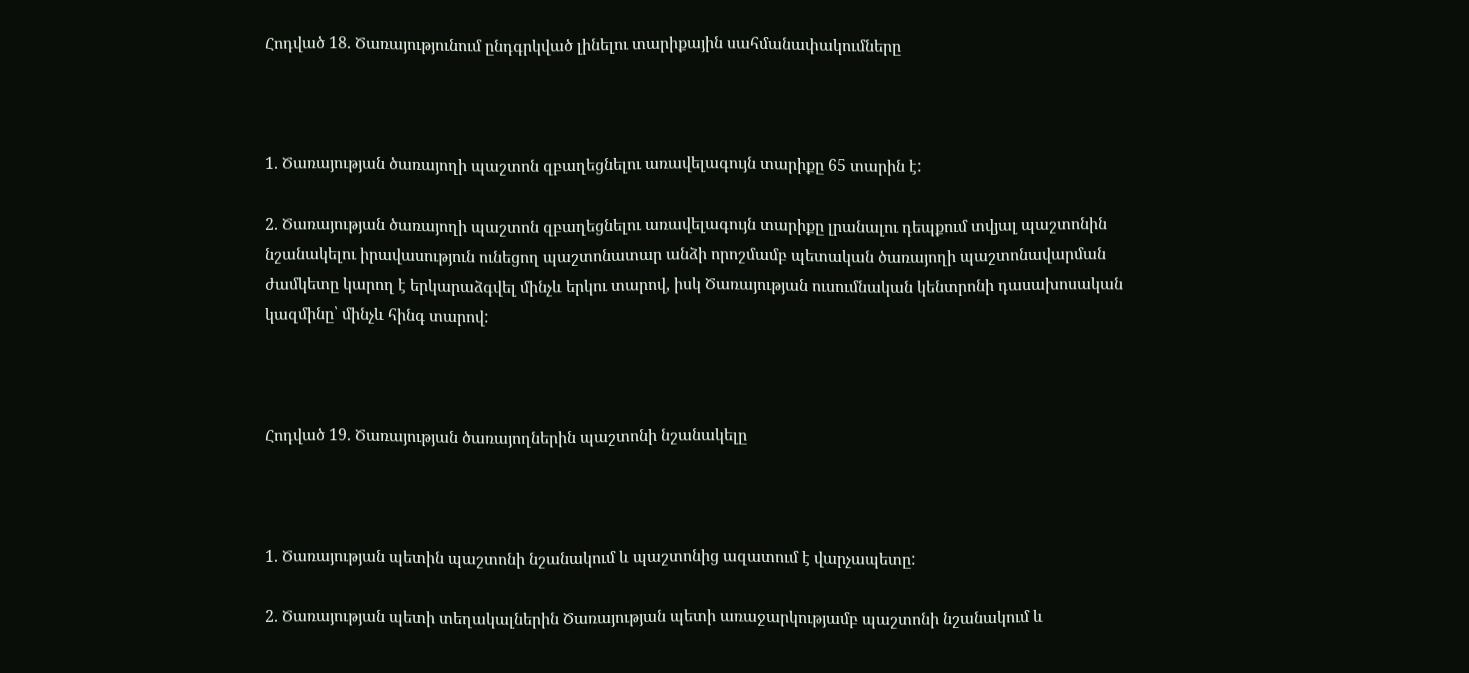Հոդված 18. Ծառայությունում ընդգրկված լինելու տարիքային սահմանափակումները



1. Ծառայության ծառայողի պաշտոն զբաղեցնելու առավելագույն տարիքը 65 տարին է:

2. Ծառայության ծառայողի պաշտոն զբաղեցնելու առավելագույն տարիքը լրանալու դեպքում տվյալ պաշտոնին նշանակելու իրավասություն ունեցող պաշտոնատար անձի որոշմամբ պետական ծառայողի պաշտոնավարման ժամկետը կարող է երկարաձգվել մինչև երկու տարով, իսկ Ծառայության ուսումնական կենտրոնի դասախոսական կազմինը՝ մինչև հինգ տարով:



Հոդված 19. Ծառայության ծառայողներին պաշտոնի նշանակելը



1. Ծառայության պետին պաշտոնի նշանակում և պաշտոնից ազատում է վարչապետը:

2. Ծառայության պետի տեղակալներին Ծառայության պետի առաջարկությամբ պաշտոնի նշանակում և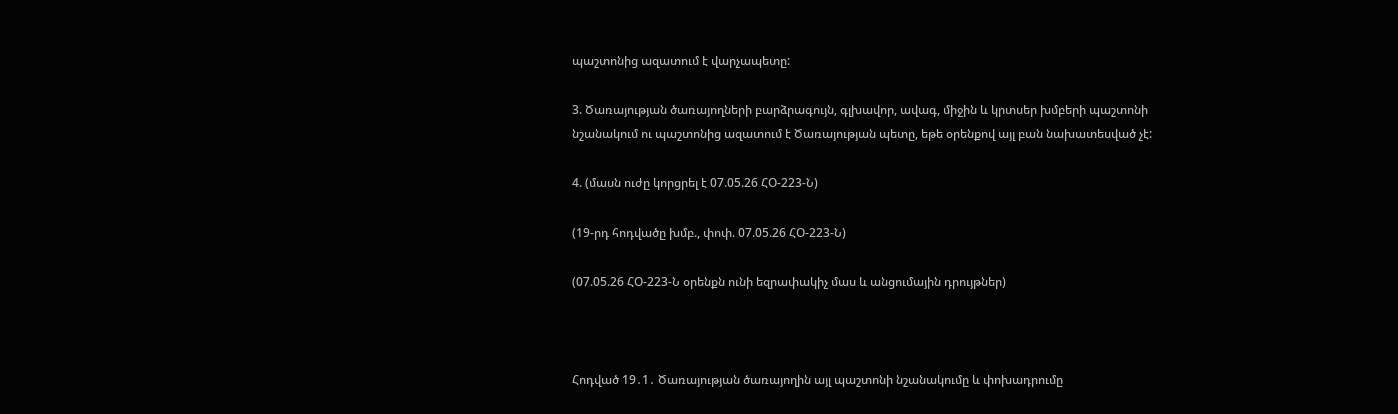պաշտոնից ազատում է վարչապետը:

3. Ծառայության ծառայողների բարձրագույն, գլխավոր, ավագ, միջին և կրտսեր խմբերի պաշտոնի նշանակում ու պաշտոնից ազատում է Ծառայության պետը, եթե օրենքով այլ բան նախատեսված չէ:

4. (մասն ուժը կորցրել է 07.05.26 ՀՕ-223-Ն)

(19-րդ հոդվածը խմբ., փոփ. 07.05.26 ՀՕ-223-Ն)

(07.05.26 ՀՕ-223-Ն օրենքն ունի եզրափակիչ մաս և անցումային դրույթներ)



Հոդված 19․1․ Ծառայության ծառայողին այլ պաշտոնի նշանակումը և փոխադրումը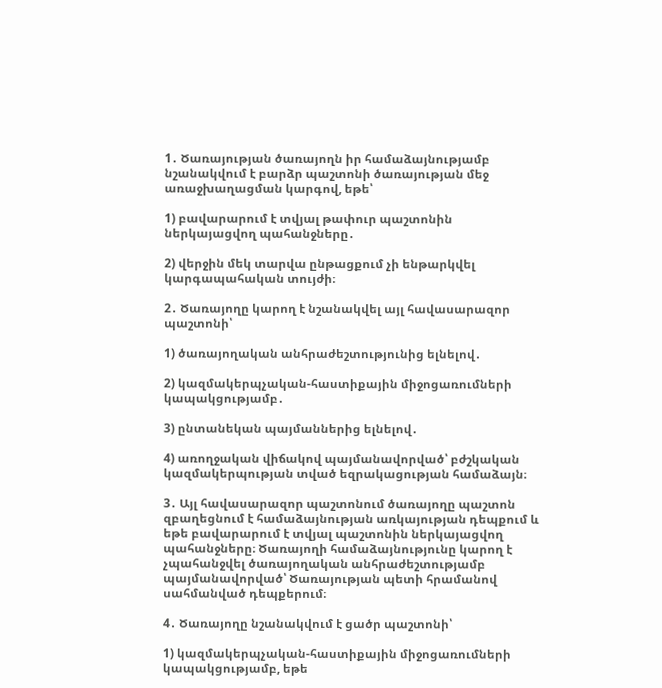1․ Ծառայության ծառայողն իր համաձայնությամբ նշանակվում է բարձր պաշտոնի ծառայության մեջ առաջխաղացման կարգով, եթե՝

1) բավարարում է տվյալ թափուր պաշտոնին ներկայացվող պահանջները․

2) վերջին մեկ տարվա ընթացքում չի ենթարկվել կարգապահական տույժի։

2․ Ծառայողը կարող է նշանակվել այլ հավասարազոր պաշտոնի՝

1) ծառայողական անհրաժեշտությունից ելնելով․

2) կազմակերպչական-հաստիքային միջոցառումների կապակցությամբ․

3) ընտանեկան պայմաններից ելնելով․

4) առողջական վիճակով պայմանավորված՝ բժշկական կազմակերպության տված եզրակացության համաձայն։

3․ Այլ հավասարազոր պաշտոնում ծառայողը պաշտոն զբաղեցնում է համաձայնության առկայության դեպքում և եթե բավարարում է տվյալ պաշտոնին ներկայացվող պահանջները։ Ծառայողի համաձայնությունը կարող է չպահանջվել ծառայողական անհրաժեշտությամբ պայմանավորված՝ Ծառայության պետի հրամանով սահմանված դեպքերում։

4․ Ծառայողը նշանակվում է ցածր պաշտոնի՝

1) կազմակերպչական-հաստիքային միջոցառումների կապակցությամբ, եթե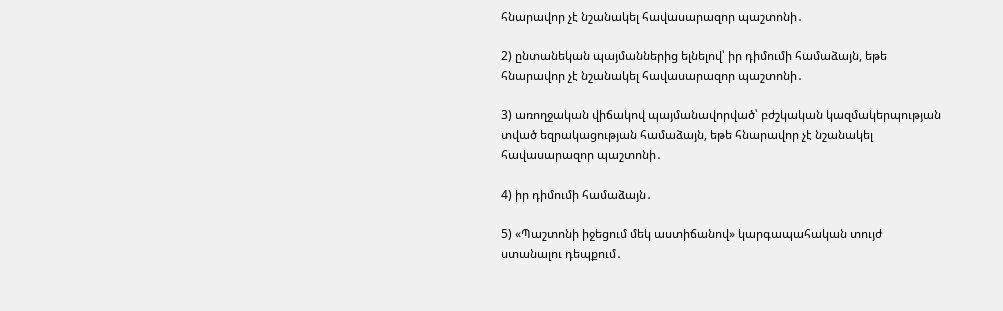հնարավոր չէ նշանակել հավասարազոր պաշտոնի․

2) ընտանեկան պայմաններից ելնելով՝ իր դիմումի համաձայն, եթե հնարավոր չէ նշանակել հավասարազոր պաշտոնի․

3) առողջական վիճակով պայմանավորված՝ բժշկական կազմակերպության տված եզրակացության համաձայն, եթե հնարավոր չէ նշանակել հավասարազոր պաշտոնի․

4) իր դիմումի համաձայն․

5) «Պաշտոնի իջեցում մեկ աստիճանով» կարգապահական տույժ ստանալու դեպքում․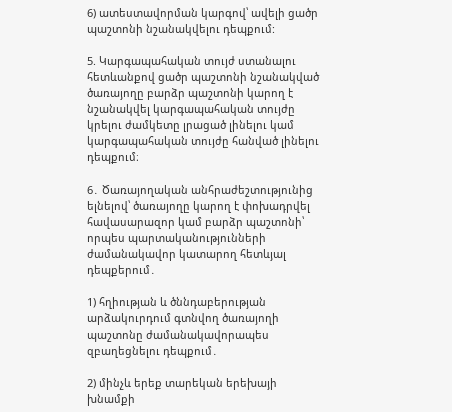6) ատեստավորման կարգով՝ ավելի ցածր պաշտոնի նշանակվելու դեպքում:

5. Կարգապահական տույժ ստանալու հետևանքով ցածր պաշտոնի նշանակված ծառայողը բարձր պաշտոնի կարող է նշանակվել կարգապահական տույժը կրելու ժամկետը լրացած լինելու կամ կարգապահական տույժը հանված լինելու դեպքում։

6․ Ծառայողական անհրաժեշտությունից ելնելով՝ ծառայողը կարող է փոխադրվել հավասարազոր կամ բարձր պաշտոնի՝ որպես պարտականությունների ժամանակավոր կատարող հետևյալ դեպքերում․

1) հղիության և ծննդաբերության արձակուրդում գտնվող ծառայողի պաշտոնը ժամանակավորապես զբաղեցնելու դեպքում․

2) մինչև երեք տարեկան երեխայի խնամքի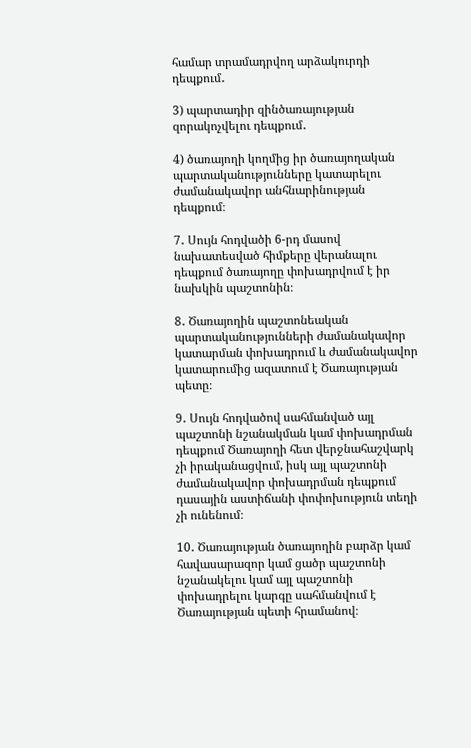համար տրամադրվող արձակուրդի դեպքում․

3) պարտադիր զինծառայության զորակոչվելու դեպքում․

4) ծառայողի կողմից իր ծառայողական պարտականությունները կատարելու ժամանակավոր անհնարինության դեպքում։

7․ Սույն հոդվածի 6-րդ մասով նախատեսված հիմքերը վերանալու դեպքում ծառայողը փոխադրվում է իր նախկին պաշտոնին։

8․ Ծառայողին պաշտոնեական պարտականությունների ժամանակավոր կատարման փոխադրում և ժամանակավոր կատարումից ազատում է Ծառայության պետը։

9․ Սույն հոդվածով սահմանված այլ պաշտոնի նշանակման կամ փոխադրման դեպքում Ծառայողի հետ վերջնահաշվարկ չի իրականացվում, իսկ այլ պաշտոնի ժամանակավոր փոխադրման դեպքում դասային աստիճանի փոփոխություն տեղի չի ունենում։

10․ Ծառայության ծառայողին բարձր կամ հավասարազոր կամ ցածր պաշտոնի նշանակելու կամ այլ պաշտոնի փոխադրելու կարգը սահմանվում է Ծառայության պետի հրամանով։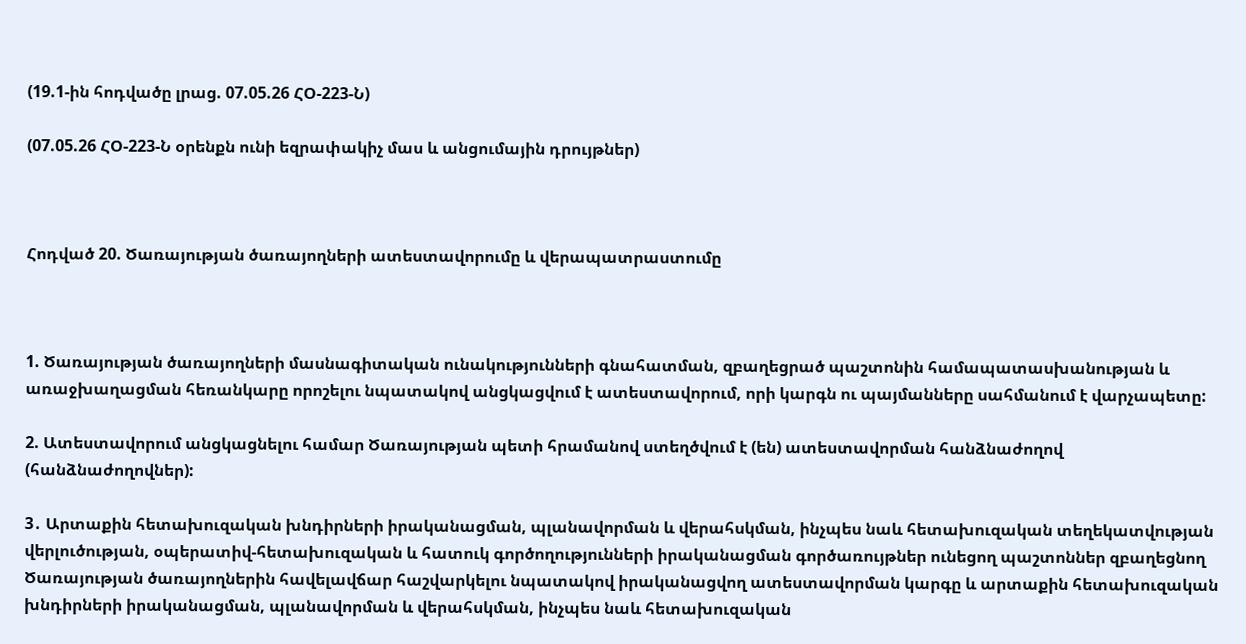(19.1-ին հոդվածը լրաց. 07.05.26 ՀՕ-223-Ն)

(07.05.26 ՀՕ-223-Ն օրենքն ունի եզրափակիչ մաս և անցումային դրույթներ)



Հոդված 20. Ծառայության ծառայողների ատեստավորումը և վերապատրաստումը



1. Ծառայության ծառայողների մասնագիտական ունակությունների գնահատման, զբաղեցրած պաշտոնին համապատասխանության և առաջխաղացման հեռանկարը որոշելու նպատակով անցկացվում է ատեստավորում, որի կարգն ու պայմանները սահմանում է վարչապետը:

2. Ատեստավորում անցկացնելու համար Ծառայության պետի հրամանով ստեղծվում է (են) ատեստավորման հանձնաժողով (հանձնաժողովներ):

3․ Արտաքին հետախուզական խնդիրների իրականացման, պլանավորման և վերահսկման, ինչպես նաև հետախուզական տեղեկատվության վերլուծության, օպերատիվ-հետախուզական և հատուկ գործողությունների իրականացման գործառույթներ ունեցող պաշտոններ զբաղեցնող Ծառայության ծառայողներին հավելավճար հաշվարկելու նպատակով իրականացվող ատեստավորման կարգը և արտաքին հետախուզական խնդիրների իրականացման, պլանավորման և վերահսկման, ինչպես նաև հետախուզական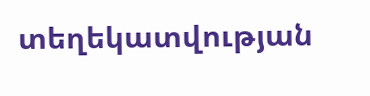տեղեկատվության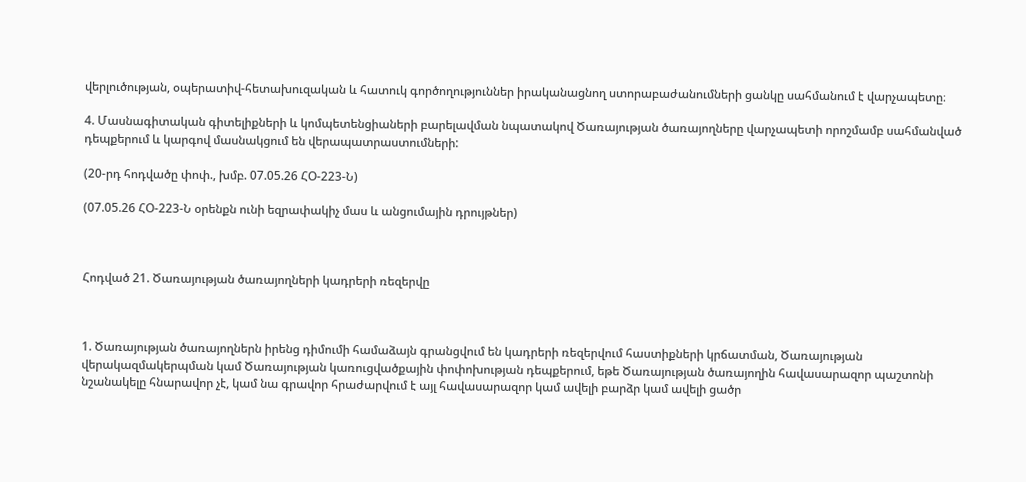վերլուծության, օպերատիվ-հետախուզական և հատուկ գործողություններ իրականացնող ստորաբաժանումների ցանկը սահմանում է վարչապետը։

4. Մասնագիտական գիտելիքների և կոմպետենցիաների բարելավման նպատակով Ծառայության ծառայողները վարչապետի որոշմամբ սահմանված դեպքերում և կարգով մասնակցում են վերապատրաստումների:

(20-րդ հոդվածը փոփ., խմբ. 07.05.26 ՀՕ-223-Ն)

(07.05.26 ՀՕ-223-Ն օրենքն ունի եզրափակիչ մաս և անցումային դրույթներ)



Հոդված 21. Ծառայության ծառայողների կադրերի ռեզերվը



1. Ծառայության ծառայողներն իրենց դիմումի համաձայն գրանցվում են կադրերի ռեզերվում հաստիքների կրճատման, Ծառայության վերակազմակերպման կամ Ծառայության կառուցվածքային փոփոխության դեպքերում, եթե Ծառայության ծառայողին հավասարազոր պաշտոնի նշանակելը հնարավոր չէ, կամ նա գրավոր հրաժարվում է այլ հավասարազոր կամ ավելի բարձր կամ ավելի ցածր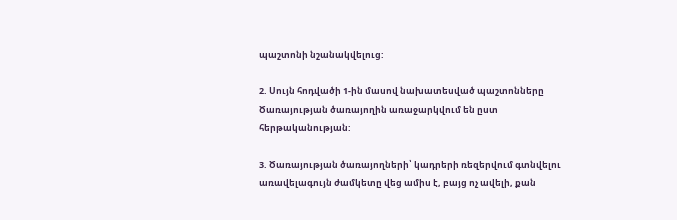պաշտոնի նշանակվելուց:

2. Սույն հոդվածի 1-ին մասով նախատեսված պաշտոնները Ծառայության ծառայողին առաջարկվում են ըստ հերթականության:

3. Ծառայության ծառայողների՝ կադրերի ռեզերվում գտնվելու առավելագույն ժամկետը վեց ամիս է, բայց ոչ ավելի, քան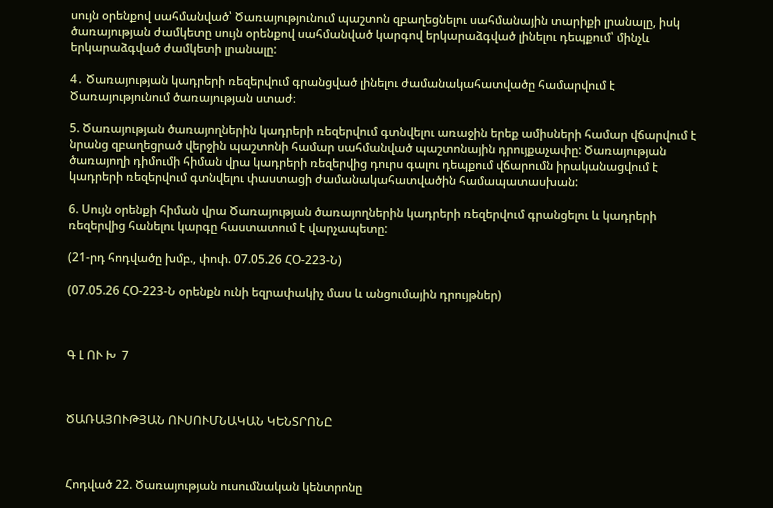սույն օրենքով սահմանված՝ Ծառայությունում պաշտոն զբաղեցնելու սահմանային տարիքի լրանալը, իսկ ծառայության ժամկետը սույն օրենքով սահմանված կարգով երկարաձգված լինելու դեպքում՝ մինչև երկարաձգված ժամկետի լրանալը:

4․ Ծառայության կադրերի ռեզերվում գրանցված լինելու ժամանակահատվածը համարվում է Ծառայությունում ծառայության ստաժ։

5. Ծառայության ծառայողներին կադրերի ռեզերվում գտնվելու առաջին երեք ամիսների համար վճարվում է նրանց զբաղեցրած վերջին պաշտոնի համար սահմանված պաշտոնային դրույքաչափը: Ծառայության ծառայողի դիմումի հիման վրա կադրերի ռեզերվից դուրս գալու դեպքում վճարումն իրականացվում է կադրերի ռեզերվում գտնվելու փաստացի ժամանակահատվածին համապատասխան:

6. Սույն օրենքի հիման վրա Ծառայության ծառայողներին կադրերի ռեզերվում գրանցելու և կադրերի ռեզերվից հանելու կարգը հաստատում է վարչապետը:

(21-րդ հոդվածը խմբ., փոփ. 07.05.26 ՀՕ-223-Ն)

(07.05.26 ՀՕ-223-Ն օրենքն ունի եզրափակիչ մաս և անցումային դրույթներ)



Գ Լ ՈՒ Խ  7



ԾԱՌԱՅՈՒԹՅԱՆ ՈՒՍՈՒՄՆԱԿԱՆ ԿԵՆՏՐՈՆԸ



Հոդված 22. Ծառայության ուսումնական կենտրոնը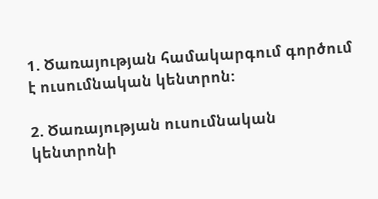1. Ծառայության համակարգում գործում է ուսումնական կենտրոն:

2. Ծառայության ուսումնական կենտրոնի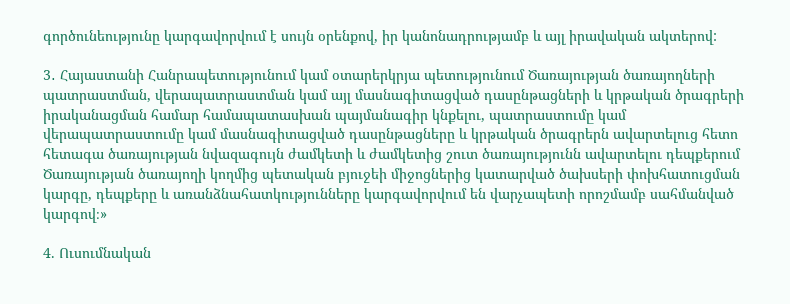գործունեությունը կարգավորվում է սույն օրենքով, իր կանոնադրությամբ և այլ իրավական ակտերով:

3․ Հայաստանի Հանրապետությունում կամ օտարերկրյա պետությունում Ծառայության ծառայողների պատրաստման, վերապատրաստման կամ այլ մասնագիտացված դասընթացների և կրթական ծրագրերի իրականացման համար համապատասխան պայմանագիր կնքելու, պատրաստումը կամ վերապատրաստումը կամ մասնագիտացված դասընթացները և կրթական ծրագրերն ավարտելուց հետո հետագա ծառայության նվազագույն ժամկետի և ժամկետից շուտ ծառայությունն ավարտելու դեպքերում Ծառայության ծառայողի կողմից պետական բյուջեի միջոցներից կատարված ծախսերի փոխհատուցման կարգը, դեպքերը և առանձնահատկությունները կարգավորվում են վարչապետի որոշմամբ սահմանված կարգով։»

4. Ուսումնական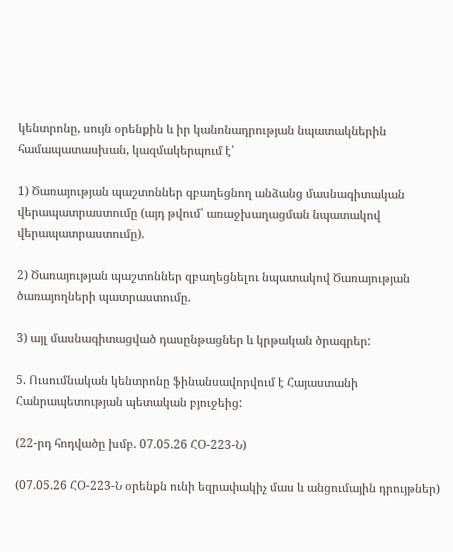կենտրոնը, սույն օրենքին և իր կանոնադրության նպատակներին համապատասխան, կազմակերպում է՝

1) Ծառայության պաշտոններ զբաղեցնող անձանց մասնագիտական վերապատրաստումը (այդ թվում՝ առաջխաղացման նպատակով վերապատրաստումը).

2) Ծառայության պաշտոններ զբաղեցնելու նպատակով Ծառայության ծառայողների պատրաստումը.

3) այլ մասնագիտացված դասընթացներ և կրթական ծրագրեր:

5. Ուսումնական կենտրոնը ֆինանսավորվում է Հայաստանի Հանրապետության պետական բյուջեից:

(22-րդ հոդվածը խմբ. 07.05.26 ՀՕ-223-Ն)

(07.05.26 ՀՕ-223-Ն օրենքն ունի եզրափակիչ մաս և անցումային դրույթներ)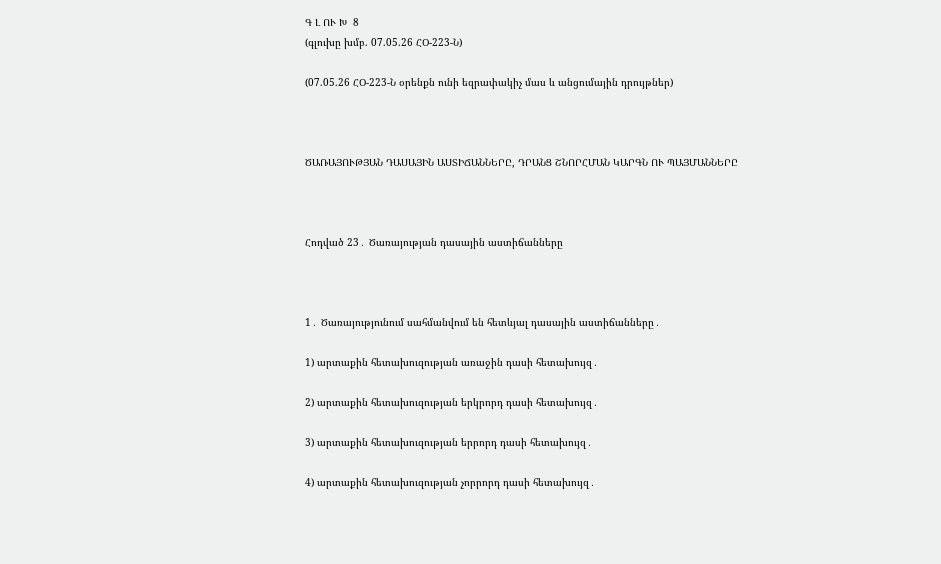Գ Լ ՈՒ Խ  8
(գլուխը խմբ. 07.05.26 ՀՕ-223-Ն)

(07.05.26 ՀՕ-223-Ն օրենքն ունի եզրափակիչ մաս և անցումային դրույթներ)



ԾԱՌԱՅՈՒԹՅԱՆ ԴԱՍԱՅԻՆ ԱՍՏԻՃԱՆՆԵՐԸ, ԴՐԱՆՑ ՇՆՈՐՀՄԱՆ ԿԱՐԳՆ ՈՒ ՊԱՅՄԱՆՆԵՐԸ



Հոդված 23․ Ծառայության դասային աստիճանները



1․ Ծառայությունում սահմանվում են հետևյալ դասային աստիճանները․

1) արտաքին հետախուզության առաջին դասի հետախույզ․

2) արտաքին հետախուզության երկրորդ դասի հետախույզ․

3) արտաքին հետախուզության երրորդ դասի հետախույզ․

4) արտաքին հետախուզության չորրորդ դասի հետախույզ․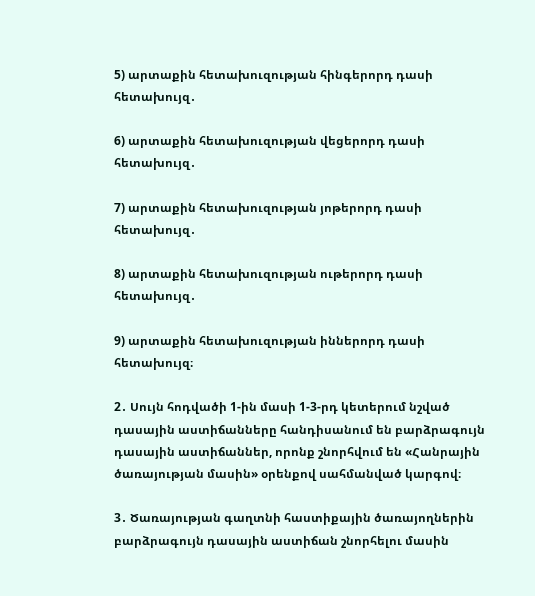5) արտաքին հետախուզության հինգերորդ դասի հետախույզ․

6) արտաքին հետախուզության վեցերորդ դասի հետախույզ․

7) արտաքին հետախուզության յոթերորդ դասի հետախույզ․

8) արտաքին հետախուզության ութերորդ դասի հետախույզ․

9) արտաքին հետախուզության իններորդ դասի հետախույզ։

2․ Սույն հոդվածի 1-ին մասի 1-3-րդ կետերում նշված դասային աստիճանները հանդիսանում են բարձրագույն դասային աստիճաններ, որոնք շնորհվում են «Հանրային ծառայության մասին» օրենքով սահմանված կարգով։

3․ Ծառայության գաղտնի հաստիքային ծառայողներին բարձրագույն դասային աստիճան շնորհելու մասին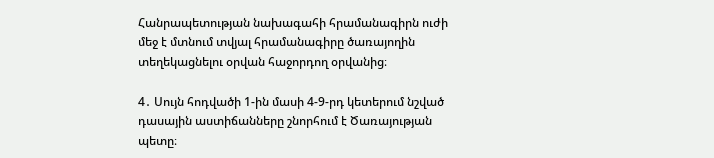Հանրապետության նախագահի հրամանագիրն ուժի մեջ է մտնում տվյալ հրամանագիրը ծառայողին տեղեկացնելու օրվան հաջորդող օրվանից։

4․ Սույն հոդվածի 1-ին մասի 4-9-րդ կետերում նշված դասային աստիճանները շնորհում է Ծառայության պետը։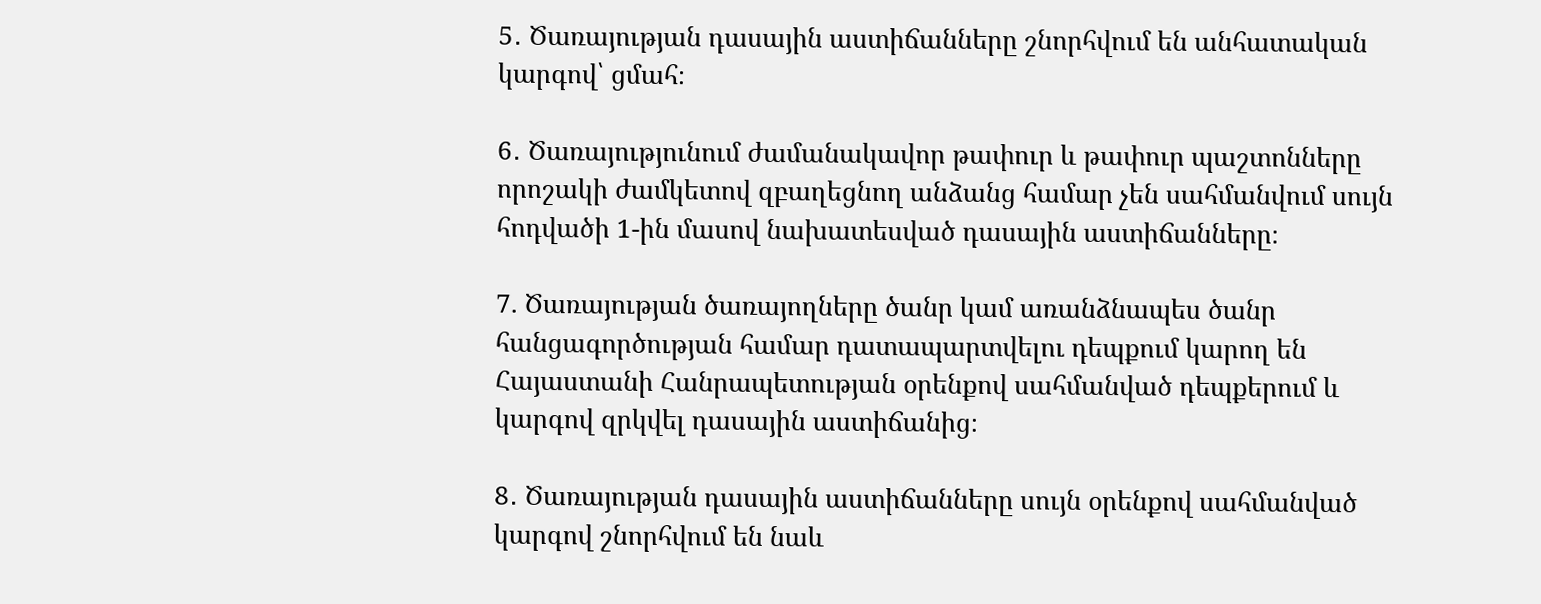5․ Ծառայության դասային աստիճանները շնորհվում են անհատական կարգով՝ ցմահ։

6․ Ծառայությունում ժամանակավոր թափուր և թափուր պաշտոնները որոշակի ժամկետով զբաղեցնող անձանց համար չեն սահմանվում սույն հոդվածի 1-ին մասով նախատեսված դասային աստիճանները։

7. Ծառայության ծառայողները ծանր կամ առանձնապես ծանր հանցագործության համար դատապարտվելու դեպքում կարող են Հայաստանի Հանրապետության օրենքով սահմանված դեպքերում և կարգով զրկվել դասային աստիճանից։

8․ Ծառայության դասային աստիճանները սույն օրենքով սահմանված կարգով շնորհվում են նաև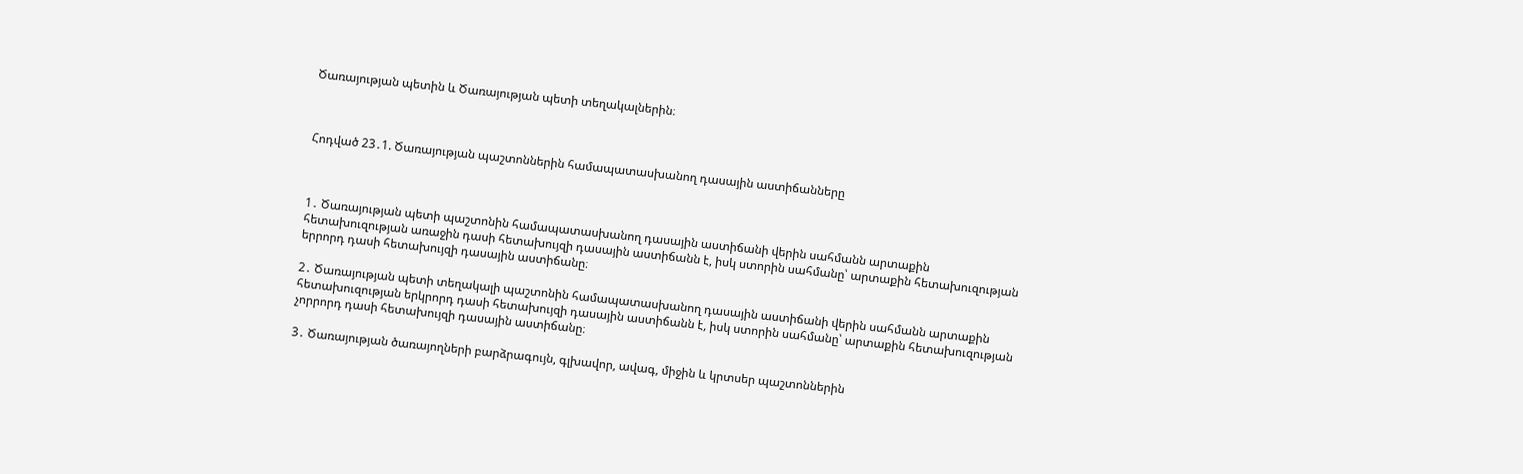Ծառայության պետին և Ծառայության պետի տեղակալներին։



Հոդված 23․1. Ծառայության պաշտոններին համապատասխանող դասային աստիճանները



1․ Ծառայության պետի պաշտոնին համապատասխանող դասային աստիճանի վերին սահմանն արտաքին հետախուզության առաջին դասի հետախույզի դասային աստիճանն է, իսկ ստորին սահմանը՝ արտաքին հետախուզության երրորդ դասի հետախույզի դասային աստիճանը։

2․ Ծառայության պետի տեղակալի պաշտոնին համապատասխանող դասային աստիճանի վերին սահմանն արտաքին հետախուզության երկրորդ դասի հետախույզի դասային աստիճանն է, իսկ ստորին սահմանը՝ արտաքին հետախուզության չորրորդ դասի հետախույզի դասային աստիճանը։

3․ Ծառայության ծառայողների բարձրագույն, գլխավոր, ավագ, միջին և կրտսեր պաշտոններին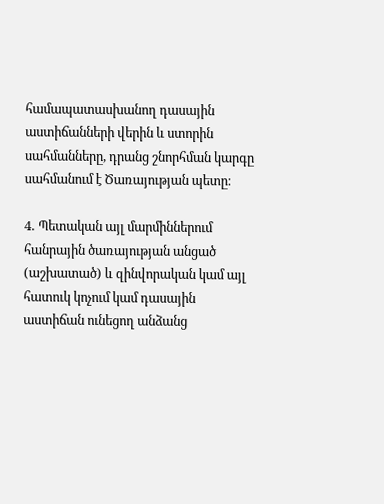համապատասխանող դասային աստիճանների վերին և ստորին սահմանները, դրանց շնորհման կարգը սահմանում է Ծառայության պետը։

4․ Պետական այլ մարմիններում հանրային ծառայության անցած (աշխատած) և զինվորական կամ այլ հատուկ կոչում կամ դասային աստիճան ունեցող անձանց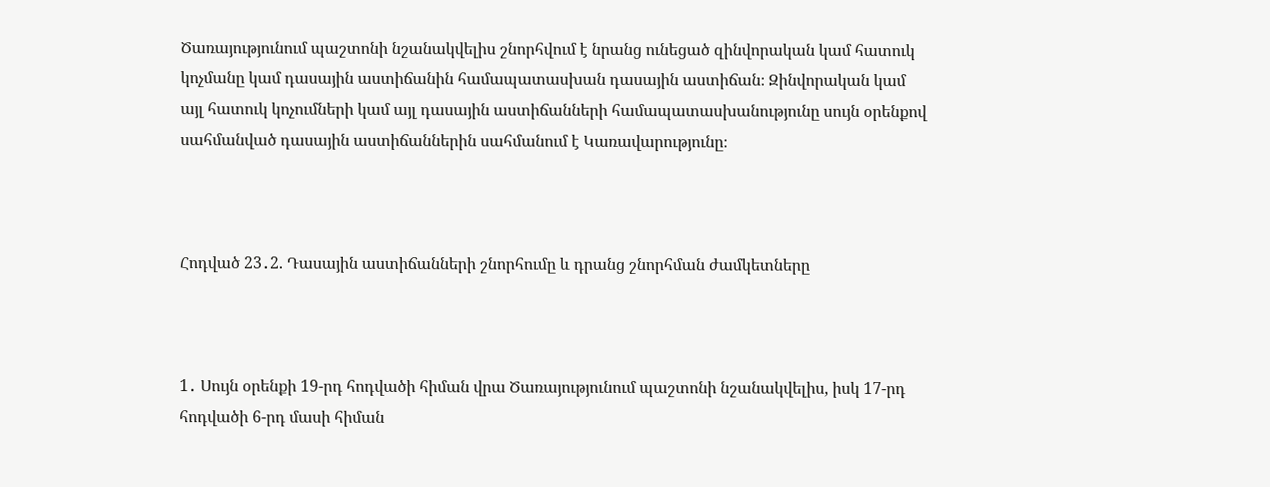Ծառայությունում պաշտոնի նշանակվելիս շնորհվում է նրանց ունեցած զինվորական կամ հատուկ կոչմանը կամ դասային աստիճանին համապատասխան դասային աստիճան։ Զինվորական կամ այլ հատուկ կոչումների կամ այլ դասային աստիճանների համապատասխանությունը սույն օրենքով սահմանված դասային աստիճաններին սահմանում է Կառավարությունը։



Հոդված 23․2. Դասային աստիճանների շնորհումը և դրանց շնորհման ժամկետները



1․ Սույն օրենքի 19-րդ հոդվածի հիման վրա Ծառայությունում պաշտոնի նշանակվելիս, իսկ 17-րդ հոդվածի 6-րդ մասի հիման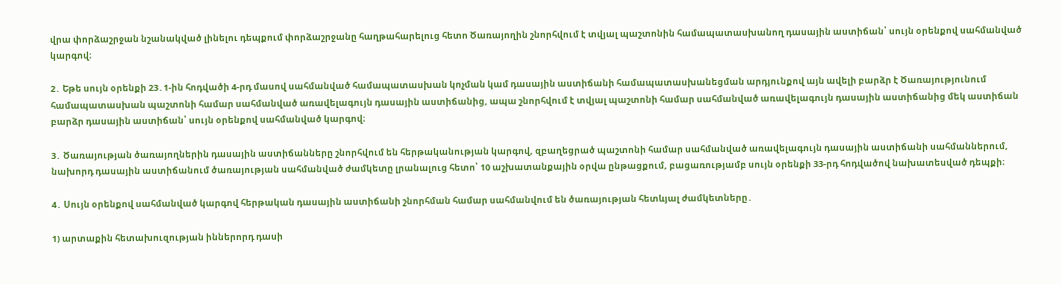վրա փորձաշրջան նշանակված լինելու դեպքում փորձաշրջանը հաղթահարելուց հետո Ծառայողին շնորհվում է տվյալ պաշտոնին համապատասխանող դասային աստիճան՝ սույն օրենքով սահմանված կարգով։

2․ Եթե սույն օրենքի 23․1-ին հոդվածի 4-րդ մասով սահմանված համապատասխան կոչման կամ դասային աստիճանի համապատասխանեցման արդյունքով այն ավելի բարձր է Ծառայությունում համապատասխան պաշտոնի համար սահմանված առավելագույն դասային աստիճանից, ապա շնորհվում է տվյալ պաշտոնի համար սահմանված առավելագույն դասային աստիճանից մեկ աստիճան բարձր դասային աստիճան՝ սույն օրենքով սահմանված կարգով։

3․ Ծառայության ծառայողներին դասային աստիճանները շնորհվում են հերթականության կարգով, զբաղեցրած պաշտոնի համար սահմանված առավելագույն դասային աստիճանի սահմաններում, նախորդ դասային աստիճանում ծառայության սահմանված ժամկետը լրանալուց հետո՝ 10 աշխատանքային օրվա ընթացքում, բացառությամբ սույն օրենքի 33-րդ հոդվածով նախատեսված դեպքի։

4․ Սույն օրենքով սահմանված կարգով հերթական դասային աստիճանի շնորհման համար սահմանվում են ծառայության հետևյալ ժամկետները․

1) արտաքին հետախուզության իններորդ դասի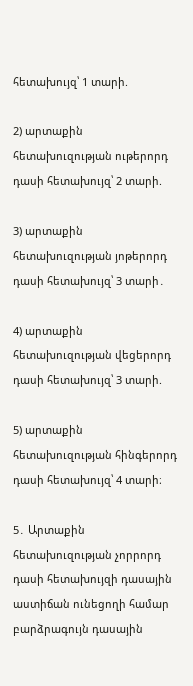հետախույզ՝ 1 տարի.

2) արտաքին հետախուզության ութերորդ դասի հետախույզ՝ 2 տարի.

3) արտաքին հետախուզության յոթերորդ դասի հետախույզ՝ 3 տարի․

4) արտաքին հետախուզության վեցերորդ դասի հետախույզ՝ 3 տարի.

5) արտաքին հետախուզության հինգերորդ դասի հետախույզ՝ 4 տարի։

5․ Արտաքին հետախուզության չորրորդ դասի հետախույզի դասային աստիճան ունեցողի համար բարձրագույն դասային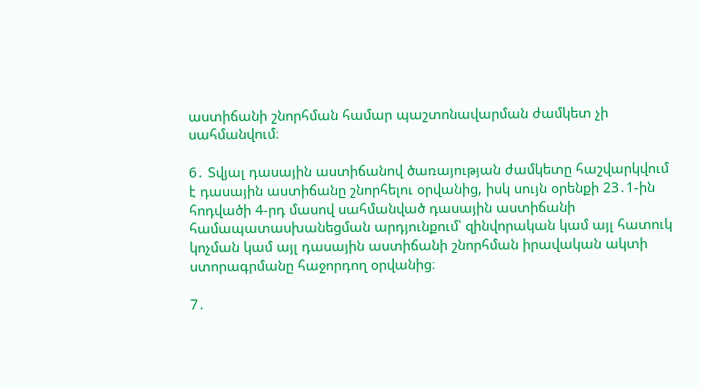աստիճանի շնորհման համար պաշտոնավարման ժամկետ չի սահմանվում։

6․ Տվյալ դասային աստիճանով ծառայության ժամկետը հաշվարկվում է դասային աստիճանը շնորհելու օրվանից, իսկ սույն օրենքի 23․1-ին հոդվածի 4-րդ մասով սահմանված դասային աստիճանի համապատասխանեցման արդյունքում՝ զինվորական կամ այլ հատուկ կոչման կամ այլ դասային աստիճանի շնորհման իրավական ակտի ստորագրմանը հաջորդող օրվանից։

7․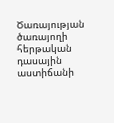Ծառայության ծառայողի հերթական դասային աստիճանի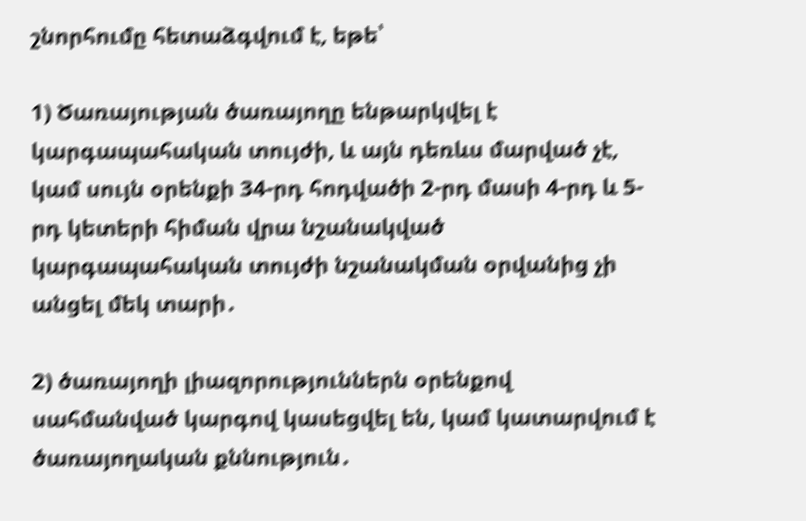շնորհումը հետաձգվում է, եթե՝

1) Ծառայության ծառայողը ենթարկվել է կարգապահական տույժի, և այն դեռևս մարված չէ, կամ սույն օրենքի 34-րդ հոդվածի 2-րդ մասի 4-րդ և 5-րդ կետերի հիման վրա նշանակված կարգապահական տույժի նշանակման օրվանից չի անցել մեկ տարի․

2) ծառայողի լիազորություններն օրենքով սահմանված կարգով կասեցվել են, կամ կատարվում է ծառայողական քննություն․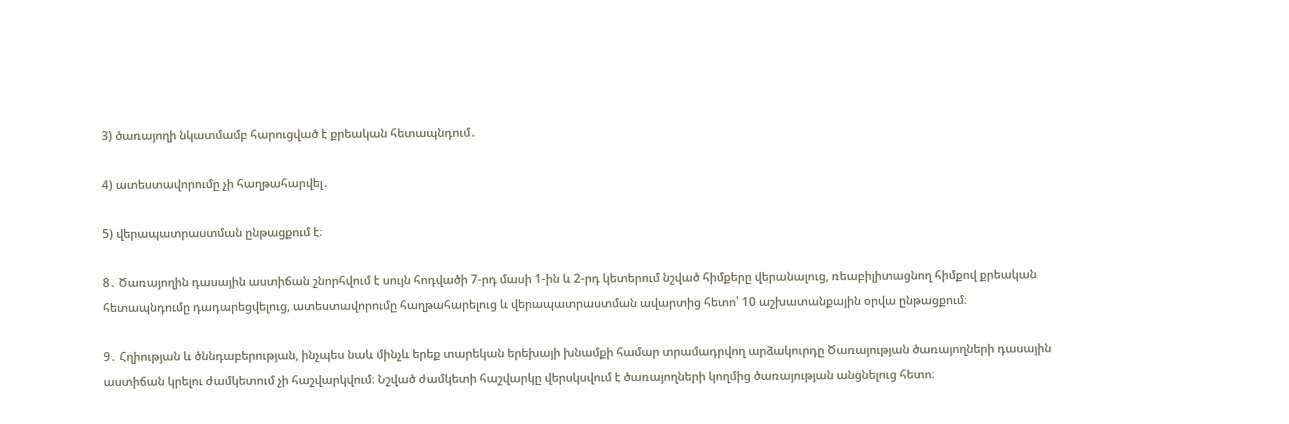3) ծառայողի նկատմամբ հարուցված է քրեական հետապնդում․

4) ատեստավորումը չի հաղթահարվել․

5) վերապատրաստման ընթացքում է։

8․ Ծառայողին դասային աստիճան շնորհվում է սույն հոդվածի 7-րդ մասի 1-ին և 2-րդ կետերում նշված հիմքերը վերանալուց, ռեաբիլիտացնող հիմքով քրեական հետապնդումը դադարեցվելուց, ատեստավորումը հաղթահարելուց և վերապատրաստման ավարտից հետո՝ 10 աշխատանքային օրվա ընթացքում։

9․ Հղիության և ծննդաբերության, ինչպես նաև մինչև երեք տարեկան երեխայի խնամքի համար տրամադրվող արձակուրդը Ծառայության ծառայողների դասային աստիճան կրելու ժամկետում չի հաշվարկվում։ Նշված ժամկետի հաշվարկը վերսկսվում է ծառայողների կողմից ծառայության անցնելուց հետո։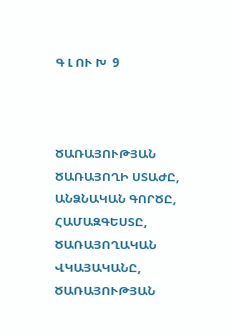Գ Լ ՈՒ Խ  9



ԾԱՌԱՅՈՒԹՅԱՆ ԾԱՌԱՅՈՂԻ ՍՏԱԺԸ, ԱՆՁՆԱԿԱՆ ԳՈՐԾԸ, ՀԱՄԱԶԳԵՍՏԸ, ԾԱՌԱՅՈՂԱԿԱՆ ՎԿԱՅԱԿԱՆԸ, ԾԱՌԱՅՈՒԹՅԱՆ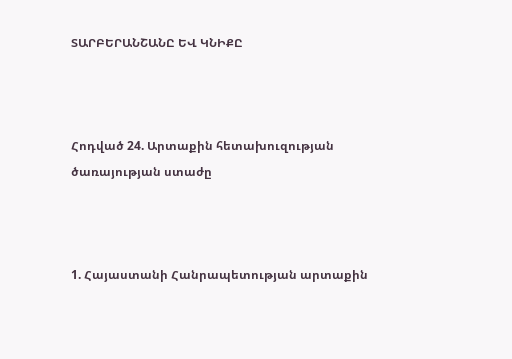ՏԱՐԲԵՐԱՆՇԱՆԸ ԵՎ ԿՆԻՔԸ



Հոդված 24. Արտաքին հետախուզության ծառայության ստաժը



1. Հայաստանի Հանրապետության արտաքին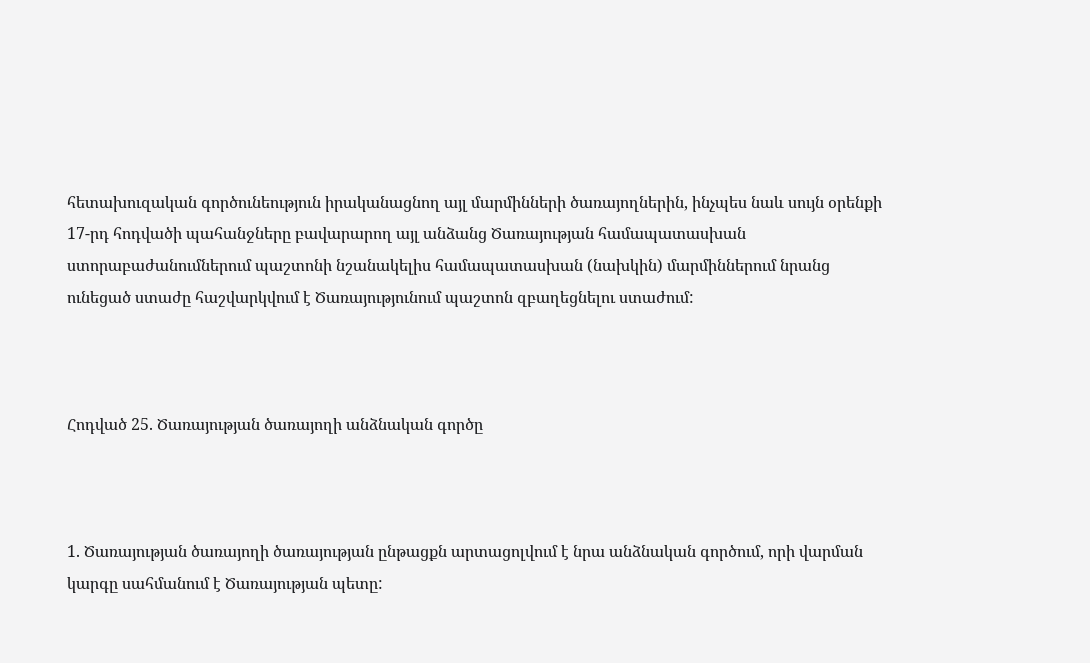հետախուզական գործունեություն իրականացնող այլ մարմինների ծառայողներին, ինչպես նաև սույն օրենքի 17-րդ հոդվածի պահանջները բավարարող այլ անձանց Ծառայության համապատասխան ստորաբաժանումներում պաշտոնի նշանակելիս համապատասխան (նախկին) մարմիններում նրանց ունեցած ստաժը հաշվարկվում է Ծառայությունում պաշտոն զբաղեցնելու ստաժում:



Հոդված 25. Ծառայության ծառայողի անձնական գործը



1. Ծառայության ծառայողի ծառայության ընթացքն արտացոլվում է նրա անձնական գործում, որի վարման կարգը սահմանում է Ծառայության պետը: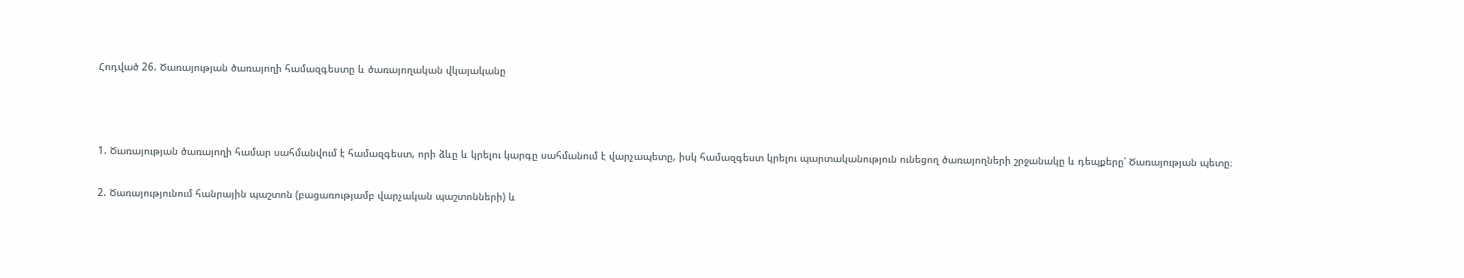Հոդված 26. Ծառայության ծառայողի համազգեստը և ծառայողական վկայականը



1. Ծառայության ծառայողի համար սահմանվում է համազգեստ, որի ձևը և կրելու կարգը սահմանում է վարչապետը, իսկ համազգեստ կրելու պարտականություն ունեցող ծառայողների շրջանակը և դեպքերը՝ Ծառայության պետը։

2. Ծառայությունում հանրային պաշտոն (բացառությամբ վարչական պաշտոնների) և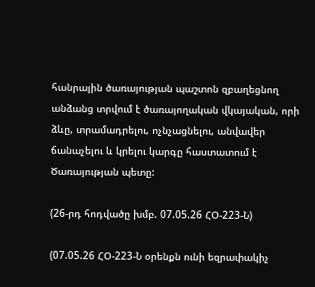հանրային ծառայության պաշտոն զբաղեցնող անձանց տրվում է ծառայողական վկայական, որի ձևը, տրամադրելու, ոչնչացնելու, անվավեր ճանաչելու և կրելու կարգը հաստատում է Ծառայության պետը:

(26-րդ հոդվածը խմբ. 07.05.26 ՀՕ-223-Ն)

(07.05.26 ՀՕ-223-Ն օրենքն ունի եզրափակիչ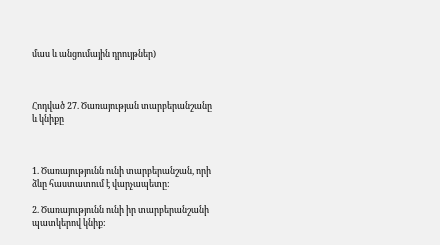մաս և անցումային դրույթներ)



Հոդված 27. Ծառայության տարբերանշանը և կնիքը



1. Ծառայությունն ունի տարբերանշան, որի ձևը հաստատում է վարչապետը:

2. Ծառայությունն ունի իր տարբերանշանի պատկերով կնիք: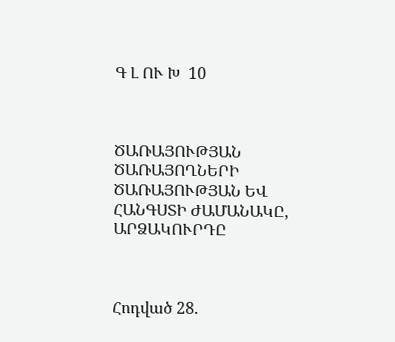Գ Լ ՈՒ Խ  10



ԾԱՌԱՅՈՒԹՅԱՆ ԾԱՌԱՅՈՂՆԵՐԻ ԾԱՌԱՅՈՒԹՅԱՆ ԵՎ ՀԱՆԳՍՏԻ ԺԱՄԱՆԱԿԸ, ԱՐՁԱԿՈՒՐԴԸ



Հոդված 28.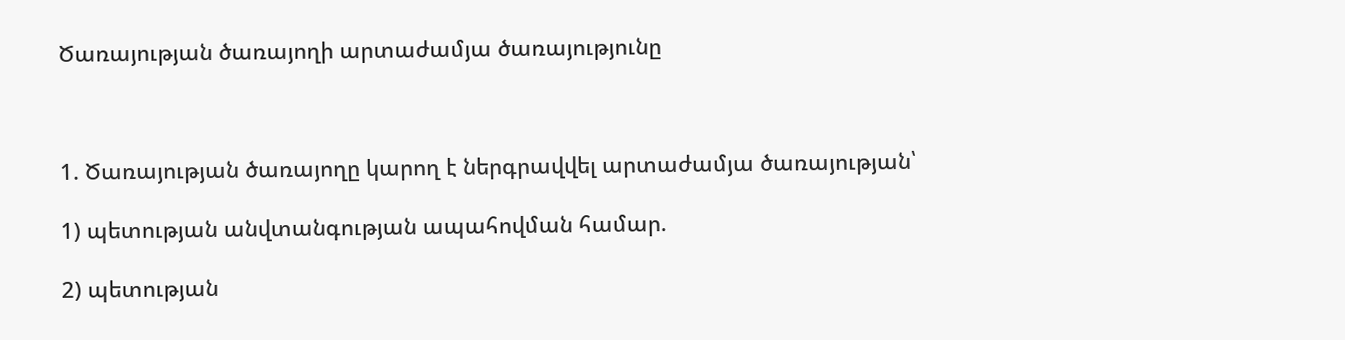Ծառայության ծառայողի արտաժամյա ծառայությունը



1. Ծառայության ծառայողը կարող է ներգրավվել արտաժամյա ծառայության՝

1) պետության անվտանգության ապահովման համար.

2) պետության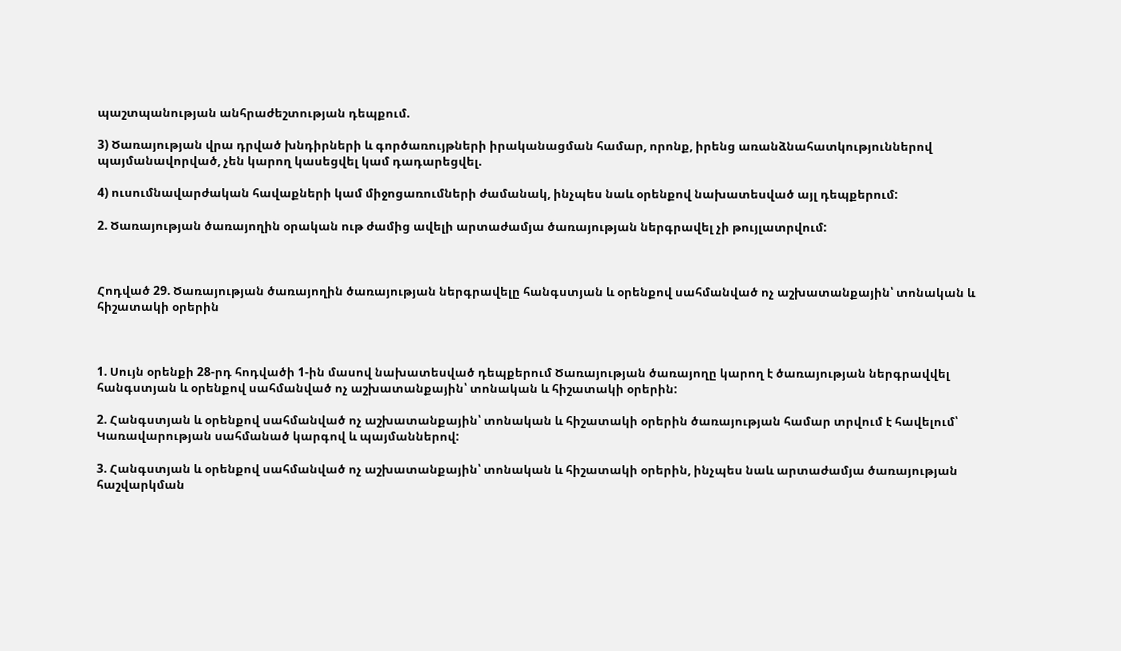պաշտպանության անհրաժեշտության դեպքում.

3) Ծառայության վրա դրված խնդիրների և գործառույթների իրականացման համար, որոնք, իրենց առանձնահատկություններով պայմանավորված, չեն կարող կասեցվել կամ դադարեցվել.

4) ուսումնավարժական հավաքների կամ միջոցառումների ժամանակ, ինչպես նաև օրենքով նախատեսված այլ դեպքերում:

2. Ծառայության ծառայողին օրական ութ ժամից ավելի արտաժամյա ծառայության ներգրավել չի թույլատրվում:



Հոդված 29. Ծառայության ծառայողին ծառայության ներգրավելը հանգստյան և օրենքով սահմանված ոչ աշխատանքային՝ տոնական և հիշատակի օրերին



1. Սույն օրենքի 28-րդ հոդվածի 1-ին մասով նախատեսված դեպքերում Ծառայության ծառայողը կարող է ծառայության ներգրավվել հանգստյան և օրենքով սահմանված ոչ աշխատանքային՝ տոնական և հիշատակի օրերին:

2. Հանգստյան և օրենքով սահմանված ոչ աշխատանքային՝ տոնական և հիշատակի օրերին ծառայության համար տրվում է հավելում՝ Կառավարության սահմանած կարգով և պայմաններով:

3. Հանգստյան և օրենքով սահմանված ոչ աշխատանքային՝ տոնական և հիշատակի օրերին, ինչպես նաև արտաժամյա ծառայության հաշվարկման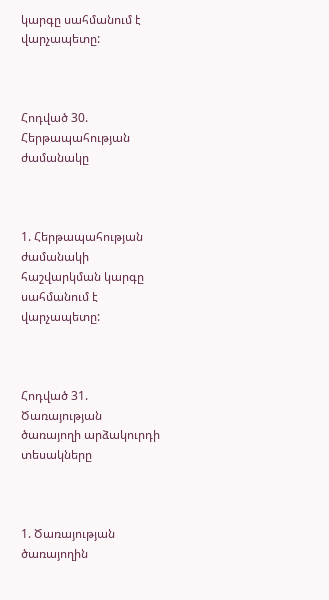կարգը սահմանում է վարչապետը:



Հոդված 30. Հերթապահության ժամանակը



1. Հերթապահության ժամանակի հաշվարկման կարգը սահմանում է վարչապետը:



Հոդված 31. Ծառայության ծառայողի արձակուրդի տեսակները



1. Ծառայության ծառայողին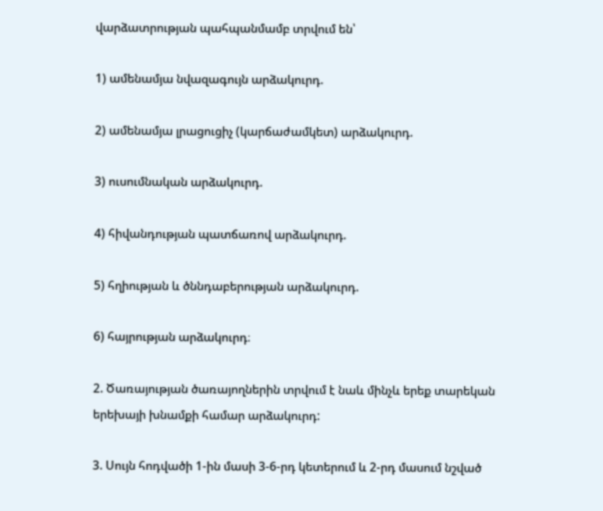վարձատրության պահպանմամբ տրվում են՝

1) ամենամյա նվազագույն արձակուրդ.

2) ամենամյա լրացուցիչ (կարճաժամկետ) արձակուրդ.

3) ուսումնական արձակուրդ.

4) հիվանդության պատճառով արձակուրդ.

5) հղիության և ծննդաբերության արձակուրդ.

6) հայրության արձակուրդ։

2. Ծառայության ծառայողներին տրվում է նաև մինչև երեք տարեկան երեխայի խնամքի համար արձակուրդ:

3. Սույն հոդվածի 1-ին մասի 3-6-րդ կետերում և 2-րդ մասում նշված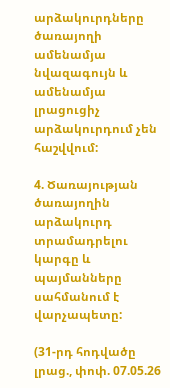արձակուրդները ծառայողի ամենամյա նվազագույն և ամենամյա լրացուցիչ արձակուրդում չեն հաշվվում:

4. Ծառայության ծառայողին արձակուրդ տրամադրելու կարգը և պայմանները սահմանում է վարչապետը:

(31-րդ հոդվածը լրաց., փոփ. 07.05.26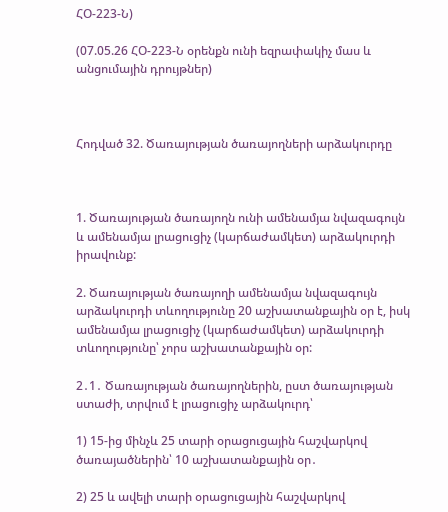ՀՕ-223-Ն)

(07.05.26 ՀՕ-223-Ն օրենքն ունի եզրափակիչ մաս և անցումային դրույթներ)



Հոդված 32. Ծառայության ծառայողների արձակուրդը



1. Ծառայության ծառայողն ունի ամենամյա նվազագույն և ամենամյա լրացուցիչ (կարճաժամկետ) արձակուրդի իրավունք:

2. Ծառայության ծառայողի ամենամյա նվազագույն արձակուրդի տևողությունը 20 աշխատանքային օր է, իսկ ամենամյա լրացուցիչ (կարճաժամկետ) արձակուրդի տևողությունը՝ չորս աշխատանքային օր:

2․1․ Ծառայության ծառայողներին, ըստ ծառայության ստաժի, տրվում է լրացուցիչ արձակուրդ՝

1) 15-ից մինչև 25 տարի օրացուցային հաշվարկով ծառայածներին՝ 10 աշխատանքային օր․

2) 25 և ավելի տարի օրացուցային հաշվարկով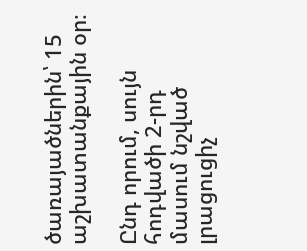ծառայածներին՝ 15 աշխատանքային օր։

Ընդ որում, սույն հոդվածի 2-րդ մասում նշված լրացուցիչ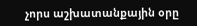չորս աշխատանքային օրը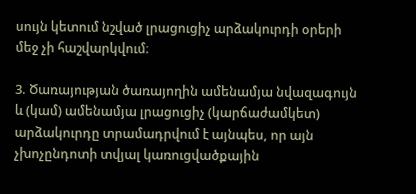սույն կետում նշված լրացուցիչ արձակուրդի օրերի մեջ չի հաշվարկվում։

3. Ծառայության ծառայողին ամենամյա նվազագույն և (կամ) ամենամյա լրացուցիչ (կարճաժամկետ) արձակուրդը տրամադրվում է այնպես, որ այն չխոչընդոտի տվյալ կառուցվածքային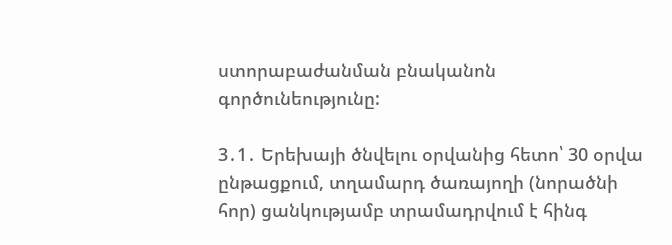ստորաբաժանման բնականոն գործունեությունը:

3․1․ Երեխայի ծնվելու օրվանից հետո՝ 30 օրվա ընթացքում, տղամարդ ծառայողի (նորածնի հոր) ցանկությամբ տրամադրվում է հինգ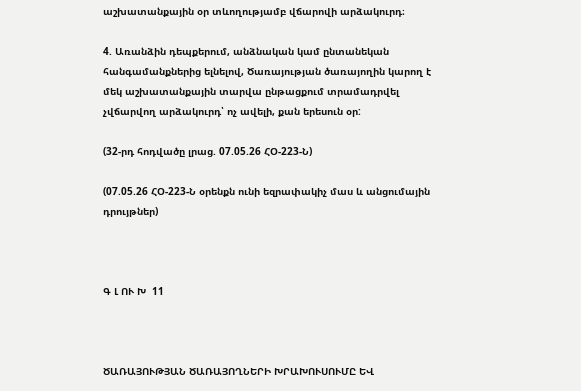աշխատանքային օր տևողությամբ վճարովի արձակուրդ։

4. Առանձին դեպքերում, անձնական կամ ընտանեկան հանգամանքներից ելնելով, Ծառայության ծառայողին կարող է մեկ աշխատանքային տարվա ընթացքում տրամադրվել չվճարվող արձակուրդ՝ ոչ ավելի, քան երեսուն օր:

(32-րդ հոդվածը լրաց. 07.05.26 ՀՕ-223-Ն)

(07.05.26 ՀՕ-223-Ն օրենքն ունի եզրափակիչ մաս և անցումային դրույթներ)



Գ Լ ՈՒ Խ  11



ԾԱՌԱՅՈՒԹՅԱՆ ԾԱՌԱՅՈՂՆԵՐԻ ԽՐԱԽՈՒՍՈՒՄԸ ԵՎ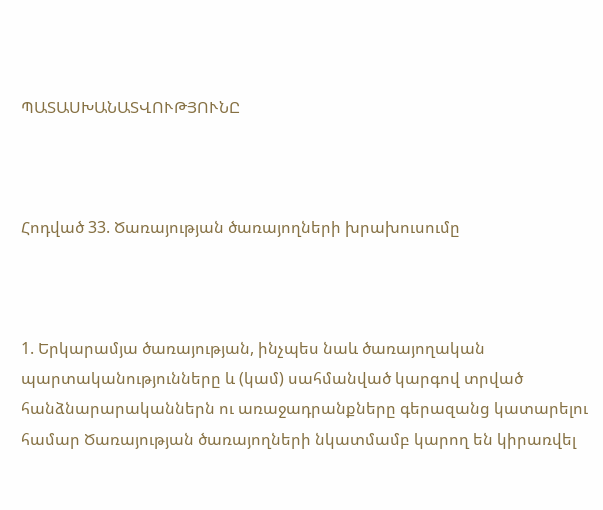ՊԱՏԱՍԽԱՆԱՏՎՈՒԹՅՈՒՆԸ



Հոդված 33. Ծառայության ծառայողների խրախուսումը



1. Երկարամյա ծառայության, ինչպես նաև ծառայողական պարտականությունները և (կամ) սահմանված կարգով տրված հանձնարարականներն ու առաջադրանքները գերազանց կատարելու համար Ծառայության ծառայողների նկատմամբ կարող են կիրառվել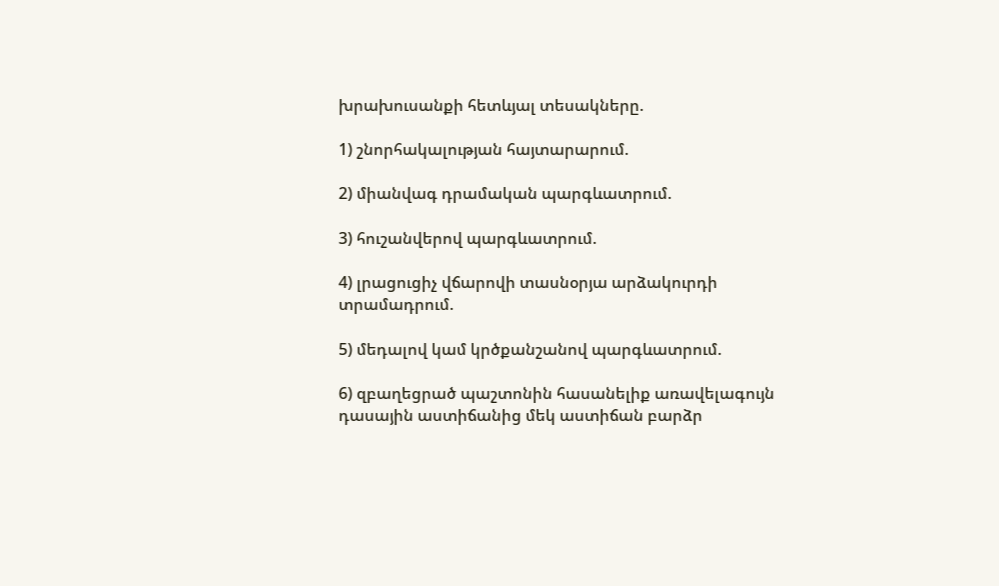խրախուսանքի հետևյալ տեսակները.

1) շնորհակալության հայտարարում.

2) միանվագ դրամական պարգևատրում.

3) հուշանվերով պարգևատրում.

4) լրացուցիչ վճարովի տասնօրյա արձակուրդի տրամադրում.

5) մեդալով կամ կրծքանշանով պարգևատրում.

6) զբաղեցրած պաշտոնին հասանելիք առավելագույն դասային աստիճանից մեկ աստիճան բարձր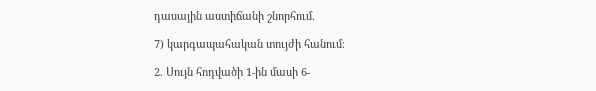դասային աստիճանի շնորհում.

7) կարգապահական տույժի հանում։

2. Սույն հոդվածի 1-ին մասի 6-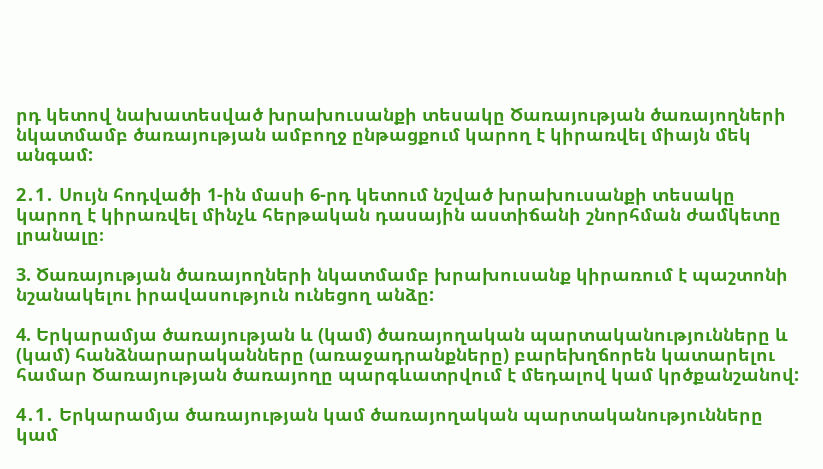րդ կետով նախատեսված խրախուսանքի տեսակը Ծառայության ծառայողների նկատմամբ ծառայության ամբողջ ընթացքում կարող է կիրառվել միայն մեկ անգամ:

2․1․ Սույն հոդվածի 1-ին մասի 6-րդ կետում նշված խրախուսանքի տեսակը կարող է կիրառվել մինչև հերթական դասային աստիճանի շնորհման ժամկետը լրանալը։

3. Ծառայության ծառայողների նկատմամբ խրախուսանք կիրառում է պաշտոնի նշանակելու իրավասություն ունեցող անձը:

4. Երկարամյա ծառայության և (կամ) ծառայողական պարտականությունները և (կամ) հանձնարարականները (առաջադրանքները) բարեխղճորեն կատարելու համար Ծառայության ծառայողը պարգևատրվում է մեդալով կամ կրծքանշանով:

4․1․ Երկարամյա ծառայության կամ ծառայողական պարտականությունները կամ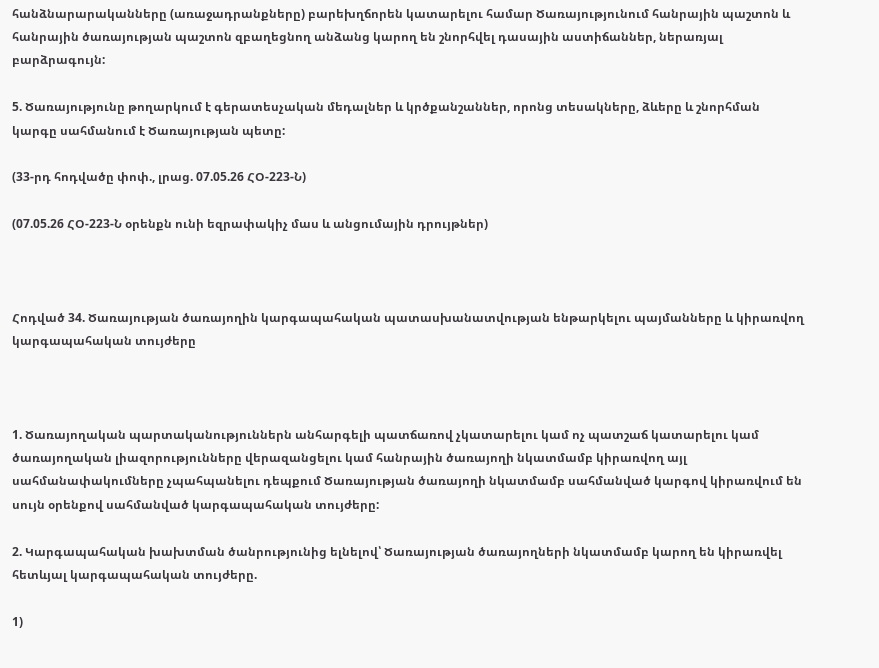հանձնարարականները (առաջադրանքները) բարեխղճորեն կատարելու համար Ծառայությունում հանրային պաշտոն և հանրային ծառայության պաշտոն զբաղեցնող անձանց կարող են շնորհվել դասային աստիճաններ, ներառյալ բարձրագույն:

5. Ծառայությունը թողարկում է գերատեսչական մեդալներ և կրծքանշաններ, որոնց տեսակները, ձևերը և շնորհման կարգը սահմանում է Ծառայության պետը:

(33-րդ հոդվածը փոփ., լրաց. 07.05.26 ՀՕ-223-Ն)

(07.05.26 ՀՕ-223-Ն օրենքն ունի եզրափակիչ մաս և անցումային դրույթներ)



Հոդված 34. Ծառայության ծառայողին կարգապահական պատասխանատվության ենթարկելու պայմանները և կիրառվող կարգապահական տույժերը



1. Ծառայողական պարտականություններն անհարգելի պատճառով չկատարելու կամ ոչ պատշաճ կատարելու կամ ծառայողական լիազորությունները վերազանցելու կամ հանրային ծառայողի նկատմամբ կիրառվող այլ սահմանափակումները չպահպանելու դեպքում Ծառայության ծառայողի նկատմամբ սահմանված կարգով կիրառվում են սույն օրենքով սահմանված կարգապահական տույժերը:

2. Կարգապահական խախտման ծանրությունից ելնելով՝ Ծառայության ծառայողների նկատմամբ կարող են կիրառվել հետևյալ կարգապահական տույժերը.

1)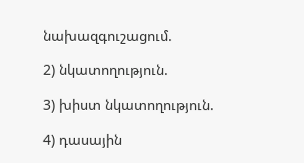նախազգուշացում.

2) նկատողություն.

3) խիստ նկատողություն.

4) դասային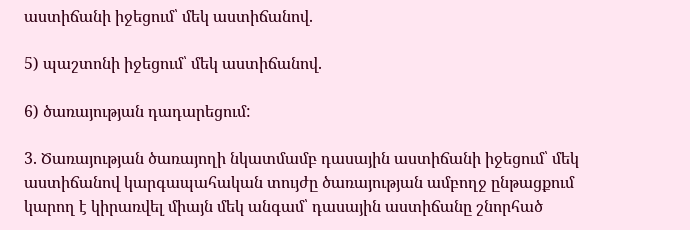աստիճանի իջեցում՝ մեկ աստիճանով.

5) պաշտոնի իջեցում՝ մեկ աստիճանով.

6) ծառայության դադարեցում:

3. Ծառայության ծառայողի նկատմամբ դասային աստիճանի իջեցում՝ մեկ աստիճանով կարգապահական տույժը ծառայության ամբողջ ընթացքում կարող է կիրառվել միայն մեկ անգամ՝ դասային աստիճանը շնորհած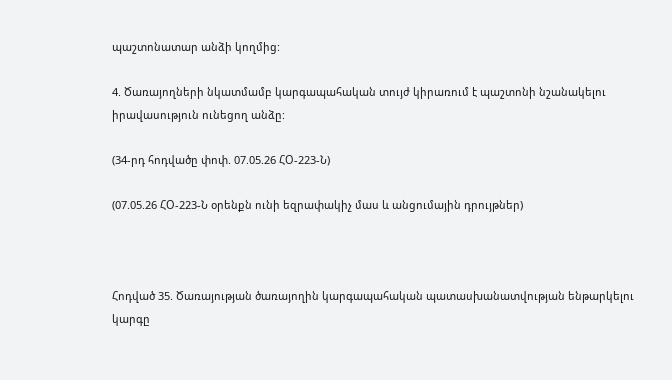պաշտոնատար անձի կողմից:

4. Ծառայողների նկատմամբ կարգապահական տույժ կիրառում է պաշտոնի նշանակելու իրավասություն ունեցող անձը:

(34-րդ հոդվածը փոփ. 07.05.26 ՀՕ-223-Ն)

(07.05.26 ՀՕ-223-Ն օրենքն ունի եզրափակիչ մաս և անցումային դրույթներ)



Հոդված 35. Ծառայության ծառայողին կարգապահական պատասխանատվության ենթարկելու կարգը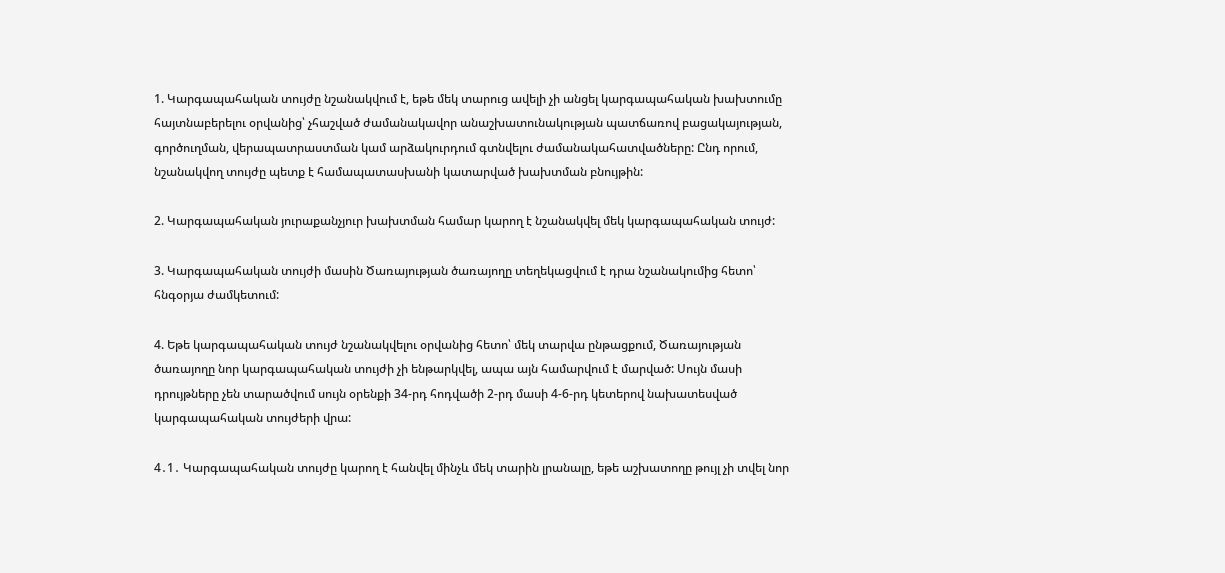1. Կարգապահական տույժը նշանակվում է, եթե մեկ տարուց ավելի չի անցել կարգապահական խախտումը հայտնաբերելու օրվանից՝ չհաշված ժամանակավոր անաշխատունակության պատճառով բացակայության, գործուղման, վերապատրաստման կամ արձակուրդում գտնվելու ժամանակահատվածները: Ընդ որում, նշանակվող տույժը պետք է համապատասխանի կատարված խախտման բնույթին:

2. Կարգապահական յուրաքանչյուր խախտման համար կարող է նշանակվել մեկ կարգապահական տույժ:

3. Կարգապահական տույժի մասին Ծառայության ծառայողը տեղեկացվում է դրա նշանակումից հետո՝ հնգօրյա ժամկետում:

4. Եթե կարգապահական տույժ նշանակվելու օրվանից հետո՝ մեկ տարվա ընթացքում, Ծառայության ծառայողը նոր կարգապահական տույժի չի ենթարկվել, ապա այն համարվում է մարված: Սույն մասի դրույթները չեն տարածվում սույն օրենքի 34-րդ հոդվածի 2-րդ մասի 4-6-րդ կետերով նախատեսված կարգապահական տույժերի վրա:

4․1․ Կարգապահական տույժը կարող է հանվել մինչև մեկ տարին լրանալը, եթե աշխատողը թույլ չի տվել նոր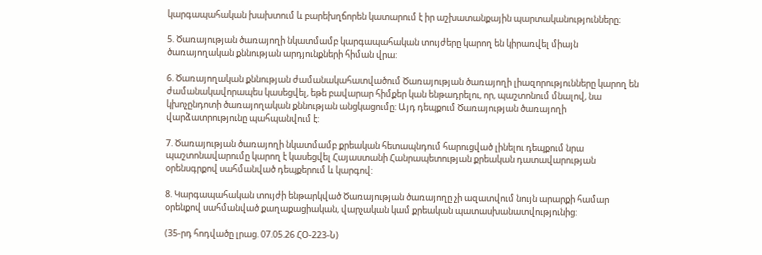կարգապահական խախտում և բարեխղճորեն կատարում է իր աշխատանքային պարտականությունները։

5. Ծառայության ծառայողի նկատմամբ կարգապահական տույժերը կարող են կիրառվել միայն ծառայողական քննության արդյունքների հիման վրա:

6. Ծառայողական քննության ժամանակահատվածում Ծառայության ծառայողի լիազորությունները կարող են ժամանակավորապես կասեցվել, եթե բավարար հիմքեր կան ենթադրելու, որ, պաշտոնում մնալով, նա կխոչընդոտի ծառայողական քննության անցկացումը: Այդ դեպքում Ծառայության ծառայողի վարձատրությունը պահպանվում է:

7. Ծառայության ծառայողի նկատմամբ քրեական հետապնդում հարուցված լինելու դեպքում նրա պաշտոնավարումը կարող է կասեցվել Հայաստանի Հանրապետության քրեական դատավարության օրենսգրքով սահմանված դեպքերում և կարգով:

8. Կարգապահական տույժի ենթարկված Ծառայության ծառայողը չի ազատվում նույն արարքի համար օրենքով սահմանված քաղաքացիական, վարչական կամ քրեական պատասխանատվությունից:

(35-րդ հոդվածը լրաց. 07.05.26 ՀՕ-223-Ն)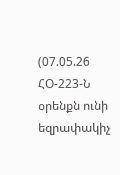(07.05.26 ՀՕ-223-Ն օրենքն ունի եզրափակիչ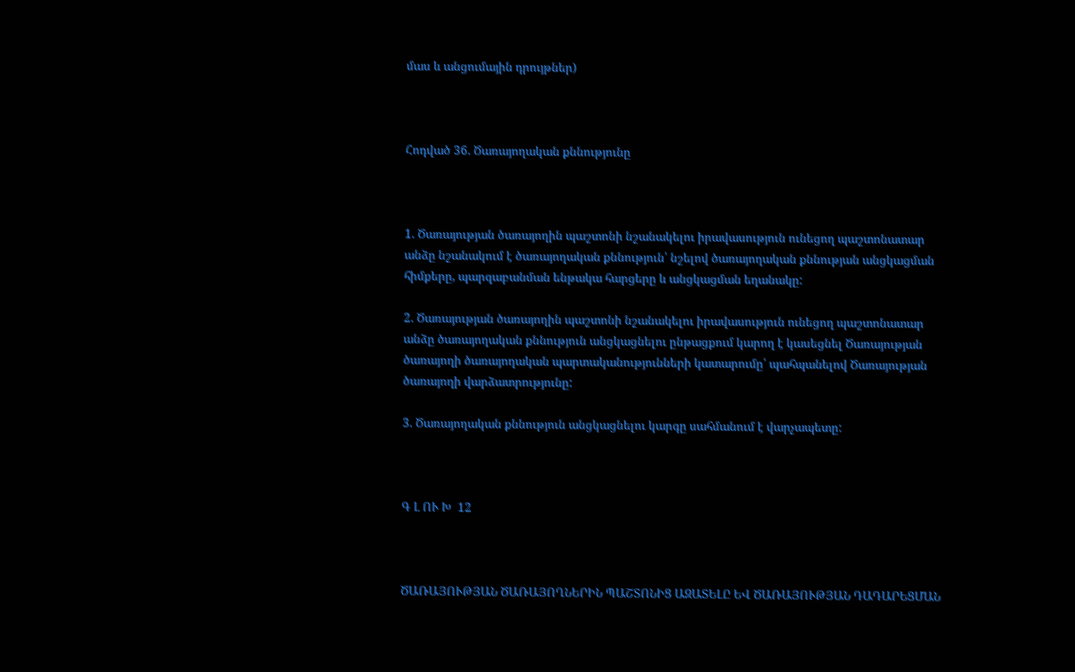մաս և անցումային դրույթներ)



Հոդված 36. Ծառայողական քննությունը



1. Ծառայության ծառայողին պաշտոնի նշանակելու իրավասություն ունեցող պաշտոնատար անձը նշանակում է ծառայողական քննություն՝ նշելով ծառայողական քննության անցկացման հիմքերը, պարզաբանման ենթակա հարցերը և անցկացման եղանակը:

2. Ծառայության ծառայողին պաշտոնի նշանակելու իրավասություն ունեցող պաշտոնատար անձը ծառայողական քննություն անցկացնելու ընթացքում կարող է կասեցնել Ծառայության ծառայողի ծառայողական պարտականությունների կատարումը՝ պահպանելով Ծառայության ծառայողի վարձատրությունը:

3. Ծառայողական քննություն անցկացնելու կարգը սահմանում է վարչապետը:



Գ Լ ՈՒ Խ  12



ԾԱՌԱՅՈՒԹՅԱՆ ԾԱՌԱՅՈՂՆԵՐԻՆ ՊԱՇՏՈՆԻՑ ԱԶԱՏԵԼԸ ԵՎ ԾԱՌԱՅՈՒԹՅԱՆ ԴԱԴԱՐԵՑՄԱՆ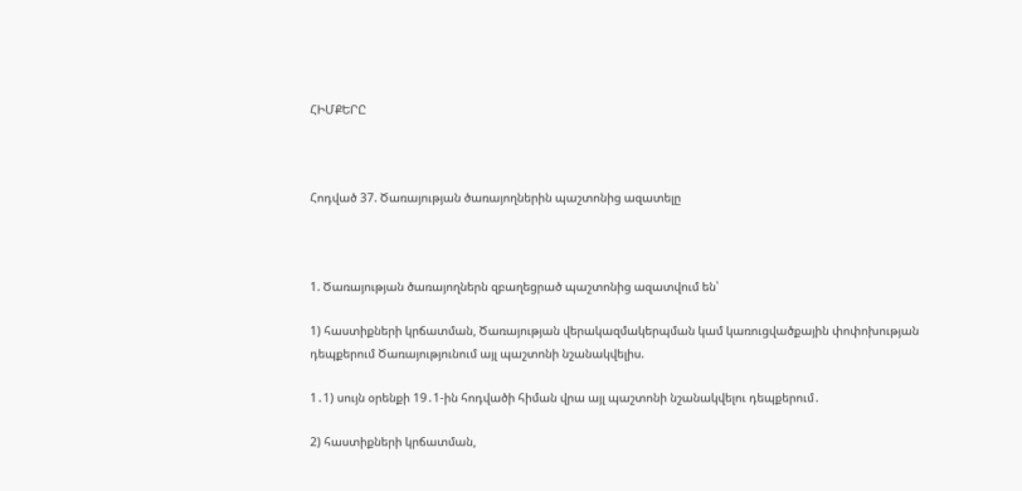ՀԻՄՔԵՐԸ



Հոդված 37. Ծառայության ծառայողներին պաշտոնից ազատելը



1. Ծառայության ծառայողներն զբաղեցրած պաշտոնից ազատվում են՝

1) հաստիքների կրճատման, Ծառայության վերակազմակերպման կամ կառուցվածքային փոփոխության դեպքերում Ծառայությունում այլ պաշտոնի նշանակվելիս.

1․1) սույն օրենքի 19․1-ին հոդվածի հիման վրա այլ պաշտոնի նշանակվելու դեպքերում․

2) հաստիքների կրճատման,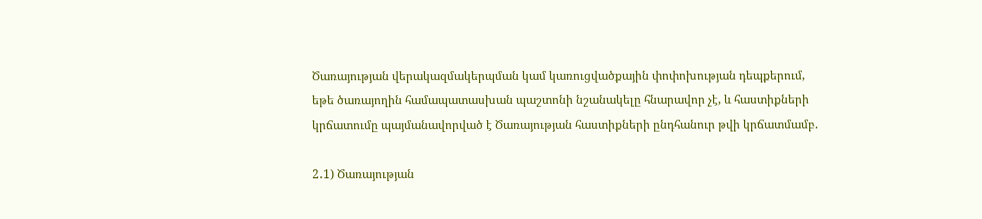Ծառայության վերակազմակերպման կամ կառուցվածքային փոփոխության դեպքերում, եթե ծառայողին համապատասխան պաշտոնի նշանակելը հնարավոր չէ, և հաստիքների կրճատումը պայմանավորված է Ծառայության հաստիքների ընդհանուր թվի կրճատմամբ.

2․1) Ծառայության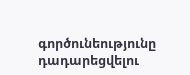գործունեությունը դադարեցվելու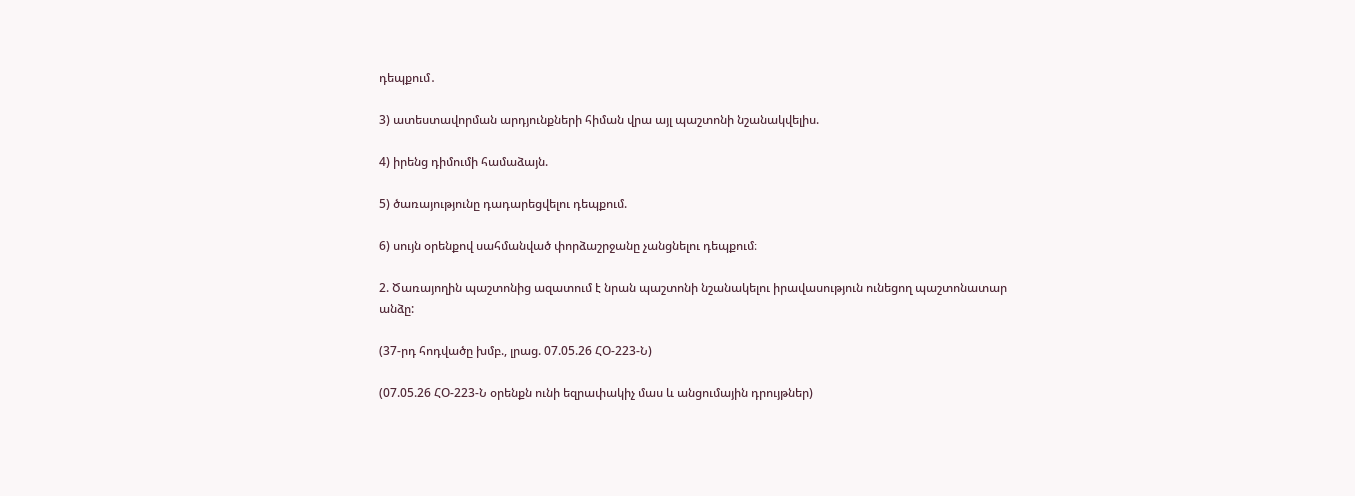դեպքում․

3) ատեստավորման արդյունքների հիման վրա այլ պաշտոնի նշանակվելիս.

4) իրենց դիմումի համաձայն.

5) ծառայությունը դադարեցվելու դեպքում.

6) սույն օրենքով սահմանված փորձաշրջանը չանցնելու դեպքում։

2. Ծառայողին պաշտոնից ազատում է նրան պաշտոնի նշանակելու իրավասություն ունեցող պաշտոնատար անձը:

(37-րդ հոդվածը խմբ., լրաց. 07.05.26 ՀՕ-223-Ն)

(07.05.26 ՀՕ-223-Ն օրենքն ունի եզրափակիչ մաս և անցումային դրույթներ)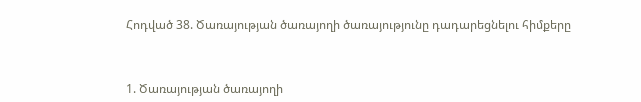Հոդված 38. Ծառայության ծառայողի ծառայությունը դադարեցնելու հիմքերը



1. Ծառայության ծառայողի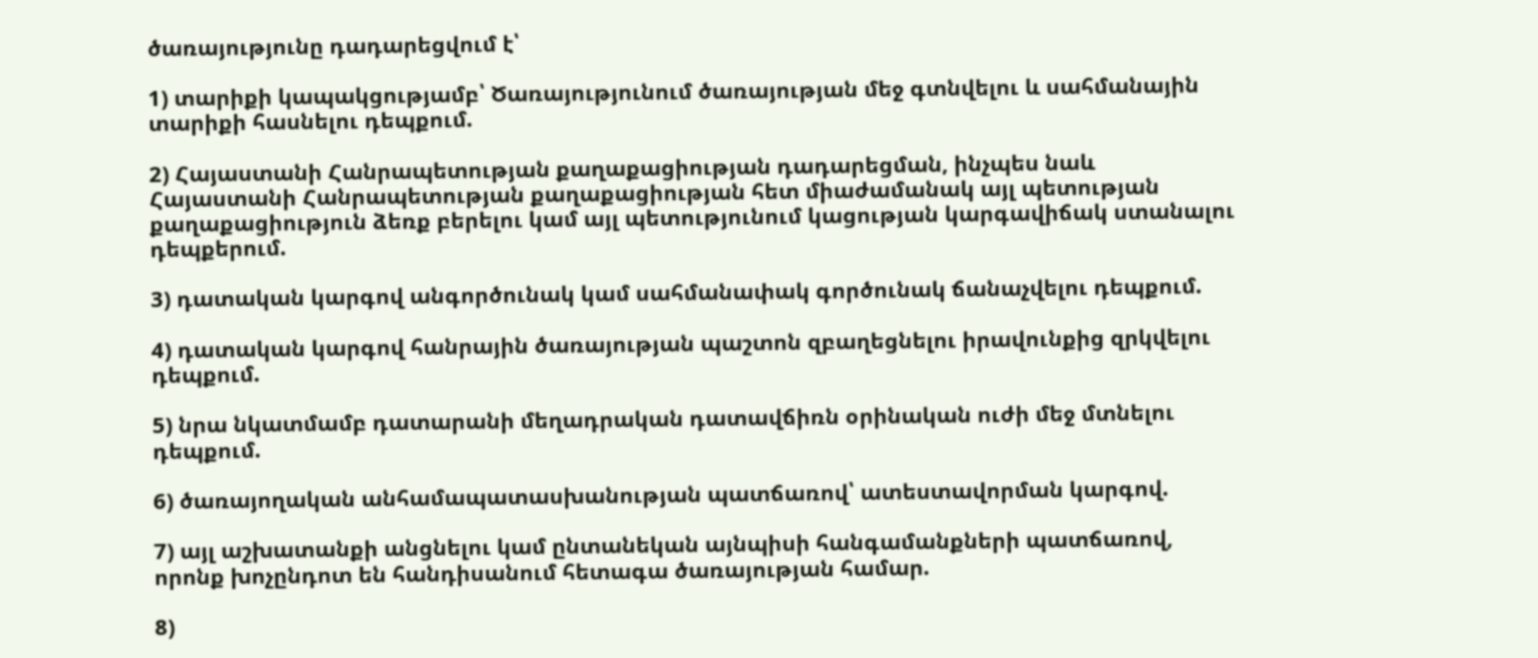ծառայությունը դադարեցվում է՝

1) տարիքի կապակցությամբ՝ Ծառայությունում ծառայության մեջ գտնվելու և սահմանային տարիքի հասնելու դեպքում.

2) Հայաստանի Հանրապետության քաղաքացիության դադարեցման, ինչպես նաև Հայաստանի Հանրապետության քաղաքացիության հետ միաժամանակ այլ պետության քաղաքացիություն ձեռք բերելու կամ այլ պետությունում կացության կարգավիճակ ստանալու դեպքերում.

3) դատական կարգով անգործունակ կամ սահմանափակ գործունակ ճանաչվելու դեպքում.

4) դատական կարգով հանրային ծառայության պաշտոն զբաղեցնելու իրավունքից զրկվելու դեպքում.

5) նրա նկատմամբ դատարանի մեղադրական դատավճիռն օրինական ուժի մեջ մտնելու դեպքում.

6) ծառայողական անհամապատասխանության պատճառով՝ ատեստավորման կարգով.

7) այլ աշխատանքի անցնելու կամ ընտանեկան այնպիսի հանգամանքների պատճառով, որոնք խոչընդոտ են հանդիսանում հետագա ծառայության համար.

8)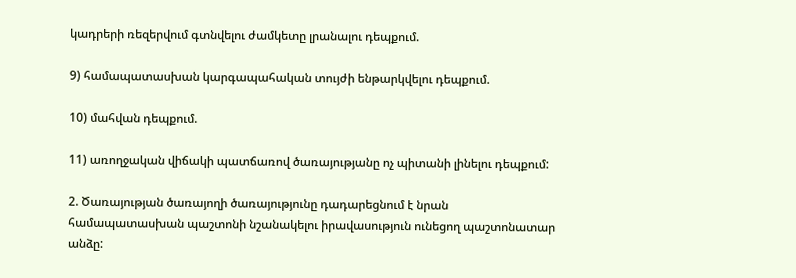կադրերի ռեզերվում գտնվելու ժամկետը լրանալու դեպքում.

9) համապատասխան կարգապահական տույժի ենթարկվելու դեպքում.

10) մահվան դեպքում.

11) առողջական վիճակի պատճառով ծառայությանը ոչ պիտանի լինելու դեպքում:

2. Ծառայության ծառայողի ծառայությունը դադարեցնում է նրան համապատասխան պաշտոնի նշանակելու իրավասություն ունեցող պաշտոնատար անձը: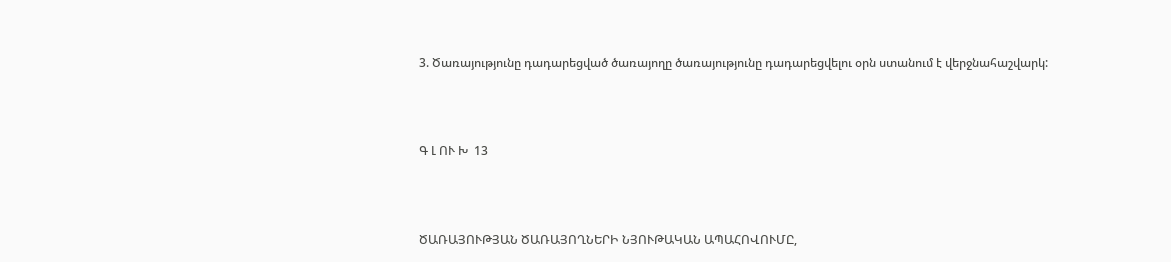3. Ծառայությունը դադարեցված ծառայողը ծառայությունը դադարեցվելու օրն ստանում է վերջնահաշվարկ:



Գ Լ ՈՒ Խ  13



ԾԱՌԱՅՈՒԹՅԱՆ ԾԱՌԱՅՈՂՆԵՐԻ ՆՅՈՒԹԱԿԱՆ ԱՊԱՀՈՎՈՒՄԸ,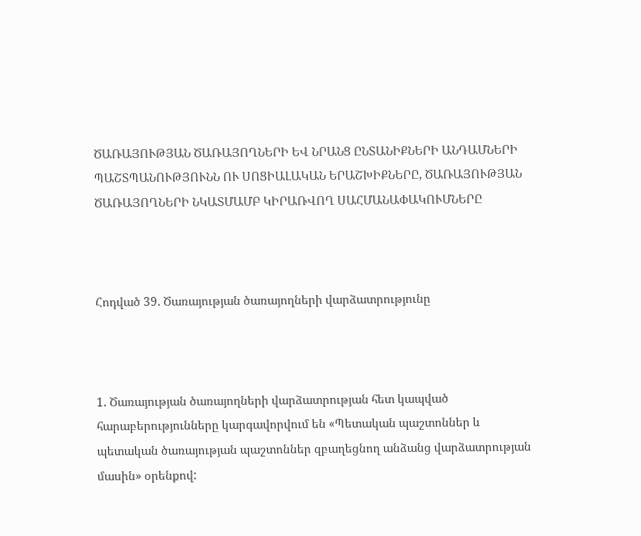ԾԱՌԱՅՈՒԹՅԱՆ ԾԱՌԱՅՈՂՆԵՐԻ ԵՎ ՆՐԱՆՑ ԸՆՏԱՆԻՔՆԵՐԻ ԱՆԴԱՄՆԵՐԻ ՊԱՇՏՊԱՆՈՒԹՅՈՒՆՆ ՈՒ ՍՈՑԻԱԼԱԿԱՆ ԵՐԱՇԽԻՔՆԵՐԸ, ԾԱՌԱՅՈՒԹՅԱՆ ԾԱՌԱՅՈՂՆԵՐԻ ՆԿԱՏՄԱՄԲ ԿԻՐԱՌՎՈՂ ՍԱՀՄԱՆԱՓԱԿՈՒՄՆԵՐԸ



Հոդված 39. Ծառայության ծառայողների վարձատրությունը



1. Ծառայության ծառայողների վարձատրության հետ կապված հարաբերությունները կարգավորվում են «Պետական պաշտոններ և պետական ծառայության պաշտոններ զբաղեցնող անձանց վարձատրության մասին» օրենքով: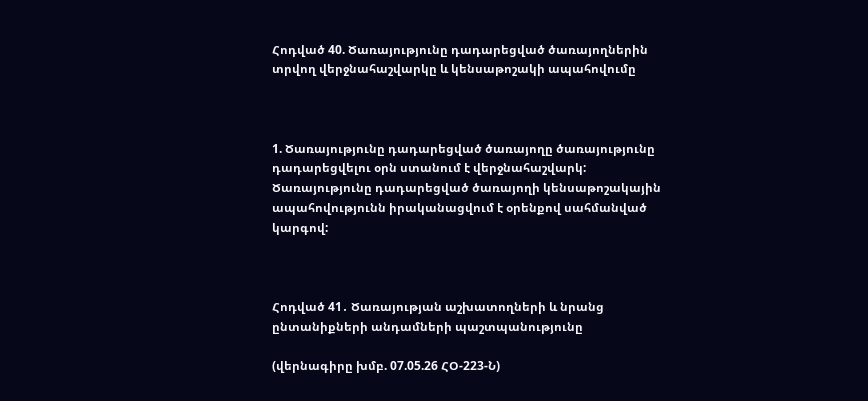Հոդված 40. Ծառայությունը դադարեցված ծառայողներին տրվող վերջնահաշվարկը և կենսաթոշակի ապահովումը



1. Ծառայությունը դադարեցված ծառայողը ծառայությունը դադարեցվելու օրն ստանում է վերջնահաշվարկ: Ծառայությունը դադարեցված ծառայողի կենսաթոշակային ապահովությունն իրականացվում է օրենքով սահմանված կարգով:



Հոդված 41․ Ծառայության աշխատողների և նրանց ընտանիքների անդամների պաշտպանությունը

(վերնագիրը խմբ. 07.05.26 ՀՕ-223-Ն)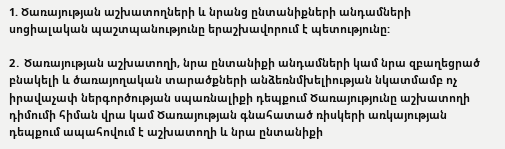1. Ծառայության աշխատողների և նրանց ընտանիքների անդամների սոցիալական պաշտպանությունը երաշխավորում է պետությունը:

2․ Ծառայության աշխատողի, նրա ընտանիքի անդամների կամ նրա զբաղեցրած բնակելի և ծառայողական տարածքների անձեռնմխելիության նկատմամբ ոչ իրավաչափ ներգործության սպառնալիքի դեպքում Ծառայությունը աշխատողի դիմումի հիման վրա կամ Ծառայության գնահատած ռիսկերի առկայության դեպքում ապահովում է աշխատողի և նրա ընտանիքի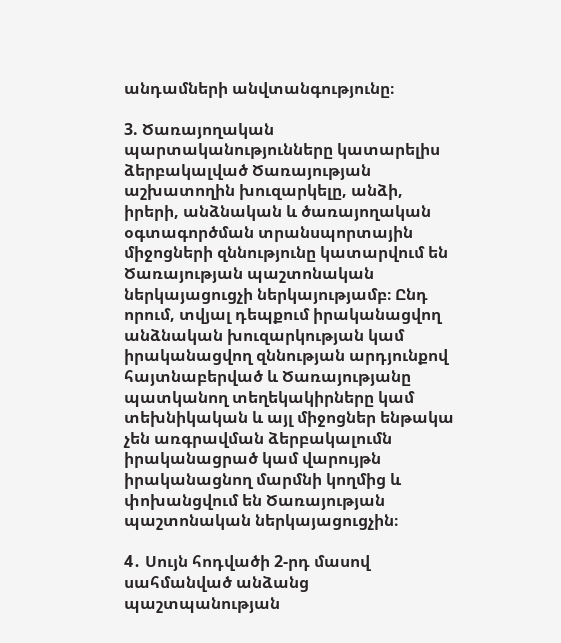անդամների անվտանգությունը։

3. Ծառայողական պարտականությունները կատարելիս ձերբակալված Ծառայության աշխատողին խուզարկելը, անձի, իրերի, անձնական և ծառայողական օգտագործման տրանսպորտային միջոցների զննությունը կատարվում են Ծառայության պաշտոնական ներկայացուցչի ներկայությամբ։ Ընդ որում, տվյալ դեպքում իրականացվող անձնական խուզարկության կամ իրականացվող զննության արդյունքով հայտնաբերված և Ծառայությանը պատկանող տեղեկակիրները կամ տեխնիկական և այլ միջոցներ ենթակա չեն առգրավման ձերբակալումն իրականացրած կամ վարույթն իրականացնող մարմնի կողմից և փոխանցվում են Ծառայության պաշտոնական ներկայացուցչին։

4․ Սույն հոդվածի 2-րդ մասով սահմանված անձանց պաշտպանության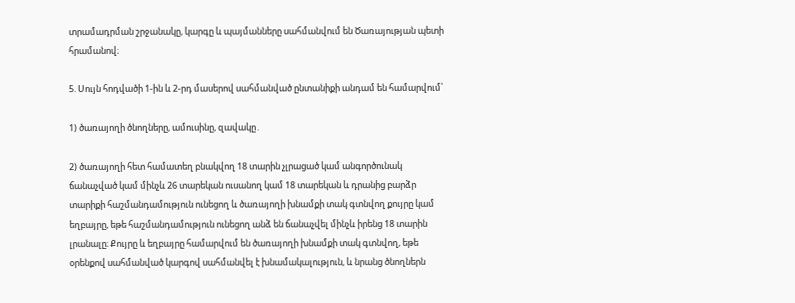տրամադրման շրջանակը, կարգը և պայմանները սահմանվում են Ծառայության պետի հրամանով։

5. Սույն հոդվածի 1-ին և 2-րդ մասերով սահմանված ընտանիքի անդամ են համարվում՝

1) ծառայողի ծնողները, ամուսինը, զավակը․

2) ծառայողի հետ համատեղ բնակվող 18 տարին չլրացած կամ անգործունակ ճանաչված կամ մինչև 26 տարեկան ուսանող կամ 18 տարեկան և դրանից բարձր տարիքի հաշմանդամություն ունեցող և ծառայողի խնամքի տակ գտնվող քույրը կամ եղբայրը, եթե հաշմանդամություն ունեցող անձ են ճանաչվել մինչև իրենց 18 տարին լրանալը։ Քույրը և եղբայրը համարվում են ծառայողի խնամքի տակ գտնվող, եթե օրենքով սահմանված կարգով սահմանվել է խնամակալություն, և նրանց ծնողներն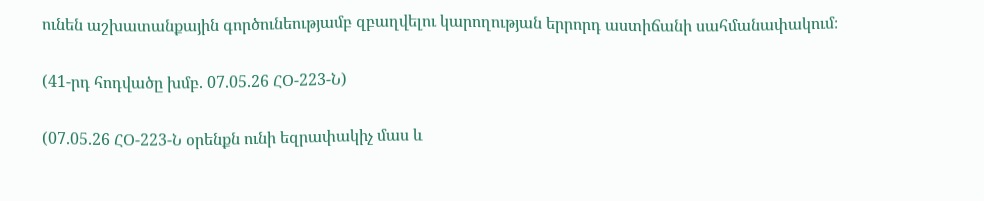ունեն աշխատանքային գործունեությամբ զբաղվելու կարողության երրորդ աստիճանի սահմանափակում։

(41-րդ հոդվածը խմբ. 07.05.26 ՀՕ-223-Ն)

(07.05.26 ՀՕ-223-Ն օրենքն ունի եզրափակիչ մաս և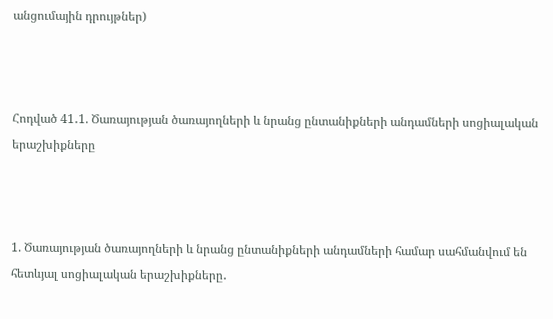անցումային դրույթներ)



Հոդված 41․1. Ծառայության ծառայողների և նրանց ընտանիքների անդամների սոցիալական երաշխիքները



1. Ծառայության ծառայողների և նրանց ընտանիքների անդամների համար սահմանվում են հետևյալ սոցիալական երաշխիքները․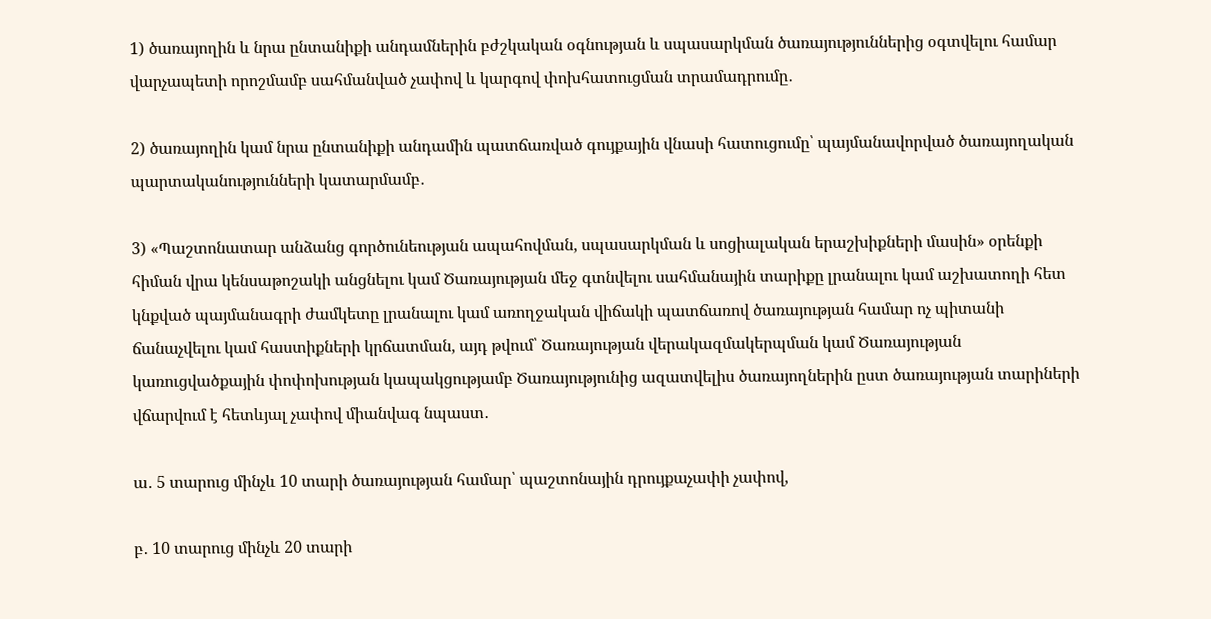1) ծառայողին և նրա ընտանիքի անդամներին բժշկական օգնության և սպասարկման ծառայություններից օգտվելու համար վարչապետի որոշմամբ սահմանված չափով և կարգով փոխհատուցման տրամադրումը․

2) ծառայողին կամ նրա ընտանիքի անդամին պատճառված գույքային վնասի հատուցումը՝ պայմանավորված ծառայողական պարտականությունների կատարմամբ․

3) «Պաշտոնատար անձանց գործունեության ապահովման, սպասարկման և սոցիալական երաշխիքների մասին» օրենքի հիման վրա կենսաթոշակի անցնելու կամ Ծառայության մեջ գտնվելու սահմանային տարիքը լրանալու կամ աշխատողի հետ կնքված պայմանագրի ժամկետը լրանալու կամ առողջական վիճակի պատճառով ծառայության համար ոչ պիտանի ճանաչվելու կամ հաստիքների կրճատման, այդ թվում՝ Ծառայության վերակազմակերպման կամ Ծառայության կառուցվածքային փոփոխության կապակցությամբ Ծառայությունից ազատվելիս ծառայողներին ըստ ծառայության տարիների վճարվում է հետևյալ չափով միանվագ նպաստ․

ա․ 5 տարուց մինչև 10 տարի ծառայության համար՝ պաշտոնային դրույքաչափի չափով,

բ․ 10 տարուց մինչև 20 տարի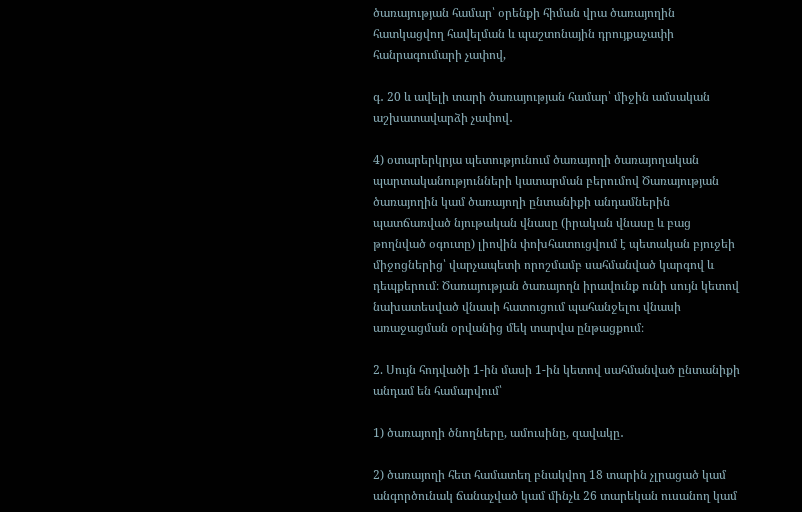ծառայության համար՝ օրենքի հիման վրա ծառայողին հատկացվող հավելման և պաշտոնային դրույքաչափի հանրագումարի չափով,

գ․ 20 և ավելի տարի ծառայության համար՝ միջին ամսական աշխատավարձի չափով․

4) օտարերկրյա պետությունում ծառայողի ծառայողական պարտականությունների կատարման բերումով Ծառայության ծառայողին կամ ծառայողի ընտանիքի անդամներին պատճառված նյութական վնասը (իրական վնասը և բաց թողնված օգուտը) լիովին փոխհատուցվում է պետական բյուջեի միջոցներից՝ վարչապետի որոշմամբ սահմանված կարգով և դեպքերում։ Ծառայության ծառայողն իրավունք ունի սույն կետով նախատեսված վնասի հատուցում պահանջելու վնասի առաջացման օրվանից մեկ տարվա ընթացքում։

2. Սույն հոդվածի 1-ին մասի 1-ին կետով սահմանված ընտանիքի անդամ են համարվում՝

1) ծառայողի ծնողները, ամուսինը, զավակը․

2) ծառայողի հետ համատեղ բնակվող 18 տարին չլրացած կամ անգործունակ ճանաչված կամ մինչև 26 տարեկան ուսանող կամ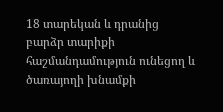18 տարեկան և դրանից բարձր տարիքի հաշմանդամություն ունեցող և ծառայողի խնամքի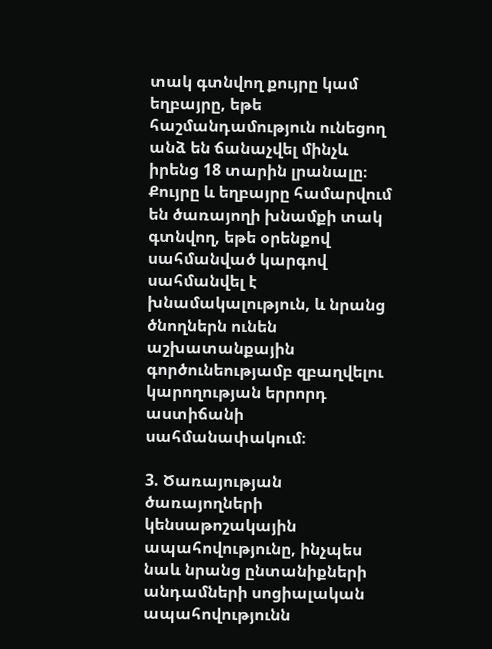տակ գտնվող քույրը կամ եղբայրը, եթե հաշմանդամություն ունեցող անձ են ճանաչվել մինչև իրենց 18 տարին լրանալը։ Քույրը և եղբայրը համարվում են ծառայողի խնամքի տակ գտնվող, եթե օրենքով սահմանված կարգով սահմանվել է խնամակալություն, և նրանց ծնողներն ունեն աշխատանքային գործունեությամբ զբաղվելու կարողության երրորդ աստիճանի սահմանափակում։

3. Ծառայության ծառայողների կենսաթոշակային ապահովությունը, ինչպես նաև նրանց ընտանիքների անդամների սոցիալական ապահովությունն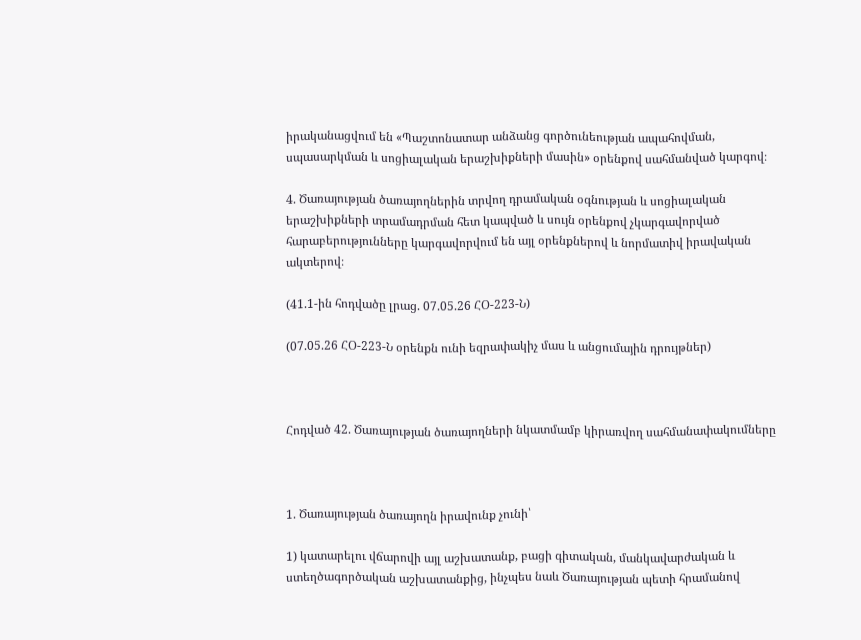իրականացվում են «Պաշտոնատար անձանց գործունեության ապահովման, սպասարկման և սոցիալական երաշխիքների մասին» օրենքով սահմանված կարգով։

4. Ծառայության ծառայողներին տրվող դրամական օգնության և սոցիալական երաշխիքների տրամադրման հետ կապված և սույն օրենքով չկարգավորված հարաբերությունները կարգավորվում են այլ օրենքներով և նորմատիվ իրավական ակտերով։

(41.1-ին հոդվածը լրաց. 07.05.26 ՀՕ-223-Ն)

(07.05.26 ՀՕ-223-Ն օրենքն ունի եզրափակիչ մաս և անցումային դրույթներ)



Հոդված 42. Ծառայության ծառայողների նկատմամբ կիրառվող սահմանափակումները



1. Ծառայության ծառայողն իրավունք չունի՝

1) կատարելու վճարովի այլ աշխատանք, բացի գիտական, մանկավարժական և ստեղծագործական աշխատանքից, ինչպես նաև Ծառայության պետի հրամանով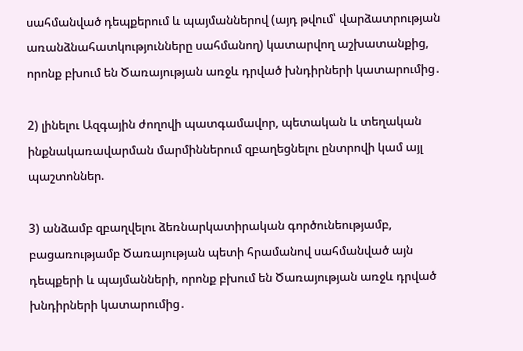սահմանված դեպքերում և պայմաններով (այդ թվում՝ վարձատրության առանձնահատկությունները սահմանող) կատարվող աշխատանքից, որոնք բխում են Ծառայության առջև դրված խնդիրների կատարումից․

2) լինելու Ազգային ժողովի պատգամավոր, պետական և տեղական ինքնակառավարման մարմիններում զբաղեցնելու ընտրովի կամ այլ պաշտոններ.

3) անձամբ զբաղվելու ձեռնարկատիրական գործունեությամբ, բացառությամբ Ծառայության պետի հրամանով սահմանված այն դեպքերի և պայմանների, որոնք բխում են Ծառայության առջև դրված խնդիրների կատարումից․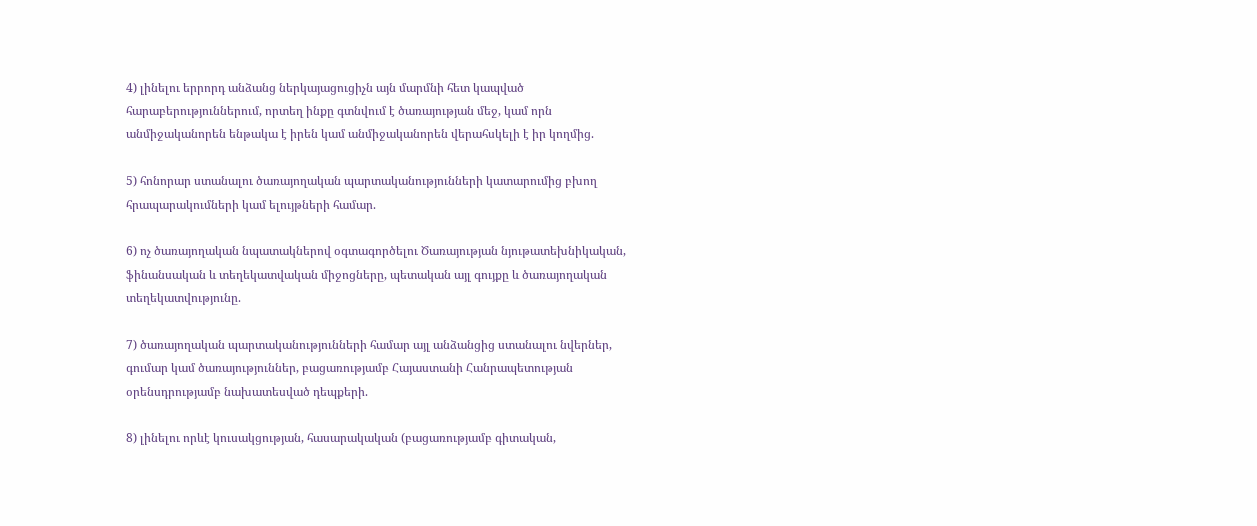4) լինելու երրորդ անձանց ներկայացուցիչն այն մարմնի հետ կապված հարաբերություններում, որտեղ ինքը գտնվում է ծառայության մեջ, կամ որն անմիջականորեն ենթակա է իրեն կամ անմիջականորեն վերահսկելի է իր կողմից.

5) հոնորար ստանալու ծառայողական պարտականությունների կատարումից բխող հրապարակումների կամ ելույթների համար.

6) ոչ ծառայողական նպատակներով օգտագործելու Ծառայության նյութատեխնիկական, ֆինանսական և տեղեկատվական միջոցները, պետական այլ գույքը և ծառայողական տեղեկատվությունը.

7) ծառայողական պարտականությունների համար այլ անձանցից ստանալու նվերներ, գումար կամ ծառայություններ, բացառությամբ Հայաստանի Հանրապետության օրենսդրությամբ նախատեսված դեպքերի.

8) լինելու որևէ կուսակցության, հասարակական (բացառությամբ գիտական,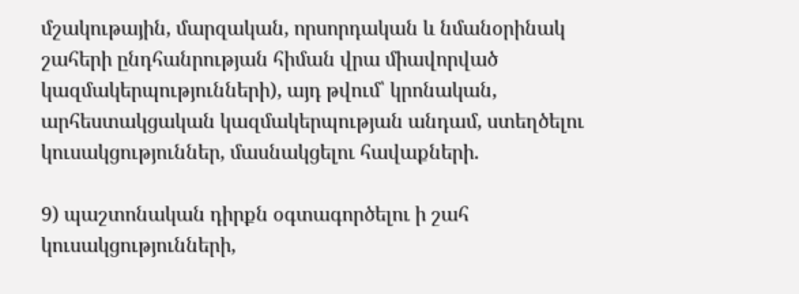մշակութային, մարզական, որսորդական և նմանօրինակ շահերի ընդհանրության հիման վրա միավորված կազմակերպությունների), այդ թվում՝ կրոնական, արհեստակցական կազմակերպության անդամ, ստեղծելու կուսակցություններ, մասնակցելու հավաքների.

9) պաշտոնական դիրքն օգտագործելու ի շահ կուսակցությունների,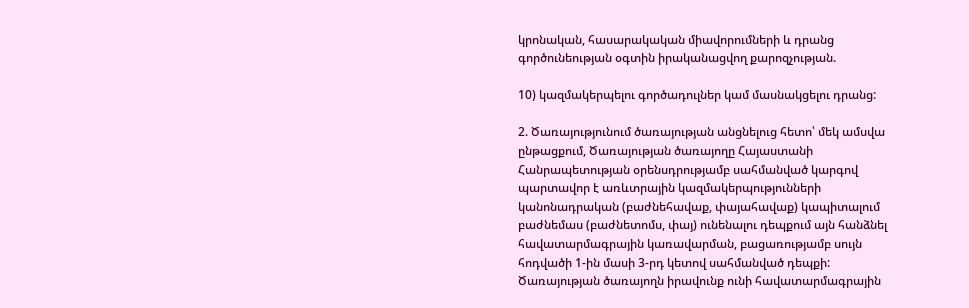կրոնական, հասարակական միավորումների և դրանց գործունեության օգտին իրականացվող քարոզչության.

10) կազմակերպելու գործադուլներ կամ մասնակցելու դրանց:

2. Ծառայությունում ծառայության անցնելուց հետո՝ մեկ ամսվա ընթացքում, Ծառայության ծառայողը Հայաստանի Հանրապետության օրենսդրությամբ սահմանված կարգով պարտավոր է առևտրային կազմակերպությունների կանոնադրական (բաժնեհավաք, փայահավաք) կապիտալում բաժնեմաս (բաժնետոմս, փայ) ունենալու դեպքում այն հանձնել հավատարմագրային կառավարման, բացառությամբ սույն հոդվածի 1-ին մասի 3-րդ կետով սահմանված դեպքի: Ծառայության ծառայողն իրավունք ունի հավատարմագրային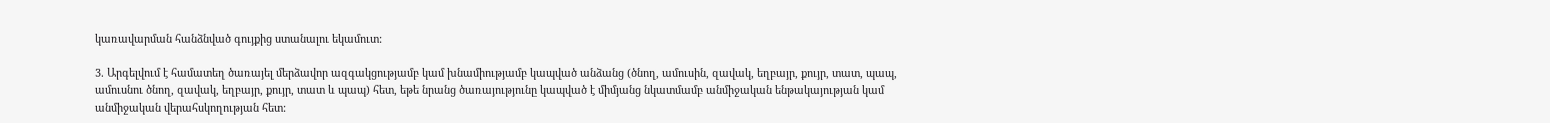կառավարման հանձնված գույքից ստանալու եկամուտ:

3. Արգելվում է համատեղ ծառայել մերձավոր ազգակցությամբ կամ խնամիությամբ կապված անձանց (ծնող, ամուսին, զավակ, եղբայր, քույր, տատ, պապ, ամուսնու ծնող, զավակ, եղբայր, քույր, տատ և պապ) հետ, եթե նրանց ծառայությունը կապված է միմյանց նկատմամբ անմիջական ենթակայության կամ անմիջական վերահսկողության հետ: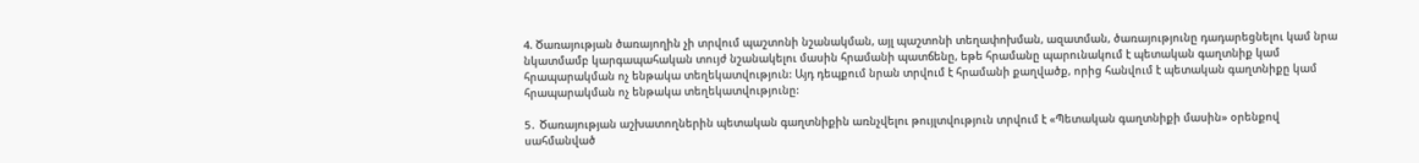4. Ծառայության ծառայողին չի տրվում պաշտոնի նշանակման, այլ պաշտոնի տեղափոխման, ազատման, ծառայությունը դադարեցնելու կամ նրա նկատմամբ կարգապահական տույժ նշանակելու մասին հրամանի պատճենը, եթե հրամանը պարունակում է պետական գաղտնիք կամ հրապարակման ոչ ենթակա տեղեկատվություն: Այդ դեպքում նրան տրվում է հրամանի քաղվածք, որից հանվում է պետական գաղտնիքը կամ հրապարակման ոչ ենթակա տեղեկատվությունը:

5․ Ծառայության աշխատողներին պետական գաղտնիքին առնչվելու թույլտվություն տրվում է «Պետական գաղտնիքի մասին» օրենքով սահմանված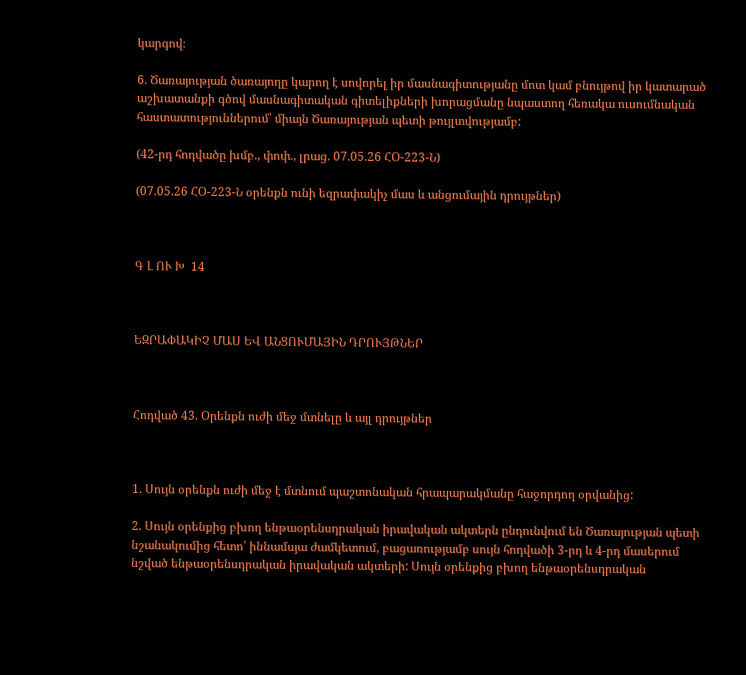կարգով։

6. Ծառայության ծառայողը կարող է սովորել իր մասնագիտությանը մոտ կամ բնույթով իր կատարած աշխատանքի գծով մասնագիտական գիտելիքների խորացմանը նպաստող հեռակա ուսումնական հաստատություններում՝ միայն Ծառայության պետի թույլտվությամբ:

(42-րդ հոդվածը խմբ., փոփ., լրաց. 07.05.26 ՀՕ-223-Ն)

(07.05.26 ՀՕ-223-Ն օրենքն ունի եզրափակիչ մաս և անցումային դրույթներ)



Գ Լ ՈՒ Խ  14



ԵԶՐԱՓԱԿԻՉ ՄԱՍ ԵՎ ԱՆՑՈՒՄԱՅԻՆ ԴՐՈՒՅԹՆԵՐ



Հոդված 43. Օրենքն ուժի մեջ մտնելը և այլ դրույթներ



1. Սույն օրենքն ուժի մեջ է մտնում պաշտոնական հրապարակմանը հաջորդող օրվանից:

2. Սույն օրենքից բխող ենթաօրենսդրական իրավական ակտերն ընդունվում են Ծառայության պետի նշանակումից հետո՝ իննամսյա ժամկետում, բացառությամբ սույն հոդվածի 3-րդ և 4-րդ մասերում նշված ենթաօրենսդրական իրավական ակտերի: Սույն օրենքից բխող ենթաօրենսդրական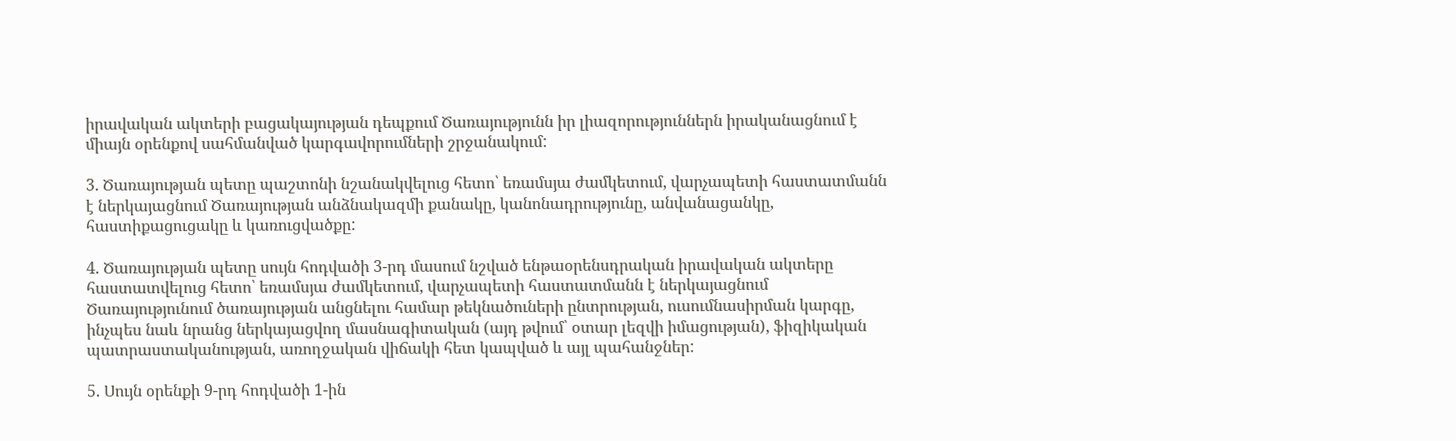իրավական ակտերի բացակայության դեպքում Ծառայությունն իր լիազորություններն իրականացնում է միայն օրենքով սահմանված կարգավորումների շրջանակում:

3. Ծառայության պետը պաշտոնի նշանակվելուց հետո՝ եռամսյա ժամկետում, վարչապետի հաստատմանն է ներկայացնում Ծառայության անձնակազմի քանակը, կանոնադրությունը, անվանացանկը, հաստիքացուցակը և կառուցվածքը:

4. Ծառայության պետը սույն հոդվածի 3-րդ մասում նշված ենթաօրենսդրական իրավական ակտերը հաստատվելուց հետո՝ եռամսյա ժամկետում, վարչապետի հաստատմանն է ներկայացնում Ծառայությունում ծառայության անցնելու համար թեկնածուների ընտրության, ուսումնասիրման կարգը, ինչպես նաև նրանց ներկայացվող մասնագիտական (այդ թվում՝ օտար լեզվի իմացության), ֆիզիկական պատրաստականության, առողջական վիճակի հետ կապված և այլ պահանջներ:

5. Սույն օրենքի 9-րդ հոդվածի 1-ին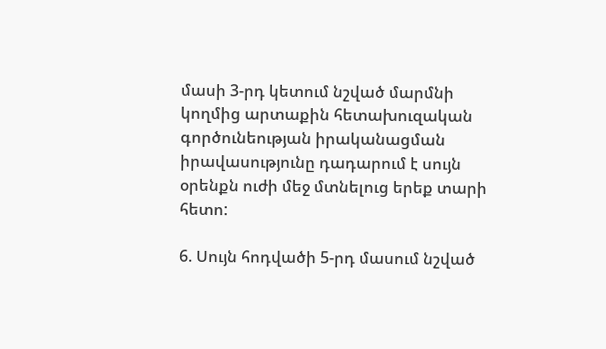մասի 3-րդ կետում նշված մարմնի կողմից արտաքին հետախուզական գործունեության իրականացման իրավասությունը դադարում է սույն օրենքն ուժի մեջ մտնելուց երեք տարի հետո:

6. Սույն հոդվածի 5-րդ մասում նշված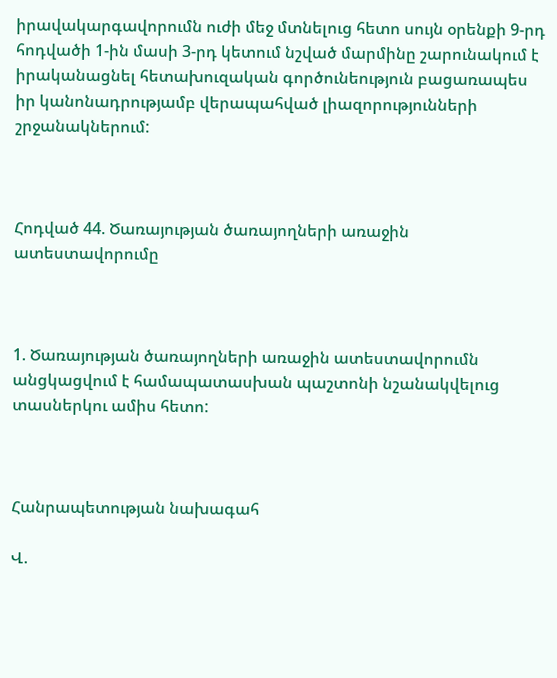իրավակարգավորումն ուժի մեջ մտնելուց հետո սույն օրենքի 9-րդ հոդվածի 1-ին մասի 3-րդ կետում նշված մարմինը շարունակում է իրականացնել հետախուզական գործունեություն բացառապես իր կանոնադրությամբ վերապահված լիազորությունների շրջանակներում:



Հոդված 44. Ծառայության ծառայողների առաջին ատեստավորումը



1. Ծառայության ծառայողների առաջին ատեստավորումն անցկացվում է համապատասխան պաշտոնի նշանակվելուց տասներկու ամիս հետո:



Հանրապետության նախագահ

Վ.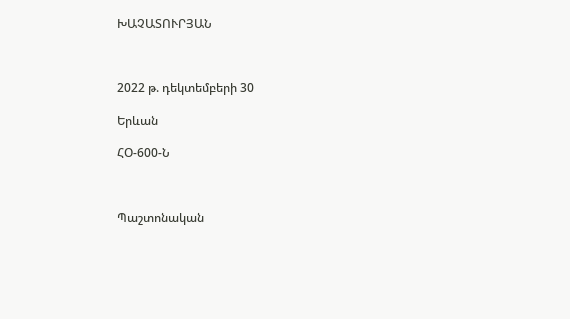ԽԱՉԱՏՈՒՐՅԱՆ



2022 թ. դեկտեմբերի 30

Երևան

ՀՕ-600-Ն



Պաշտոնական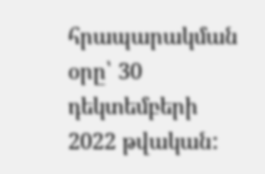հրապարակման օրը՝ 30 դեկտեմբերի 2022 թվական: